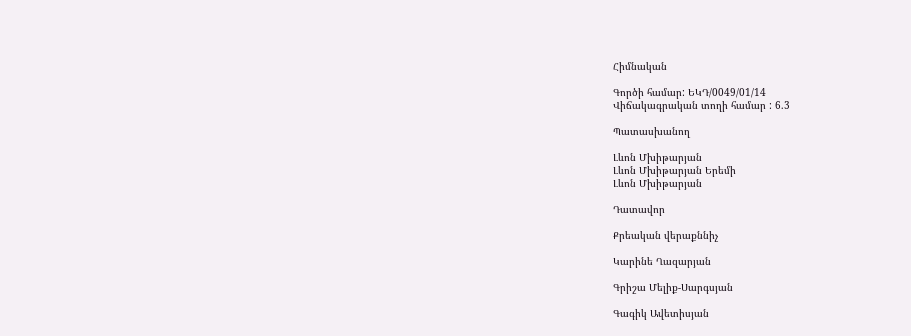Հիմնական

Գործի համար: ԵԿԴ/0049/01/14
Վիճակագրական տողի համար : 6.3

Պատասխանող

Լևոն Մխիթարյան
Լևոն Մխիթարյան Երեմի
Լևոն Մխիթարյան

Դատավոր

Քրեական վերաքննիչ

Կարինե Ղազարյան

Գրիշա Մելիք-Սարգսյան

Գագիկ Ավետիսյան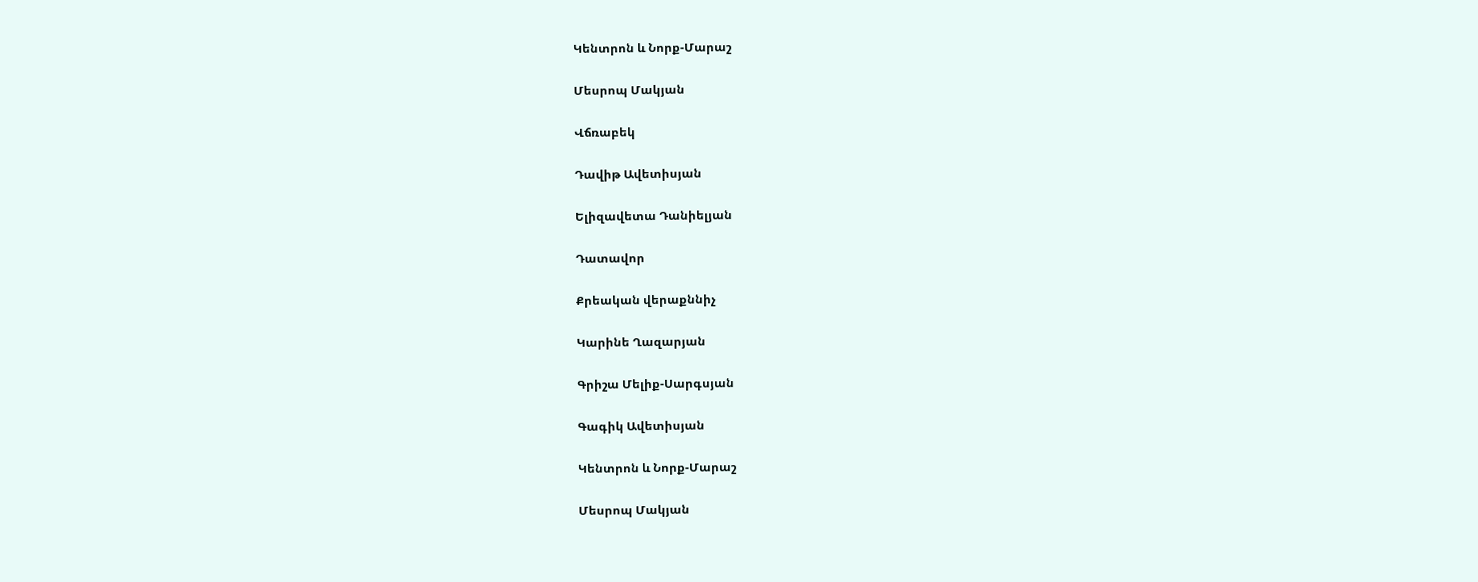Կենտրոն և Նորք-Մարաշ

Մեսրոպ Մակյան

Վճռաբեկ

Դավիթ Ավետիսյան

Ելիզավետա Դանիելյան

Դատավոր

Քրեական վերաքննիչ

Կարինե Ղազարյան

Գրիշա Մելիք-Սարգսյան

Գագիկ Ավետիսյան

Կենտրոն և Նորք-Մարաշ

Մեսրոպ Մակյան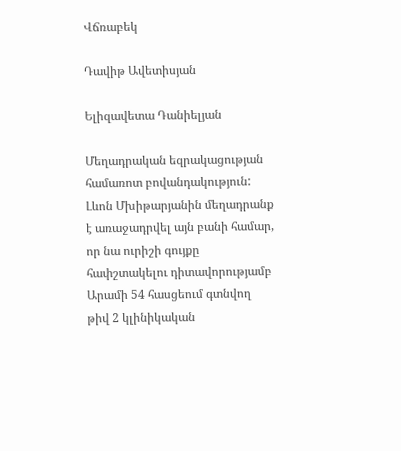Վճռաբեկ

Դավիթ Ավետիսյան

Ելիզավետա Դանիելյան

Մեղադրական եզրակացության համառոտ բովանդակություն: Լևոն Մխիթարյանին մեղադրանք է առաջադրվել այն բանի համար, որ նա ուրիշի գույքը հափշտակելու դիտավորությամբ Արամի 54 հասցեում գտնվող թիվ 2 կլինիկական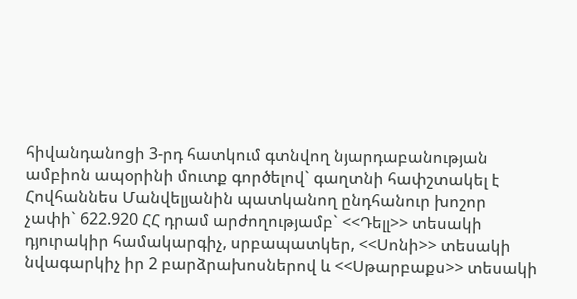հիվանդանոցի 3-րդ հատկում գտնվող նյարդաբանության ամբիոն ապօրինի մուտք գործելով` գաղտնի հափշտակել է Հովհաննես Մանվելյանին պատկանող ընդհանուր խոշոր չափի` 622.920 ՀՀ դրամ արժողությամբ` <<Դելլ>> տեսակի դյուրակիր համակարգիչ, սրբապատկեր, <<Սոնի>> տեսակի նվագարկիչ իր 2 բարձրախոսներով և <<Սթարբաքս>> տեսակի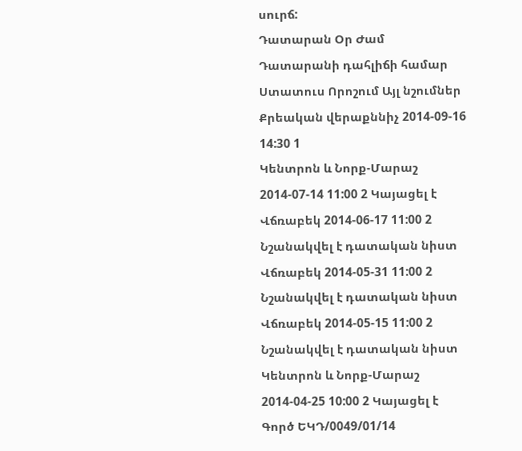սուրճ:
Դատարան Օր Ժամ Դատարանի դահլիճի համար Ստատուս Որոշում Այլ նշումներ
Քրեական վերաքննիչ 2014-09-16 14:30 1
Կենտրոն և Նորք-Մարաշ 2014-07-14 11:00 2 Կայացել է
Վճռաբեկ 2014-06-17 11:00 2 Նշանակվել է դատական նիստ
Վճռաբեկ 2014-05-31 11:00 2 Նշանակվել է դատական նիստ
Վճռաբեկ 2014-05-15 11:00 2 Նշանակվել է դատական նիստ
Կենտրոն և Նորք-Մարաշ 2014-04-25 10:00 2 Կայացել է
Գործ ԵԿԴ/0049/01/14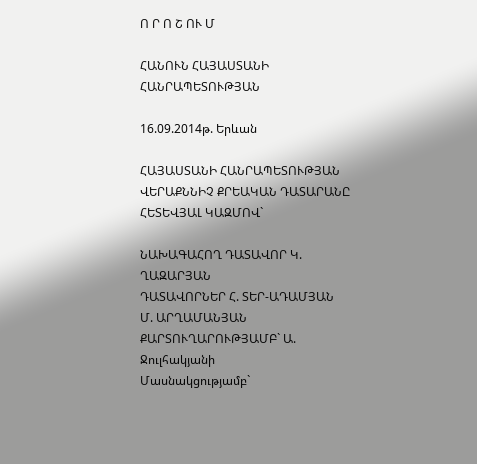Ո Ր Ո Շ ՈՒ Մ

ՀԱՆՈՒՆ ՀԱՅԱՍՏԱՆԻ ՀԱՆՐԱՊԵՏՈՒԹՅԱՆ

16.09.2014թ. Երևան

ՀԱՅԱՍՏԱՆԻ ՀԱՆՐԱՊԵՏՈՒԹՅԱՆ ՎԵՐԱՔՆՆԻՉ ՔՐԵԱԿԱՆ ԴԱՏԱՐԱՆԸ ՀԵՏԵՎՅԱԼ ԿԱԶՄՈՎ`

ՆԱԽԱԳԱՀՈՂ ԴԱՏԱՎՈՐ Կ. ՂԱԶԱՐՅԱՆ
ԴԱՏԱՎՈՐՆԵՐ Հ. ՏԵՐ-ԱԴԱՄՅԱՆ
Մ. ԱՐՂԱՄԱՆՅԱՆ
ՔԱՐՏՈՒՂԱՐՈՒԹՅԱՄԲ` Ա. Ջուլհակյանի
Մասնակցությամբ`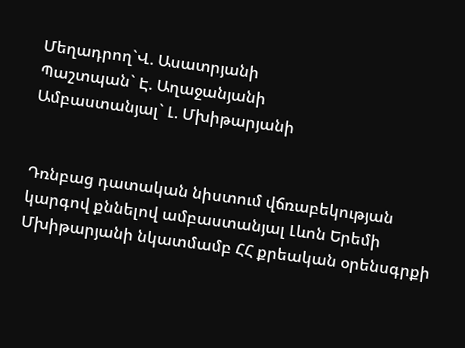Մեղադրող`Վ. Ասատրյանի
Պաշտպան` Է. Աղաջանյանի
Ամբաստանյալ` Լ. Մխիթարյանի


Դռնբաց դատական նիստում վճռաբեկության կարգով քննելով ամբաստանյալ Լևոն Երեմի Մխիթարյանի նկատմամբ ՀՀ քրեական օրենսգրքի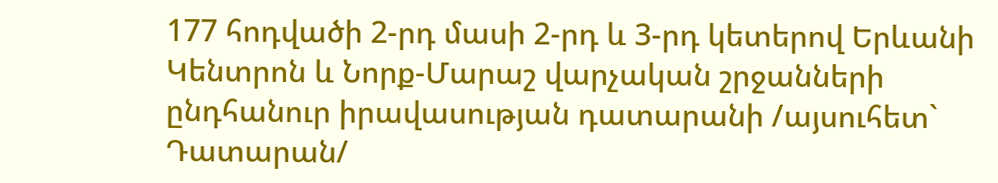177 հոդվածի 2-րդ մասի 2-րդ և 3-րդ կետերով Երևանի Կենտրոն և Նորք-Մարաշ վարչական շրջանների ընդհանուր իրավասության դատարանի /այսուհետ` Դատարան/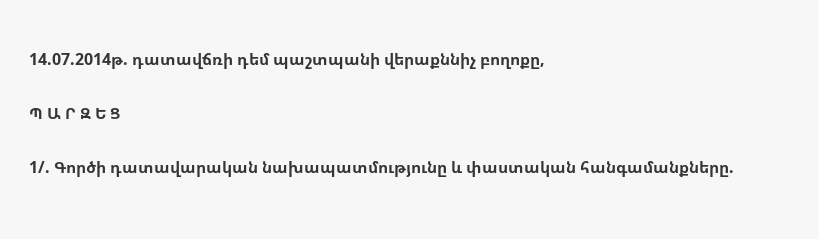14.07.2014թ. դատավճռի դեմ պաշտպանի վերաքննիչ բողոքը,

Պ Ա Ր Զ Ե Ց

1/. Գործի դատավարական նախապատմությունը և փաստական հանգամանքները.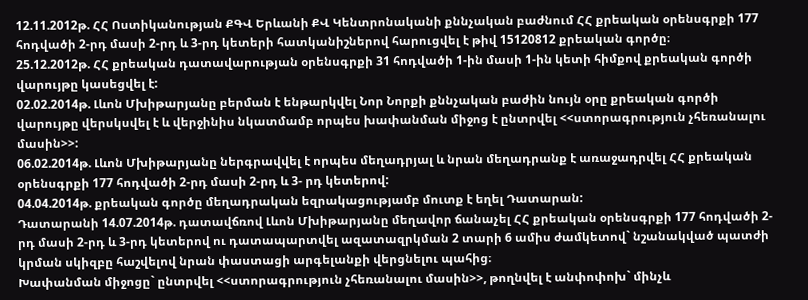12.11.2012թ. ՀՀ Ոստիկանության ՔԳՎ Երևանի ՔՎ Կենտրոնականի քննչական բաժնում ՀՀ քրեական օրենսգրքի 177 հոդվածի 2-րդ մասի 2-րդ և 3-րդ կետերի հատկանիշներով հարուցվել է թիվ 15120812 քրեական գործը։
25.12.2012թ. ՀՀ քրեական դատավարության օրենսգրքի 31 հոդվածի 1-ին մասի 1-ին կետի հիմքով քրեական գործի վարույթը կասեցվել է:
02.02.2014թ. Լևոն Մխիթարյանը բերման է ենթարկվել Նոր Նորքի քննչական բաժին նույն օրը քրեական գործի վարույթը վերսկսվել է և վերջինիս նկատմամբ որպես խափանման միջոց է ընտրվել <<ստորագրություն չհեռանալու մասին>>:
06.02.2014թ. Լևոն Մխիթարյանը ներգրավվել է որպես մեղադրյալ և նրան մեղադրանք է առաջադրվել ՀՀ քրեական օրենսգրքի 177 հոդվածի 2-րդ մասի 2-րդ և 3- րդ կետերով:
04.04.2014թ. քրեական գործը մեղադրական եզրակացությամբ մուտք է եղել Դատարան:
Դատարանի 14.07.2014թ. դատավճռով Լևոն Մխիթարյանը մեղավոր ճանաչել ՀՀ քրեական օրենսգրքի 177 հոդվածի 2-րդ մասի 2-րդ և 3-րդ կետերով ու դատապարտվել ազատազրկման 2 տարի 6 ամիս ժամկետով` նշանակված պատժի կրման սկիզբը հաշվելով նրան փաստացի արգելանքի վերցնելու պահից։
Խափանման միջոցը` ընտրվել <<ստորագրություն չհեռանալու մասին>>, թողնվել է անփոփոխ` մինչև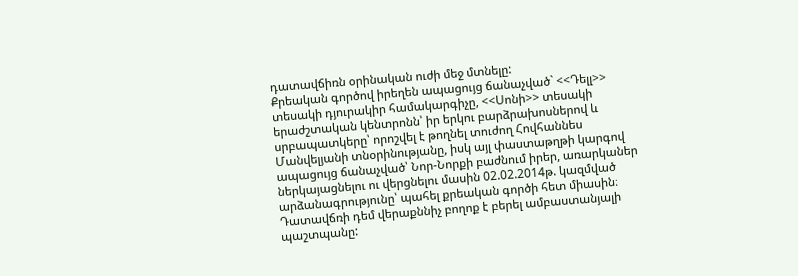դատավճիռն օրինական ուժի մեջ մտնելը:
Քրեական գործով իրեղեն ապացույց ճանաչված` <<Դելլ>> տեսակի դյուրակիր համակարգիչը, <<Սոնի>> տեսակի երաժշտական կենտրոնն՝ իր երկու բարձրախոսներով և սրբապատկերը՝ որոշվել է թողնել տուժող Հովհաննես Մանվելյանի տնօրինությանը, իսկ այլ փաստաթղթի կարգով ապացույց ճանաչված՝ Նոր-Նորքի բաժնում իրեր, առարկաներ ներկայացնելու ու վերցնելու մասին 02.02.2014թ. կազմված արձանագրությունը՝ պահել քրեական գործի հետ միասին։
Դատավճռի դեմ վերաքննիչ բողոք է բերել ամբաստանյալի պաշտպանը: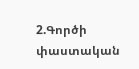2.Գործի փաստական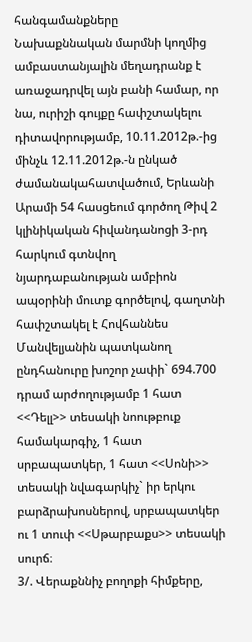հանգամանքները
Նախաքննական մարմնի կողմից ամբաստանյալին մեղադրանք է առաջադրվել այն բանի համար, որ նա, ուրիշի գույքը հափշտակելու դիտավորությամբ, 10.11.2012թ.-ից մինչև 12.11.2012թ.-ն ընկած ժամանակահատվածում, Երևանի Արամի 54 հասցեում գործող Թիվ 2 կլինիկական հիվանդանոցի 3-րդ հարկում գտնվող նյարդաբանության ամբիոն ապօրինի մուտք գործելով, գաղտնի հափշտակել է Հովհաննես Մանվելյանին պատկանող ընդհանուրը խոշոր չափի` 694.700 դրամ արժողությամբ 1 հատ <<Դելլ>> տեսակի նոութբուք համակարգիչ, 1 հատ սրբապատկեր, 1 հատ <<Սոնի>> տեսակի նվագարկիչ` իր երկու բարձրախոսներով, սրբապատկեր ու 1 տուփ <<Սթարբաքս>> տեսակի սուրճ։
3/. Վերաքննիչ բողոքի հիմքերը,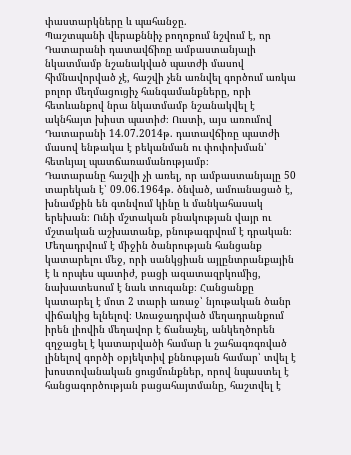փաստարկները և պահանջը.
Պաշտպանի վերաքննիչ բողոքում նշվում է, որ Դատարանի դատավճիռը ամբաստանյալի նկատմամբ նշանակված պատժի մասով հիմնավորված չէ, հաշվի չեն առնվել գործում առկա բոլոր մեղմացուցիչ հանգամանքները, որի հետևանքով նրա նկատմամբ նշանակվել է ակնհայտ խիստ պատիժ։ Ուստի, այս առումով Դատարանի 14.07.2014թ. դատավճիռը պատժի մասով ենթակա է բեկանման ու փոփոխման՝ հետևյալ պատճառամանությամբ։
Դատարանը հաշվի չի առել, որ ամբաստանյալը 50 տարեկան է՝ 09.06.1964թ. ծնված, ամուսնացած է, խնամքին են գտնվում կինը և մանկահասակ երեխան։ Ունի մշտական բնակության վայր ու մշտական աշխատանք, բնութագրվում է դրական։ Մեղադրվում է միջին ծանրության հանցանք կատարելու մեջ, որի սանկցիան այլընտրանքային է և որպես պատիժ, բացի ազատազրկումից, նախատեսում է նաև տուգանք։ Հանցանքը կատարել է մոտ 2 տարի առաջ՝ նյութական ծանր վիճակից ելնելով։ Առաջադրված մեղադրանքում իրեն լիովին մեղավոր է ճանաչել, անկեղծորեն զղջացել է կատարվածի համար և շահագռգռված լինելով գործի օբյեկտիվ քննության համար՝ տվել է խոստովանական ցուցմունքներ, որով նպաստել է հանցագործության բացահայտմանը, հաշտվել է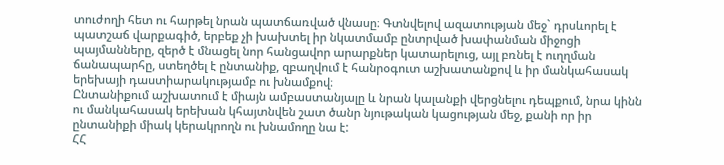տուժողի հետ ու հարթել նրան պատճառված վնասը։ Գտնվելով ազատության մեջ` դրսևորել է պատշաճ վարքագիծ, երբեք չի խախտել իր նկատմամբ ընտրված խափանման միջոցի պայմանները, զերծ է մնացել նոր հանցավոր արարքներ կատարելուց, այլ բռնել է ուղղման ճանապարհը, ստեղծել է ընտանիք, զբաղվում է հանրօգուտ աշխատանքով և իր մանկահասակ երեխայի դաստիարակությամբ ու խնամքով։
Ընտանիքում աշխատում է միայն ամբաստանյալը և նրան կալանքի վերցնելու դեպքում, նրա կինն ու մանկահասակ երեխան կհայտնվեն շատ ծանր նյութական կացության մեջ, քանի որ իր ընտանիքի միակ կերակրողն ու խնամողը նա է:
ՀՀ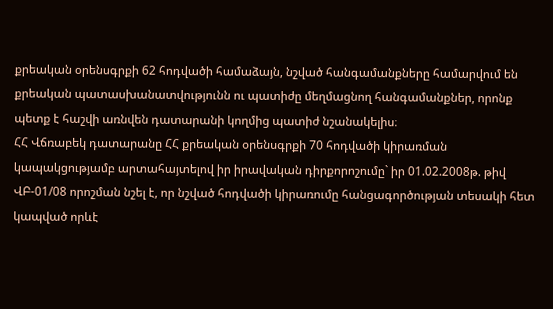քրեական օրենսգրքի 62 հոդվածի համաձայն, նշված հանգամանքները համարվում են քրեական պատասխանատվությունն ու պատիժը մեղմացնող հանգամանքներ, որոնք պետք է հաշվի առնվեն դատարանի կողմից պատիժ նշանակելիս։
ՀՀ Վճռաբեկ դատարանը ՀՀ քրեական օրենսգրքի 70 հոդվածի կիրառման կապակցությամբ արտահայտելով իր իրավական դիրքորոշումը` իր 01.02.2008թ. թիվ ՎԲ-01/08 որոշման նշել է, որ նշված հոդվածի կիրառումը հանցագործության տեսակի հետ կապված որևէ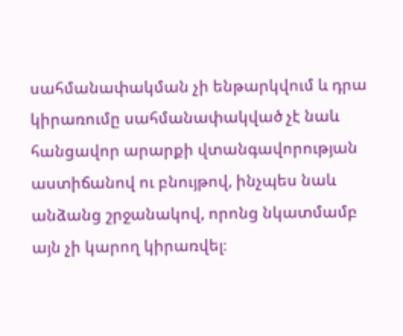սահմանափակման չի ենթարկվում և դրա կիրառումը սահմանափակված չէ նաև հանցավոր արարքի վտանգավորության աստիճանով ու բնույթով, ինչպես նաև անձանց շրջանակով, որոնց նկատմամբ այն չի կարող կիրառվել։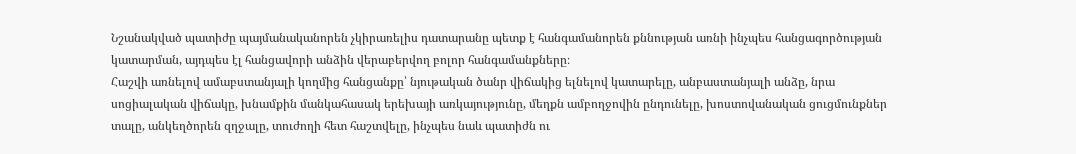Նշանակված պատիժը պայմանականորեն չկիրառելիս դատարանը պետք է հանգամանորեն քննության առնի ինչպես հանցագործության կատարման, այդպես էլ հանցավորի անձին վերաբերվող բոլոր հանգամանքները։
Հաշվի առնելով ամաբստանյալի կողմից հանցանքը՝ նյութական ծանր վիճակից ելնելով կատարելը, անբաստանյալի անձը, նրա սոցիալական վիճակը, խնամքին մանկահասակ երեխայի առկայությունը, մեղքն ամբողջովին ընդունելը, խոստովանական ցուցմունքներ տալը, անկեղծորեն զղջալը, տուժողի հետ հաշտվելը, ինչպես նաև պատիժն ու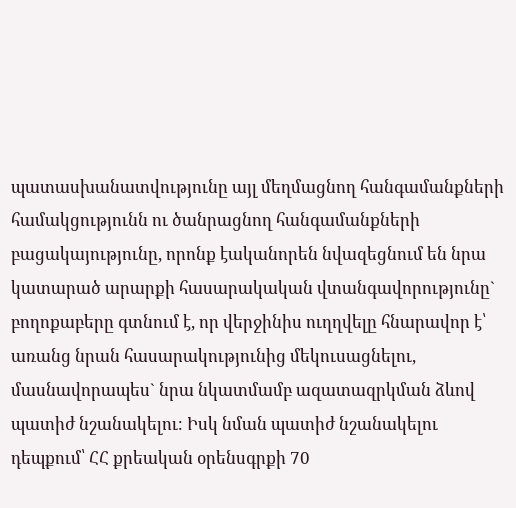պատասխանատվությունը այլ մեղմացնող հանգամանքների համակցությունն ու ծանրացնող հանգամանքների բացակայությունը, որոնք էականորեն նվազեցնում են նրա կատարած արարքի հասարակական վտանգավորությունը` բողոքաբերը գտնում է, որ վերջինիս ուղղվելը հնարավոր է՝ առանց նրան հասարակությունից մեկուսացնելու, մասնավորապես` նրա նկատմամբ ազատազրկման ձևով պատիժ նշանակելու։ Իսկ նման պատիժ նշանակելու դեպքում՝ ՀՀ քրեական օրենսգրքի 70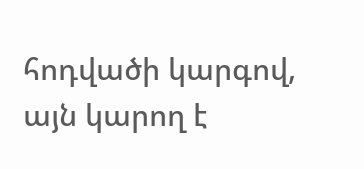հոդվածի կարգով, այն կարող է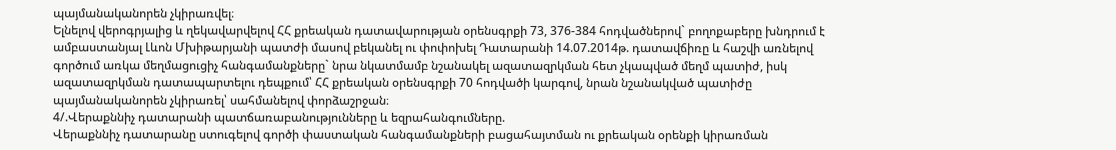պայմանականորեն չկիրառվել։
Ելնելով վերոգրյալից և ղեկավարվելով ՀՀ քրեական դատավարության օրենսգրքի 73, 376-384 հոդվածներով` բողոքաբերը խնդրում է ամբաստանյալ Լևոն Մխիթարյանի պատժի մասով բեկանել ու փոփոխել Դատարանի 14.07.2014թ. դատավճիռը և հաշվի առնելով գործում առկա մեղմացուցիչ հանգամանքները` նրա նկատմամբ նշանակել ազատազրկման հետ չկապված մեղմ պատիժ, իսկ ազատազրկման դատապարտելու դեպքում՝ ՀՀ քրեական օրենսգրքի 70 հոդվածի կարգով, նրան նշանակված պատիժը պայմանականորեն չկիրառել՝ սահմանելով փորձաշրջան։
4/.Վերաքննիչ դատարանի պատճառաբանությունները և եզրահանգումները.
Վերաքննիչ դատարանը ստուգելով գործի փաստական հանգամանքների բացահայտման ու քրեական օրենքի կիրառման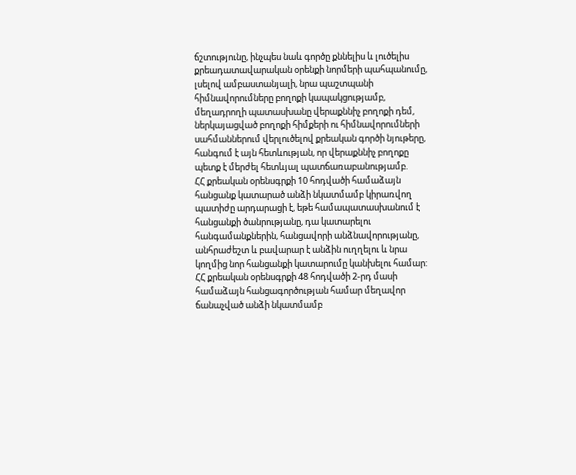ճշտությունը, ինչպես նաև գործը քննելիս և լուծելիս քրեադատավարական օրենքի նորմերի պահպանումը, լսելով ամբաստանյալի, նրա պաշտպանի հիմնավորումները բողոքի կապակցությամբ, մեղադրողի պատասխանը վերաքննիչ բողոքի դեմ, ներկայացված բողոքի հիմքերի ու հիմնավորումների սահմաններում վերլուծելով քրեական գործի նյութերը, հանգում է այն հետևության, որ վերաքննիչ բողոքը պետք է մերժել հետևյալ պատճառաբանությամբ.
ՀՀ քրեական օրենսգրքի 10 հոդվածի համաձայն հանցանք կատարած անձի նկատմամբ կիրառվող պատիժը արդարացի է, եթե համապատասխանում է հանցանքի ծանրությանը, դա կատարելու հանգամանքներին, հանցավորի անձնավորությանը, անհրաժեշտ և բավարար է անձին ուղղելու և նրա կողմից նոր հանցանքի կատարումը կանխելու համար:
ՀՀ քրեական օրենսգրքի 48 հոդվածի 2-րդ մասի համաձայն հանցագործության համար մեղավոր ճանաչված անձի նկատմամբ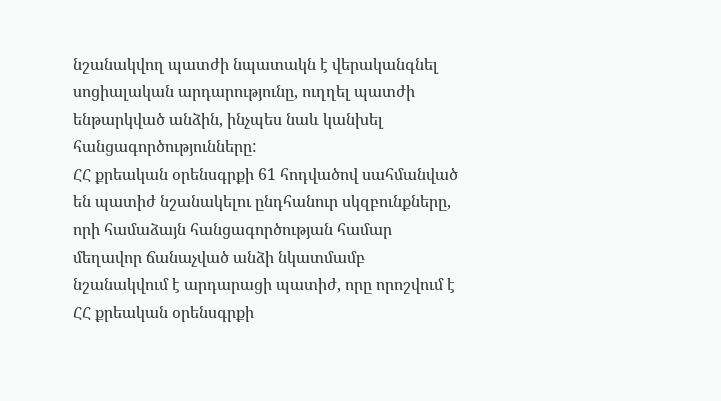նշանակվող պատժի նպատակն է վերականգնել սոցիալական արդարությունը, ուղղել պատժի ենթարկված անձին, ինչպես նաև կանխել հանցագործությունները:
ՀՀ քրեական օրենսգրքի 61 հոդվածով սահմանված են պատիժ նշանակելու ընդհանուր սկզբունքները, որի համաձայն հանցագործության համար մեղավոր ճանաչված անձի նկատմամբ նշանակվում է արդարացի պատիժ, որը որոշվում է ՀՀ քրեական օրենսգրքի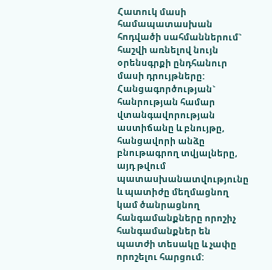Հատուկ մասի համապատասխան հոդվածի սահմաններում` հաշվի առնելով նույն օրենսգրքի ընդհանուր մասի դրույթները:
Հանցագործության` հանրության համար վտանգավորության աստիճանը և բնույթը, հանցավորի անձը բնութագրող տվյալները, այդ թվում պատասխանատվությունը և պատիժը մեղմացնող կամ ծանրացնող հանգամանքները որոշիչ հանգամանքներ են պատժի տեսակը և չափը որոշելու հարցում: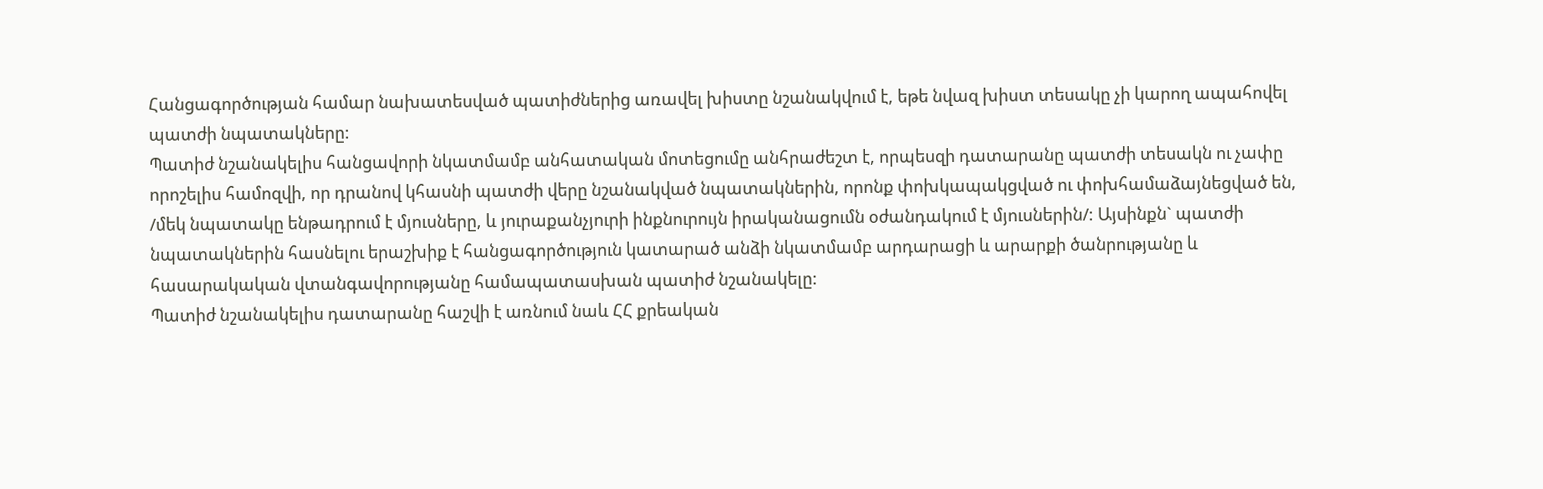Հանցագործության համար նախատեսված պատիժներից առավել խիստը նշանակվում է, եթե նվազ խիստ տեսակը չի կարող ապահովել պատժի նպատակները:
Պատիժ նշանակելիս հանցավորի նկատմամբ անհատական մոտեցումը անհրաժեշտ է, որպեսզի դատարանը պատժի տեսակն ու չափը որոշելիս համոզվի, որ դրանով կհասնի պատժի վերը նշանակված նպատակներին, որոնք փոխկապակցված ու փոխհամաձայնեցված են, /մեկ նպատակը ենթադրում է մյուսները, և յուրաքանչյուրի ինքնուրույն իրականացումն օժանդակում է մյուսներին/: Այսինքն` պատժի նպատակներին հասնելու երաշխիք է հանցագործություն կատարած անձի նկատմամբ արդարացի և արարքի ծանրությանը և հասարակական վտանգավորությանը համապատասխան պատիժ նշանակելը:
Պատիժ նշանակելիս դատարանը հաշվի է առնում նաև ՀՀ քրեական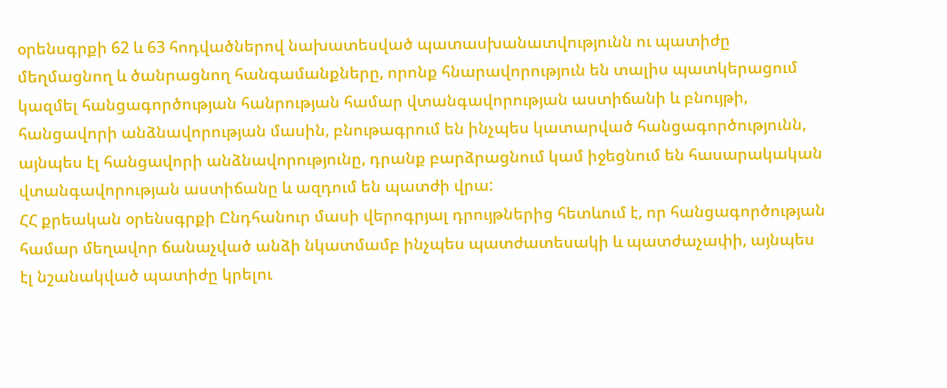օրենսգրքի 62 և 63 հոդվածներով նախատեսված պատասխանատվությունն ու պատիժը մեղմացնող և ծանրացնող հանգամանքները, որոնք հնարավորություն են տալիս պատկերացում կազմել հանցագործության հանրության համար վտանգավորության աստիճանի և բնույթի, հանցավորի անձնավորության մասին, բնութագրում են ինչպես կատարված հանցագործությունն, այնպես էլ հանցավորի անձնավորությունը, դրանք բարձրացնում կամ իջեցնում են հասարակական վտանգավորության աստիճանը և ազդում են պատժի վրա:
ՀՀ քրեական օրենսգրքի Ընդհանուր մասի վերոգրյալ դրույթներից հետևում է, որ հանցագործության համար մեղավոր ճանաչված անձի նկատմամբ ինչպես պատժատեսակի և պատժաչափի, այնպես էլ նշանակված պատիժը կրելու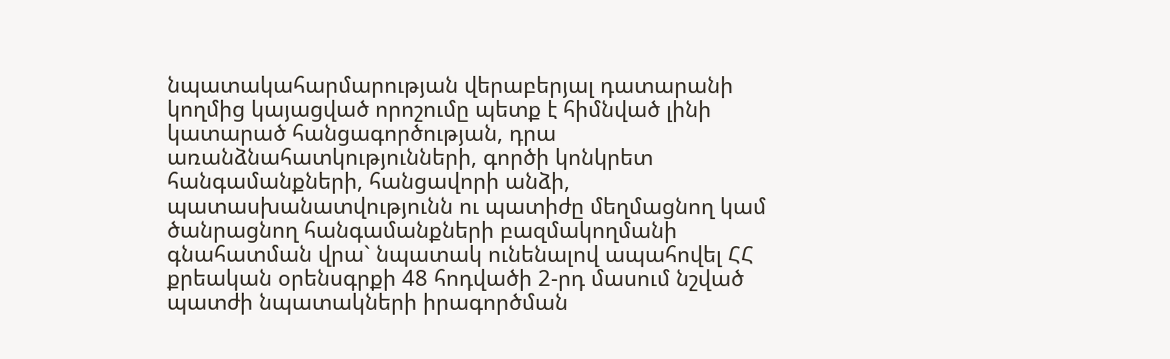նպատակահարմարության վերաբերյալ դատարանի կողմից կայացված որոշումը պետք է հիմնված լինի կատարած հանցագործության, դրա առանձնահատկությունների, գործի կոնկրետ հանգամանքների, հանցավորի անձի, պատասխանատվությունն ու պատիժը մեղմացնող կամ ծանրացնող հանգամանքների բազմակողմանի գնահատման վրա` նպատակ ունենալով ապահովել ՀՀ քրեական օրենսգրքի 48 հոդվածի 2-րդ մասում նշված պատժի նպատակների իրագործման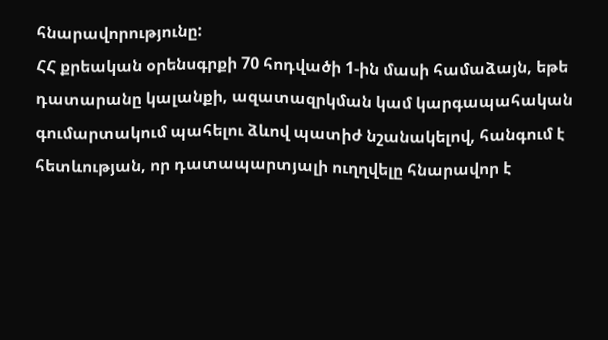հնարավորությունը:
ՀՀ քրեական օրենսգրքի 70 հոդվածի 1-ին մասի համաձայն, եթե դատարանը կալանքի, ազատազրկման կամ կարգապահական գումարտակում պահելու ձևով պատիժ նշանակելով, հանգում է հետևության, որ դատապարտյալի ուղղվելը հնարավոր է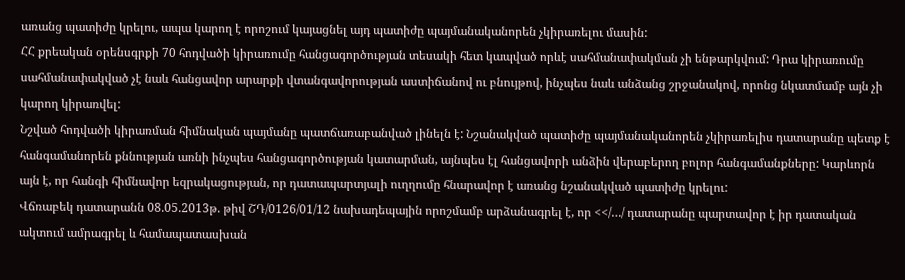առանց պատիժը կրելու, ապա կարող է որոշում կայացնել այդ պատիժը պայմանականորեն չկիրառելու մասին:
ՀՀ քրեական օրենսգրքի 70 հոդվածի կիրառումը հանցագործության տեսակի հետ կապված որևէ սահմանափակման չի ենթարկվում: Դրա կիրառումը սահմանափակված չէ նաև հանցավոր արարքի վտանգավորության աստիճանով ու բնույթով, ինչպես նաև անձանց շրջանակով, որոնց նկատմամբ այն չի կարող կիրառվել:
Նշված հոդվածի կիրառման հիմնական պայմանը պատճառաբանված լինելն է: Նշանակված պատիժը պայմանականորեն չկիրառելիս դատարանը պետք է հանգամանորեն քննության առնի ինչպես հանցագործության կատարման, այնպես էլ հանցավորի անձին վերաբերող բոլոր հանգամանքները: Կարևորն այն է, որ հանգի հիմնավոր եզրակացության, որ դատապարտյալի ուղղումը հնարավոր է առանց նշանակված պատիժը կրելու:
Վճռաբեկ դատարանն 08.05.2013թ. թիվ ՇԴ/0126/01/12 նախադեպային որոշմամբ արձանագրել է, որ <</…/ դատարանը պարտավոր է իր դատական ակտում ամրագրել և համապատասխան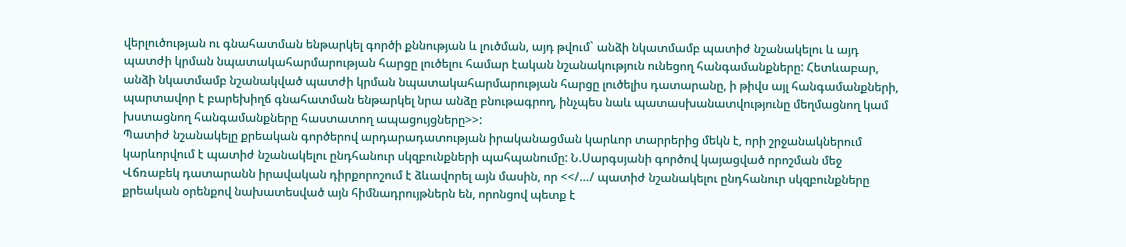վերլուծության ու գնահատման ենթարկել գործի քննության և լուծման, այդ թվում` անձի նկատմամբ պատիժ նշանակելու և այդ պատժի կրման նպատակահարմարության հարցը լուծելու համար էական նշանակություն ունեցող հանգամանքները: Հետևաբար, անձի նկատմամբ նշանակված պատժի կրման նպատակահարմարության հարցը լուծելիս դատարանը, ի թիվս այլ հանգամանքների, պարտավոր է բարեխիղճ գնահատման ենթարկել նրա անձը բնութագրող, ինչպես նաև պատասխանատվությունը մեղմացնող կամ խստացնող հանգամանքները հաստատող ապացույցները>>:
Պատիժ նշանակելը քրեական գործերով արդարադատության իրականացման կարևոր տարրերից մեկն է, որի շրջանակներում կարևորվում է պատիժ նշանակելու ընդհանուր սկզբունքների պահպանումը: Ն.Սարգսյանի գործով կայացված որոշման մեջ Վճռաբեկ դատարանն իրավական դիրքորոշում է ձևավորել այն մասին, որ <</…/ պատիժ նշանակելու ընդհանուր սկզբունքները քրեական օրենքով նախատեսված այն հիմնադրույթներն են, որոնցով պետք է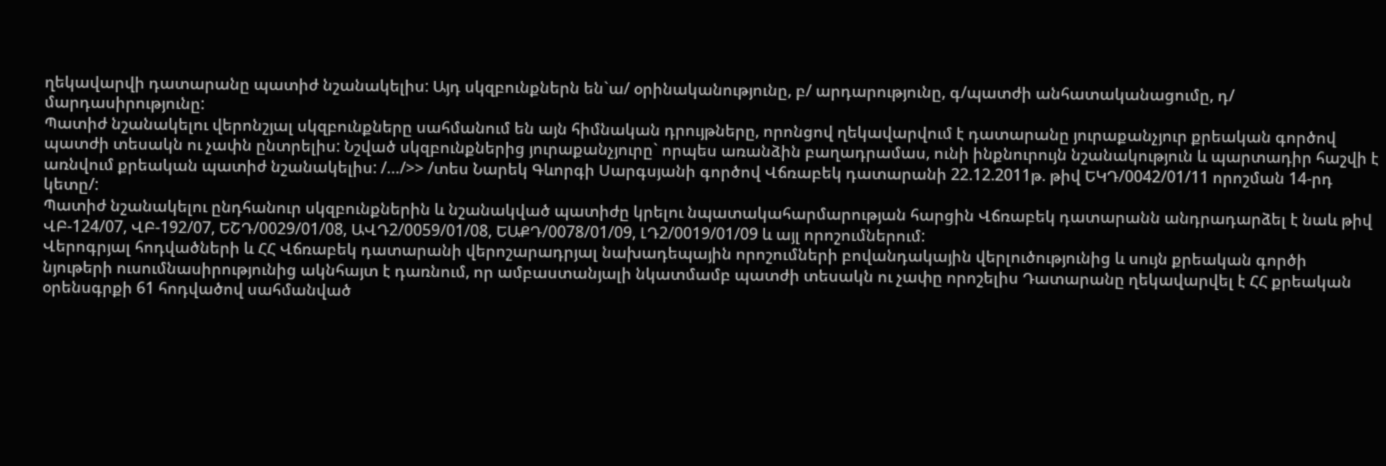ղեկավարվի դատարանը պատիժ նշանակելիս: Այդ սկզբունքներն են`ա/ օրինականությունը, բ/ արդարությունը, գ/պատժի անհատականացումը, դ/ մարդասիրությունը:
Պատիժ նշանակելու վերոնշյալ սկզբունքները սահմանում են այն հիմնական դրույթները, որոնցով ղեկավարվում է դատարանը յուրաքանչյուր քրեական գործով պատժի տեսակն ու չափն ընտրելիս: Նշված սկզբունքներից յուրաքանչյուրը` որպես առանձին բաղադրամաս, ունի ինքնուրույն նշանակություն և պարտադիր հաշվի է առնվում քրեական պատիժ նշանակելիս: /…/>> /տես Նարեկ Գևորգի Սարգսյանի գործով Վճռաբեկ դատարանի 22.12.2011թ. թիվ ԵԿԴ/0042/01/11 որոշման 14-րդ կետը/:
Պատիժ նշանակելու ընդհանուր սկզբունքներին և նշանակված պատիժը կրելու նպատակահարմարության հարցին Վճռաբեկ դատարանն անդրադարձել է նաև թիվ ՎԲ-124/07, ՎԲ-192/07, ԵՇԴ/0029/01/08, ԱՎԴ2/0059/01/08, ԵԱՔԴ/0078/01/09, ԼԴ2/0019/01/09 և այլ որոշումներում:
Վերոգրյալ հոդվածների և ՀՀ Վճռաբեկ դատարանի վերոշարադրյալ նախադեպային որոշումների բովանդակային վերլուծությունից և սույն քրեական գործի նյութերի ուսումնասիրությունից ակնհայտ է դառնում, որ ամբաստանյալի նկատմամբ պատժի տեսակն ու չափը որոշելիս Դատարանը ղեկավարվել է ՀՀ քրեական օրենսգրքի 61 հոդվածով սահմանված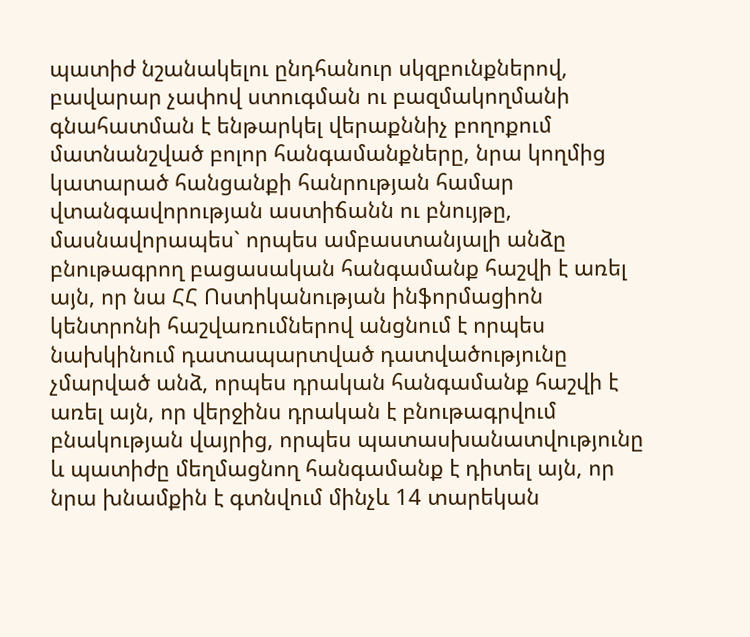պատիժ նշանակելու ընդհանուր սկզբունքներով, բավարար չափով ստուգման ու բազմակողմանի գնահատման է ենթարկել վերաքննիչ բողոքում մատնանշված բոլոր հանգամանքները, նրա կողմից կատարած հանցանքի հանրության համար վտանգավորության աստիճանն ու բնույթը, մասնավորապես` որպես ամբաստանյալի անձը բնութագրող բացասական հանգամանք հաշվի է առել այն, որ նա ՀՀ Ոստիկանության ինֆորմացիոն կենտրոնի հաշվառումներով անցնում է որպես նախկինում դատապարտված դատվածությունը չմարված անձ, որպես դրական հանգամանք հաշվի է առել այն, որ վերջինս դրական է բնութագրվում բնակության վայրից, որպես պատասխանատվությունը և պատիժը մեղմացնող հանգամանք է դիտել այն, որ նրա խնամքին է գտնվում մինչև 14 տարեկան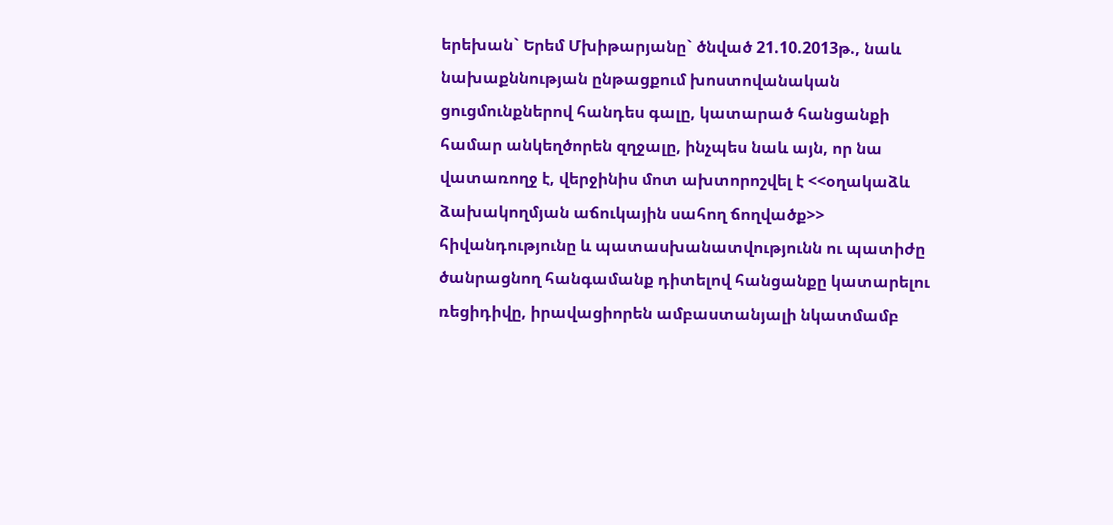երեխան` Երեմ Մխիթարյանը` ծնված 21.10.2013թ., նաև նախաքննության ընթացքում խոստովանական ցուցմունքներով հանդես գալը, կատարած հանցանքի համար անկեղծորեն զղջալը, ինչպես նաև այն, որ նա վատառողջ է, վերջինիս մոտ ախտորոշվել է <<օղակաձև ձախակողմյան աճուկային սահող ճողվածք>> հիվանդությունը և պատասխանատվությունն ու պատիժը ծանրացնող հանգամանք դիտելով հանցանքը կատարելու ռեցիդիվը, իրավացիորեն ամբաստանյալի նկատմամբ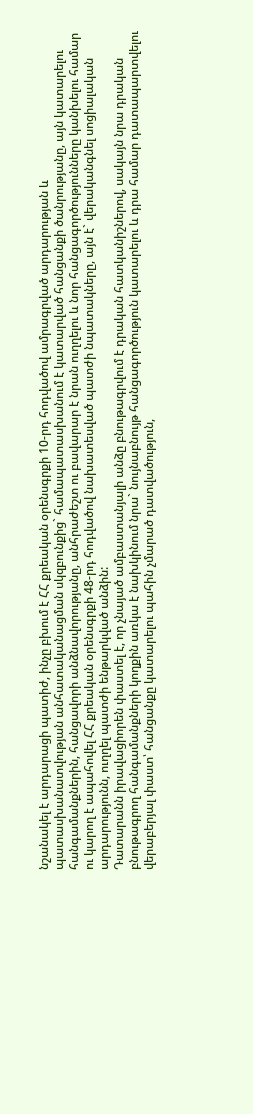նշանակել է արդարացի պատիժ, ինչը բխում է ՀՀ քրեական օրենսգրքի 10-րդ հոդվածով ամրագրված արդարության և պատասխանատվության անհատականացման սկզբունքից` համապատասխանում է կատարված հանցանքի ծանրությանը, այն կատարելու հանգամանքներին, հանցավորի անձնավորությանը, անհրաժեշտ ու բավարար է նրան ուղղելու և նոր հանցագործությունները կանխելու համար ու կարող է ապահովել ՀՀ քրեական օրենսգրքի 48-րդ հոդվածով նախատեսված պատժի նպատակները, այն է` վերականգնել սոցիալական արդարությունն, ուղղել պատժի ենթարկված անձին:
Դատարանն իրավացիորեն փաստել է, որ չնայած ամբաստանյալի անձը բնութագրվում է դրական հատկանիշներով, սակայն նրա դրական բնութագրող հանգամանքների կողքին առկա է նախկինում նրա` նույնաբնույթ հանցագործություն կատարելու և դրա համար դատապարտվելու վերաբերյալ փաստ՝ հանցանքը կատարելու պահին չմարած դատվածություն,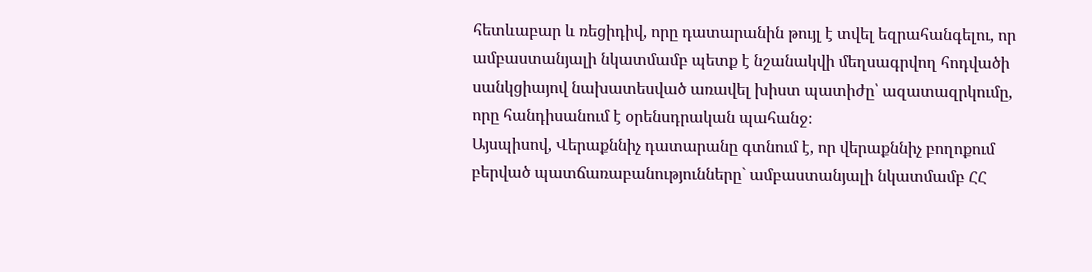հետևաբար և ռեցիդիվ, որը դատարանին թույլ է տվել եզրահանգելու, որ ամբաստանյալի նկատմամբ պետք է նշանակվի մեղսագրվող հոդվածի սանկցիայով նախատեսված առավել խիստ պատիժը՝ ազատազրկումը, որը հանդիսանում է օրենսդրական պահանջ։
Այսպիսով, Վերաքննիչ դատարանը գտնում է, որ վերաքննիչ բողոքում բերված պատճառաբանությունները` ամբաստանյալի նկատմամբ ՀՀ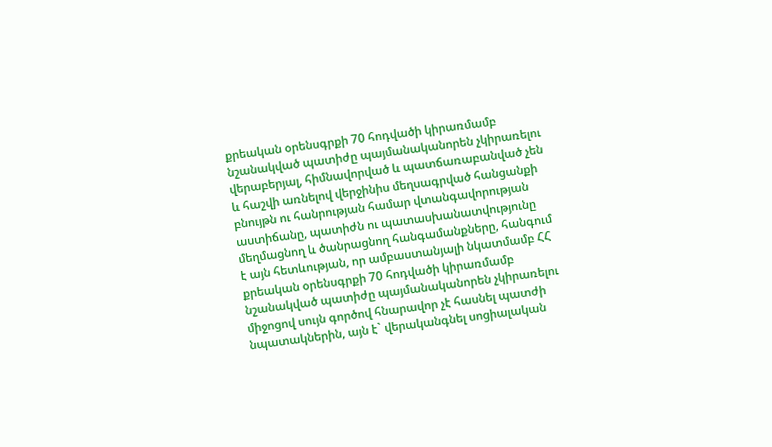քրեական օրենսգրքի 70 հոդվածի կիրառմամբ նշանակված պատիժը պայմանականորեն չկիրառելու վերաբերյալ, հիմնավորված և պատճառաբանված չեն և հաշվի առնելով վերջինիս մեղսագրված հանցանքի բնույթն ու հանրության համար վտանգավորության աստիճանը, պատիժն ու պատասխանատվությունը մեղմացնող և ծանրացնող հանգամանքները, հանգում է այն հետևության, որ ամբաստանյալի նկատմամբ ՀՀ քրեական օրենսգրքի 70 հոդվածի կիրառմամբ նշանակված պատիժը պայմանականորեն չկիրառելու միջոցով սույն գործով հնարավոր չէ հասնել պատժի նպատակներին, այն է` վերականգնել սոցիալական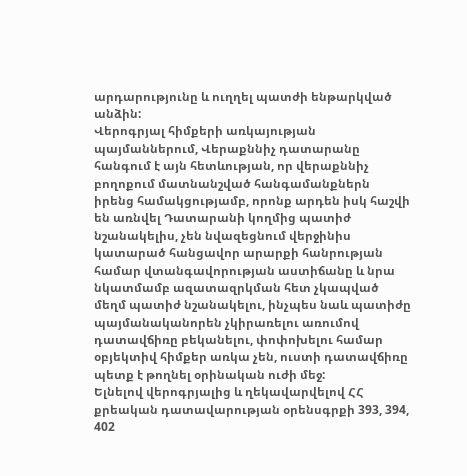արդարությունը և ուղղել պատժի ենթարկված անձին:
Վերոգրյալ հիմքերի առկայության պայմաններում, Վերաքննիչ դատարանը հանգում է այն հետևության, որ վերաքննիչ բողոքում մատնանշված հանգամանքներն իրենց համակցությամբ, որոնք արդեն իսկ հաշվի են առնվել Դատարանի կողմից պատիժ նշանակելիս, չեն նվազեցնում վերջինիս կատարած հանցավոր արարքի հանրության համար վտանգավորության աստիճանը և նրա նկատմամբ ազատազրկման հետ չկապված մեղմ պատիժ նշանակելու, ինչպես նաև պատիժը պայմանականորեն չկիրառելու առումով դատավճիռը բեկանելու, փոփոխելու համար օբյեկտիվ հիմքեր առկա չեն, ուստի դատավճիռը պետք է թողնել օրինական ուժի մեջ:
Ելնելով վերոգրյալից և ղեկավարվելով ՀՀ քրեական դատավարության օրենսգրքի 393, 394, 402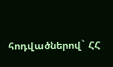հոդվածներով` ՀՀ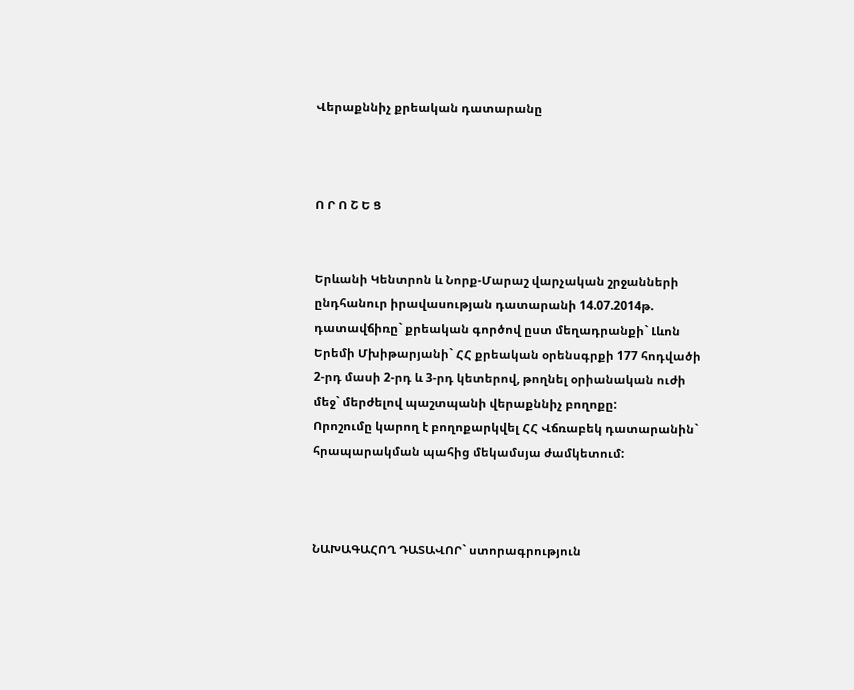Վերաքննիչ քրեական դատարանը



Ո Ր Ո Շ Ե Ց


Երևանի Կենտրոն և Նորք-Մարաշ վարչական շրջանների ընդհանուր իրավասության դատարանի 14.07.2014թ. դատավճիռը` քրեական գործով ըստ մեղադրանքի` Լևոն Երեմի Մխիթարյանի` ՀՀ քրեական օրենսգրքի 177 հոդվածի 2-րդ մասի 2-րդ և 3-րդ կետերով, թողնել օրիանական ուժի մեջ` մերժելով պաշտպանի վերաքննիչ բողոքը:
Որոշումը կարող է բողոքարկվել ՀՀ Վճռաբեկ դատարանին` հրապարակման պահից մեկամսյա ժամկետում:



ՆԱԽԱԳԱՀՈՂ ԴԱՏԱՎՈՐ` ստորագրություն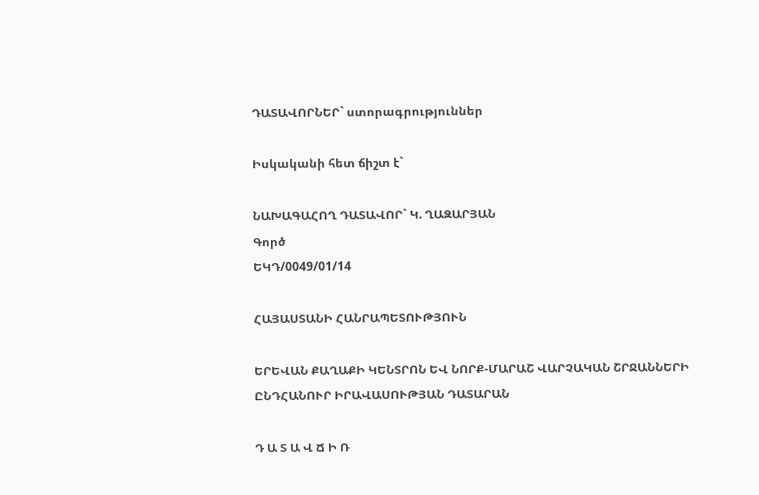ԴԱՏԱՎՈՐՆԵՐ` ստորագրություններ

Իսկականի հետ ճիշտ է`

ՆԱԽԱԳԱՀՈՂ ԴԱՏԱՎՈՐ` Կ. ՂԱԶԱՐՅԱՆ
Գործ
ԵԿԴ/0049/01/14

ՀԱՅԱՍՏԱՆԻ ՀԱՆՐԱՊԵՏՈՒԹՅՈՒՆ

ԵՐԵՎԱՆ ՔԱՂԱՔԻ ԿԵՆՏՐՈՆ ԵՎ ՆՈՐՔ-ՄԱՐԱՇ ՎԱՐՉԱԿԱՆ ՇՐՋԱՆՆԵՐԻ ԸՆԴՀԱՆՈՒՐ ԻՐԱՎԱՍՈՒԹՅԱՆ ԴԱՏԱՐԱՆ

Դ Ա Տ Ա Վ Ճ Ի Ռ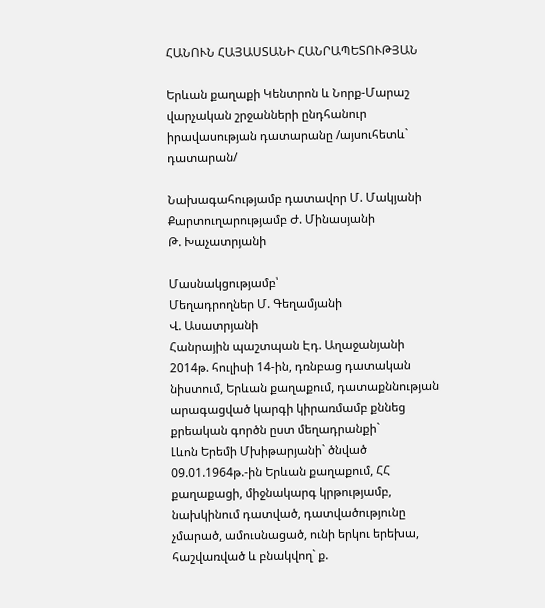ՀԱՆՈՒՆ ՀԱՅԱՍՏԱՆԻ ՀԱՆՐԱՊԵՏՈՒԹՅԱՆ

Երևան քաղաքի Կենտրոն և Նորք-Մարաշ վարչական շրջանների ընդհանուր իրավասության դատարանը /այսուհետև` դատարան/

Նախագահությամբ դատավոր Մ. Մակյանի
Քարտուղարությամբ Ժ. Մինասյանի
Թ. Խաչատրյանի

Մասնակցությամբ՝
Մեղադրողներ Մ. Գեղամյանի
Վ. Ասատրյանի
Հանրային պաշտպան Էդ. Աղաջանյանի
2014թ. հուլիսի 14-ին, դռնբաց դատական նիստում, Երևան քաղաքում, դատաքննության արագացված կարգի կիրառմամբ քննեց քրեական գործն ըստ մեղադրանքի`
Լևոն Երեմի Մխիթարյանի` ծնված 09.01.1964թ.-ին Երևան քաղաքում, ՀՀ քաղաքացի, միջնակարգ կրթությամբ, նախկինում դատված, դատվածությունը չմարած, ամուսնացած, ունի երկու երեխա, հաշվառված և բնակվող` ք.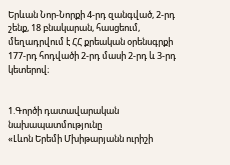Երևան Նոր-Նորքի 4-րդ զանգված, 2-րդ շենք, 18 բնակարան, հասցեում, մեղադրվում է ՀՀ քրեական օրենսգրքի 177-րդ հոդվածի 2-րդ մասի 2-րդ և 3-րդ կետերով։


1.Գործի դատավարական նախապատմությունը
«Լևոն Երեմի Մխիթարյանն ուրիշի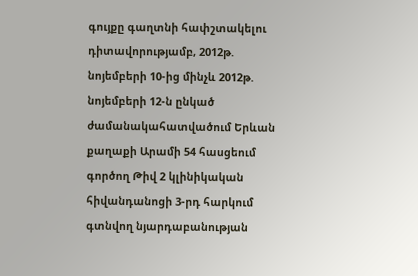գույքը գաղտնի հափշտակելու դիտավորությամբ, 2012թ. նոյեմբերի 10-ից մինչև 2012թ. նոյեմբերի 12-ն ընկած ժամանակահատվածում Երևան քաղաքի Արամի 54 հասցեում գործող Թիվ 2 կլինիկական հիվանդանոցի 3-րդ հարկում գտնվող նյարդաբանության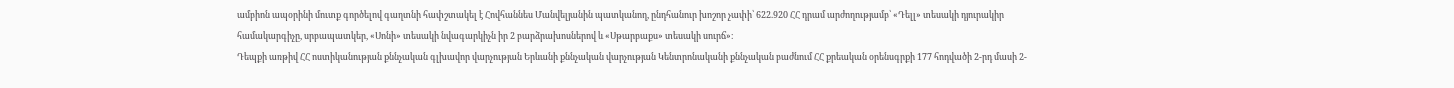ամբիոն ապօրինի մուտք գործելով գաղտնի հափշտակել է Հովհաննես Մանվելյանին պատկանող, ընդհանուր խոշոր չափի՝ 622.920 ՀՀ դրամ արժողությամբ՝ «Դելլ» տեսակի դյուրակիր համակարգիչը, սրբապատկեր, «Սոնի» տեսակի նվագարկիչն իր 2 բարձրախոսներով և «Սթարբաքս» տեսակի սուրճ»։
Դեպքի առթիվ ՀՀ ոստիկանության քննչական գլխավոր վարչության Երևանի քննչական վարչության Կենտրոնականի քննչական բաժնում ՀՀ քրեական օրենսգրքի 177 հոդվածի 2-րդ մասի 2-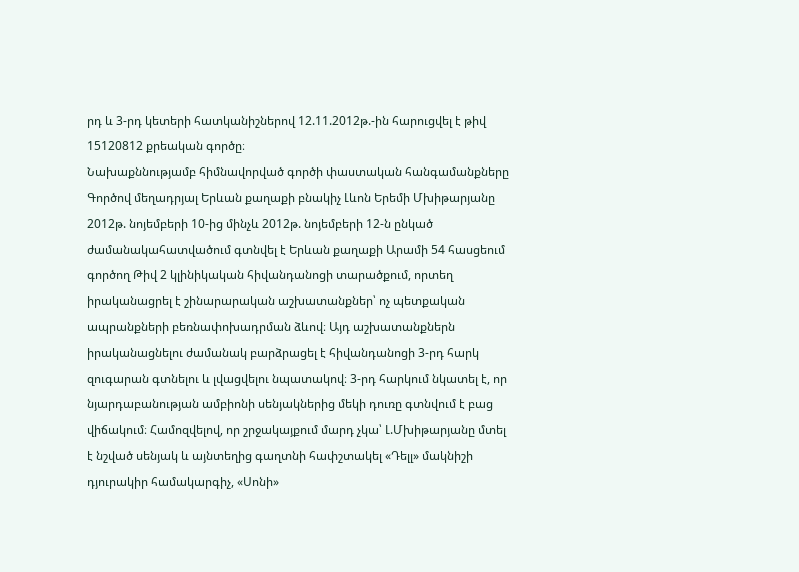րդ և 3-րդ կետերի հատկանիշներով 12.11.2012թ.-ին հարուցվել է թիվ 15120812 քրեական գործը։
Նախաքննությամբ հիմնավորված գործի փաստական հանգամանքները
Գործով մեղադրյալ Երևան քաղաքի բնակիչ Լևոն Երեմի Մխիթարյանը 2012թ. նոյեմբերի 10-ից մինչև 2012թ. նոյեմբերի 12-ն ընկած ժամանակահատվածում գտնվել է Երևան քաղաքի Արամի 54 հասցեում գործող Թիվ 2 կլինիկական հիվանդանոցի տարածքում, որտեղ իրականացրել է շինարարական աշխատանքներ՝ ոչ պետքական ապրանքների բեռնափոխադրման ձևով։ Այդ աշխատանքներն իրականացնելու ժամանակ բարձրացել է հիվանդանոցի 3-րդ հարկ զուգարան գտնելու և լվացվելու նպատակով։ 3-րդ հարկում նկատել է, որ նյարդաբանության ամբիոնի սենյակներից մեկի դուռը գտնվում է բաց վիճակում։ Համոզվելով, որ շրջակայքում մարդ չկա՝ Լ.Մխիթարյանը մտել է նշված սենյակ և այնտեղից գաղտնի հափշտակել «Դելլ» մակնիշի դյուրակիր համակարգիչ, «Սոնի»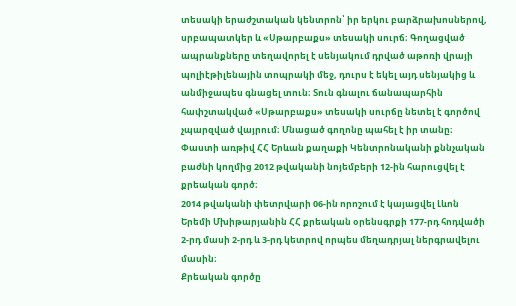տեսակի երաժշտական կենտրոն՝ իր երկու բարձրախոսներով, սրբապատկեր և «Սթարբաքս» տեսակի սուրճ։ Գողացված ապրանքները տեղավորել է սենյակում դրված աթոռի վրայի պոլիէթիլենային տոպրակի մեջ, դուրս է եկել այդ սենյակից և անմիջապես գնացել տուն։ Տուն գնալու ճանապարհին հափշտակված «Սթարբաքս» տեսակի սուրճը նետել է գործով չպարզված վայրում։ Մնացած գողոնը պահել է իր տանը։
Փաստի առթիվ ՀՀ Երևան քաղաքի Կենտրոնականի քննչական բաժնի կողմից 2012 թվականի նոյեմբերի 12-ին հարուցվել է քրեական գործ։
2014 թվականի փետրվարի 06-ին որոշում է կայացվել Լևոն Երեմի Մխիթարյանին ՀՀ քրեական օրենսգրքի 177-րդ հոդվածի 2-րդ մասի 2-րդ և 3-րդ կետրով որպես մեղադրյալ ներգրավելու մասին։
Քրեական գործը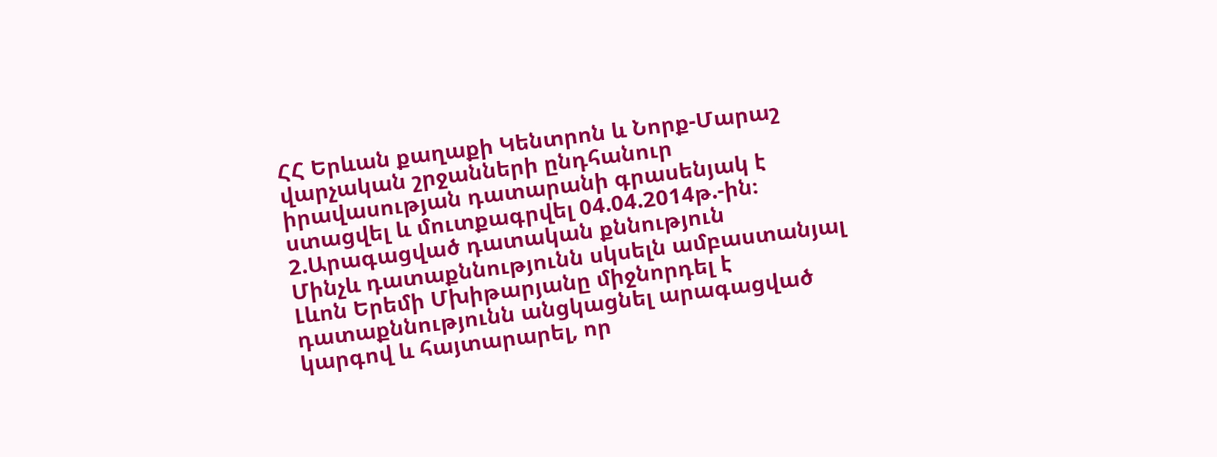ՀՀ Երևան քաղաքի Կենտրոն և Նորք-Մարաշ վարչական շրջանների ընդհանուր իրավասության դատարանի գրասենյակ է ստացվել և մուտքագրվել 04.04.2014թ.-ին։
2.Արագացված դատական քննություն
Մինչև դատաքննությունն սկսելն ամբաստանյալ Լևոն Երեմի Մխիթարյանը միջնորդել է դատաքննությունն անցկացնել արագացված կարգով և հայտարարել, որ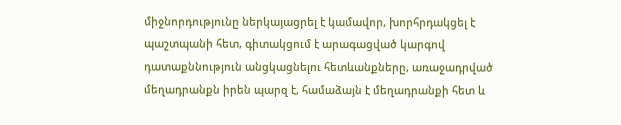միջնորդությունը ներկայացրել է կամավոր, խորհրդակցել է պաշտպանի հետ, գիտակցում է արագացված կարգով դատաքննություն անցկացնելու հետևանքները, առաջադրված մեղադրանքն իրեն պարզ է, համաձայն է մեղադրանքի հետ և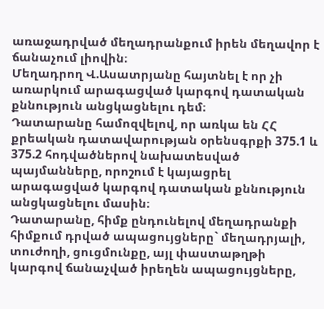առաջադրված մեղադրանքում իրեն մեղավոր է ճանաչում լիովին։
Մեղադրող Վ.Ասատրյանը հայտնել է որ չի առարկում արագացված կարգով դատական քննություն անցկացնելու դեմ։
Դատարանը համոզվելով, որ առկա են ՀՀ քրեական դատավարության օրենսգրքի 375.1 և 375.2 հոդվածներով նախատեսված պայմանները, որոշում է կայացրել արագացված կարգով դատական քննություն անցկացնելու մասին։
Դատարանը, հիմք ընդունելով մեղադրանքի հիմքում դրված ապացույցները` մեղադրյալի, տուժողի, ցուցմունքը, այլ փաստաթղթի կարգով ճանաչված իրեղեն ապացույցները,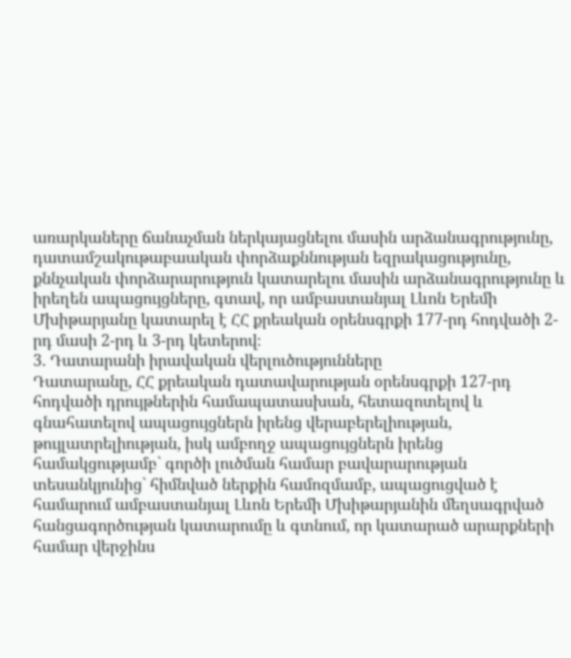առարկաները ճանաչման ներկայացնելու մասին արձանագրությունը, դատամշակութաբաական փորձաքննության եզրակացությունը, քննչական փորձարարություն կատարելու մասին արձանագրությունը և իրեղեն ապացույցները, գտավ, որ ամբաստանյալ Լևոն Երեմի Մխիթարյանը կատարել է ՀՀ քրեական օրենսգրքի 177-րդ հոդվածի 2-րդ մասի 2-րդ և 3-րդ կետերով։
3. Դատարանի իրավական վերլուծությունները
Դատարանը, ՀՀ քրեական դատավարության օրենսգրքի 127-րդ հոդվածի դրույթներին համապատասխան, հետազոտելով և գնահատելով ապացույցներն իրենց վերաբերելիության, թույլատրելիության, իսկ ամբողջ ապացույցներն իրենց համակցությամբ` գործի լուծման համար բավարարության տեսանկյունից` հիմնված ներքին համոզմամբ, ապացուցված է համարում ամբաստանյալ Լևոն Երեմի Մխիթարյանին մեղսագրված հանցագործության կատարումը և գտնում, որ կատարած արարքների համար վերջինս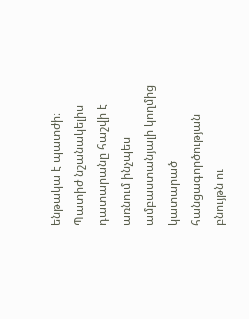ենթակա է պատժի։
Պատիժ նշանակելիս դատարանը հաշվի է առնում ինչպես ամբաստանյալի կողմից կատարած հանցագործության բնույթն ու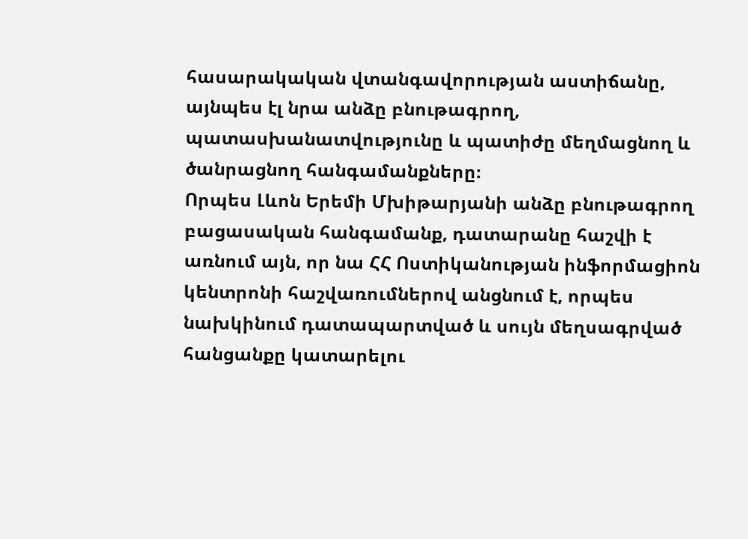հասարակական վտանգավորության աստիճանը, այնպես էլ նրա անձը բնութագրող, պատասխանատվությունը և պատիժը մեղմացնող և ծանրացնող հանգամանքները։
Որպես Լևոն Երեմի Մխիթարյանի անձը բնութագրող բացասական հանգամանք, դատարանը հաշվի է առնում այն, որ նա ՀՀ Ոստիկանության ինֆորմացիոն կենտրոնի հաշվառումներով անցնում է, որպես նախկինում դատապարտված և սույն մեղսագրված հանցանքը կատարելու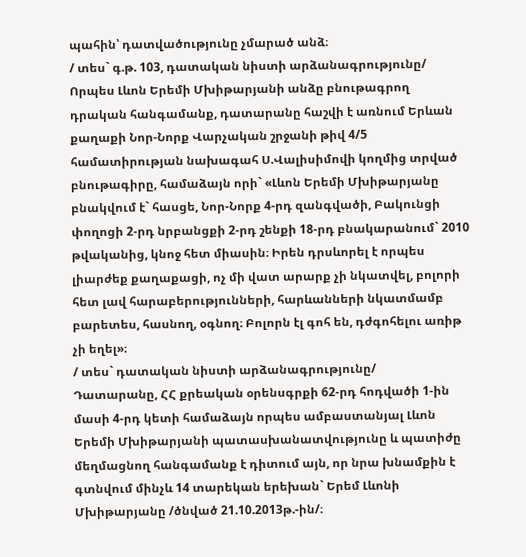պահին՝ դատվածությունը չմարած անձ։
/ տես` գ.թ. 103, դատական նիստի արձանագրությունը/
Որպես Լևոն Երեմի Մխիթարյանի անձը բնութագրող դրական հանգամանք, դատարանը հաշվի է առնում Երևան քաղաքի Նոր-Նորք Վարչական շրջանի թիվ 4/5 համատիրության նախագահ Ս.Վալիսիմովի կողմից տրված բնութագիրը, համաձայն որի` «Լևոն Երեմի Մխիթարյանը բնակվում է` հասցե, Նոր-Նորք 4-րդ զանգվածի, Բակունցի փողոցի 2-րդ նրբանցքի 2-րդ շենքի 18-րդ բնակարանում` 2010 թվականից, կնոջ հետ միասին։ Իրեն դրսևորել է որպես լիարժեք քաղաքացի, ոչ մի վատ արարք չի նկատվել, բոլորի հետ լավ հարաբերությունների, հարևանների նկատմամբ բարետես, հասնող, օգնող։ Բոլորն էլ գոհ են, դժգոհելու առիթ չի եղել»։
/ տես` դատական նիստի արձանագրությունը/
Դատարանը, ՀՀ քրեական օրենսգրքի 62-րդ հոդվածի 1-ին մասի 4-րդ կետի համաձայն որպես ամբաստանյալ Լևոն Երեմի Մխիթարյանի պատասխանատվությունը և պատիժը մեղմացնող հանգամանք է դիտում այն, որ նրա խնամքին է գտնվում մինչև 14 տարեկան երեխան` Երեմ Լևոնի Մխիթարյանը /ծնված 21.10.2013թ.-ին/։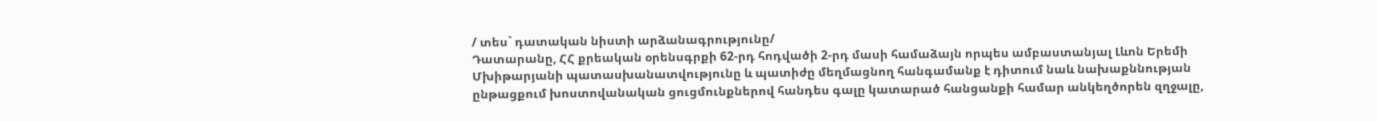/ տես` դատական նիստի արձանագրությունը/
Դատարանը, ՀՀ քրեական օրենսգրքի 62-րդ հոդվածի 2-րդ մասի համաձայն որպես ամբաստանյալ Լևոն Երեմի Մխիթարյանի պատասխանատվությունը և պատիժը մեղմացնող հանգամանք է դիտում նաև նախաքննության ընթացքում խոստովանական ցուցմունքներով հանդես գալը կատարած հանցանքի համար անկեղծորեն զղջալը,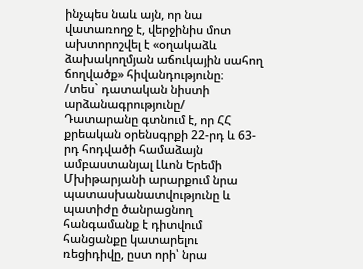ինչպես նաև այն, որ նա վատառողջ է, վերջինիս մոտ ախտորոշվել է «օղակաձև ձախակողմյան աճուկային սահող ճողվածք» հիվանդությունը։
/տես` դատական նիստի արձանագրությունը/
Դատարանը գտնում է, որ ՀՀ քրեական օրենսգրքի 22-րդ և 63-րդ հոդվածի համաձայն ամբաստանյալ Լևոն Երեմի Մխիթարյանի արարքում նրա պատասխանատվությունը և պատիժը ծանրացնող հանգամանք է դիտվում հանցանքը կատարելու ռեցիդիվը, ըստ որի՝ նրա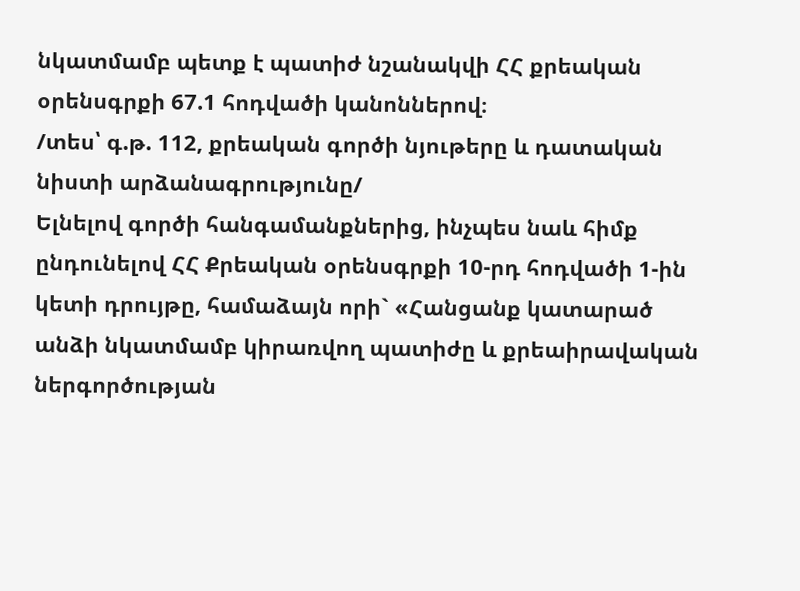նկատմամբ պետք է պատիժ նշանակվի ՀՀ քրեական օրենսգրքի 67.1 հոդվածի կանոններով։
/տես՝ գ.թ. 112, քրեական գործի նյութերը և դատական նիստի արձանագրությունը/
Ելնելով գործի հանգամանքներից, ինչպես նաև հիմք ընդունելով ՀՀ Քրեական օրենսգրքի 10-րդ հոդվածի 1-ին կետի դրույթը, համաձայն որի` «Հանցանք կատարած անձի նկատմամբ կիրառվող պատիժը և քրեաիրավական ներգործության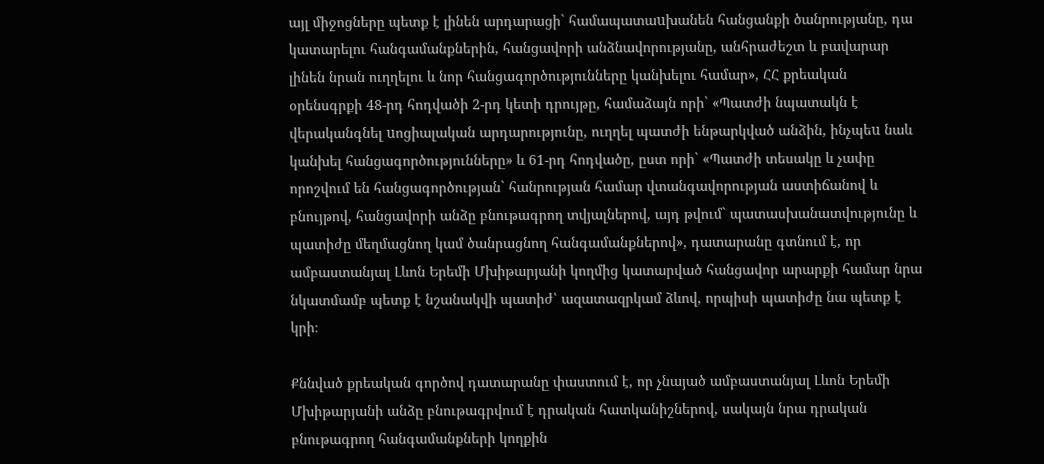այլ միջոցները պետք է լինեն արդարացի` համապատաuխանեն հանցանքի ծանրությանը, դա կատարելու հանգամանքներին, հանցավորի անձնավորությանը, անհրաժեշտ և բավարար լինեն նրան ուղղելու և նոր հանցագործությունները կանխելու համար», ՀՀ քրեական օրենսգրքի 48-րդ հոդվածի 2-րդ կետի դրույթը, համաձայն որի` «Պատժի նպատակն է վերականգնել uոցիալական արդարությունը, ուղղել պատժի ենթարկված անձին, ինչպեu նաև կանխել հանցագործությունները» և 61-րդ հոդվածը, ըստ որի` «Պատժի տեսակը և չափը որոշվում են հանցագործության` հանրության համար վտանգավորության աստիճանով և բնույթով, հանցավորի անձը բնութագրող տվյալներով, այդ թվում` պատասխանատվությունը և պատիժը մեղմացնող կամ ծանրացնող հանգամանքներով», դատարանը գտնում է, որ ամբաստանյալ Լևոն Երեմի Մխիթարյանի կողմից կատարված հանցավոր արարքի համար նրա նկատմամբ պետք է նշանակվի պատիժ՝ ազատազրկամ ձևով, որպիսի պատիժը նա պետք է կրի։

Քննված քրեական գործով դատարանը փաստում է, որ չնայած ամբաստանյալ Լևոն Երեմի Մխիթարյանի անձը բնութագրվում է դրական հատկանիշներով, սակայն նրա դրական բնութագրող հանգամանքների կողքին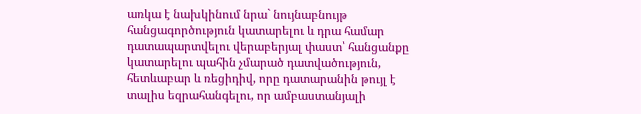առկա է նախկինում նրա` նույնաբնույթ հանցագործություն կատարելու և դրա համար դատապարտվելու վերաբերյալ փաստ՝ հանցանքը կատարելու պահին չմարած դատվածություն, հետևաբար և ռեցիդիվ, որը դատարանին թույլ է տալիս եզրահանգելու, որ ամբաստանյալի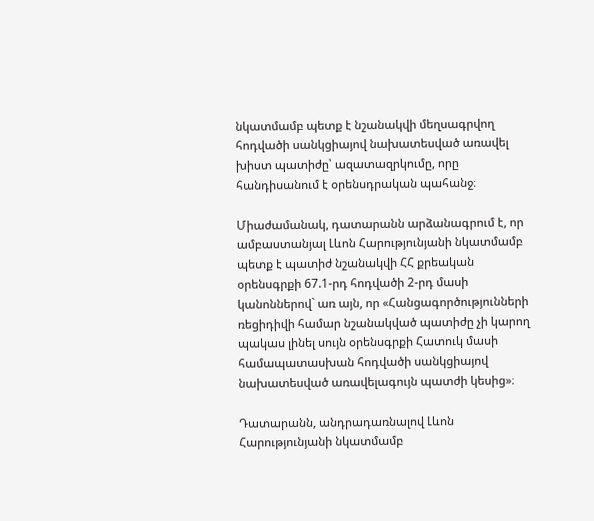նկատմամբ պետք է նշանակվի մեղսագրվող հոդվածի սանկցիայով նախատեսված առավել խիստ պատիժը՝ ազատազրկումը, որը հանդիսանում է օրենսդրական պահանջ։

Միաժամանակ, դատարանն արձանագրում է, որ ամբաստանյալ Լևոն Հարությունյանի նկատմամբ պետք է պատիժ նշանակվի ՀՀ քրեական օրենսգրքի 67.1-րդ հոդվածի 2-րդ մասի կանոններով` առ այն, որ «Հանցագործությունների ռեցիդիվի համար նշանակված պատիժը չի կարող պակաս լինել սույն օրենսգրքի Հատուկ մասի համապատասխան հոդվածի սանկցիայով նախատեսված առավելագույն պատժի կեսից»։

Դատարանն, անդրադառնալով Լևոն Հարությունյանի նկատմամբ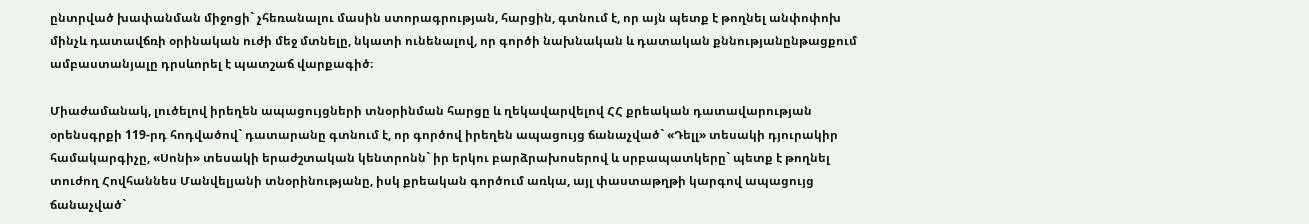ընտրված խափանման միջոցի` չհեռանալու մասին ստորագրության, հարցին, գտնում է, որ այն պետք է թողնել անփոփոխ մինչև դատավճռի օրինական ուժի մեջ մտնելը, նկատի ունենալով, որ գործի նախնական և դատական քննությանընթացքում ամբաստանյալը դրսևորել է պատշաճ վարքագիծ։

Միաժամանակ, լուծելով իրեղեն ապացույցների տնօրինման հարցը և ղեկավարվելով ՀՀ քրեական դատավարության օրենսգրքի 119-րդ հոդվածով` դատարանը գտնում է, որ գործով իրեղեն ապացույց ճանաչված` «Դելլ» տեսակի դյուրակիր համակարգիչը, «Սոնի» տեսակի երաժշտական կենտրոնն` իր երկու բարձրախոսերով և սրբապատկերը` պետք է թողնել տուժող Հովհաննես Մանվելյանի տնօրինությանը, իսկ քրեական գործում առկա, այլ փաստաթղթի կարգով ապացույց ճանաչված`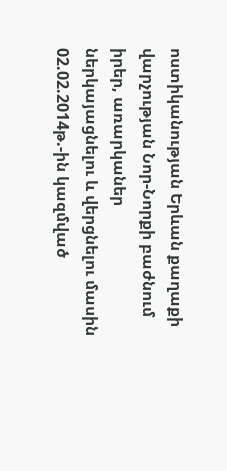ոստիկանության Երևան քաղաքի վարչության Նոր-Նորքի բաժնում իրեր, առարկաներ ներկայացնելու և վերցնելու մասին 02.02.2014թ.-ին կազմված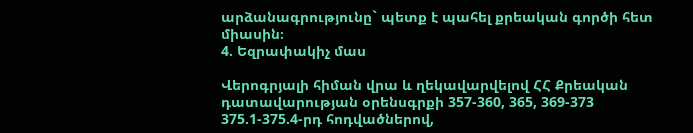արձանագրությունը` պետք է պահել քրեական գործի հետ միասին։
4. Եզրափակիչ մաս

Վերոգրյալի հիման վրա և ղեկավարվելով ՀՀ Քրեական դատավարության օրենսգրքի 357-360, 365, 369-373 375.1-375.4-րդ հոդվածներով,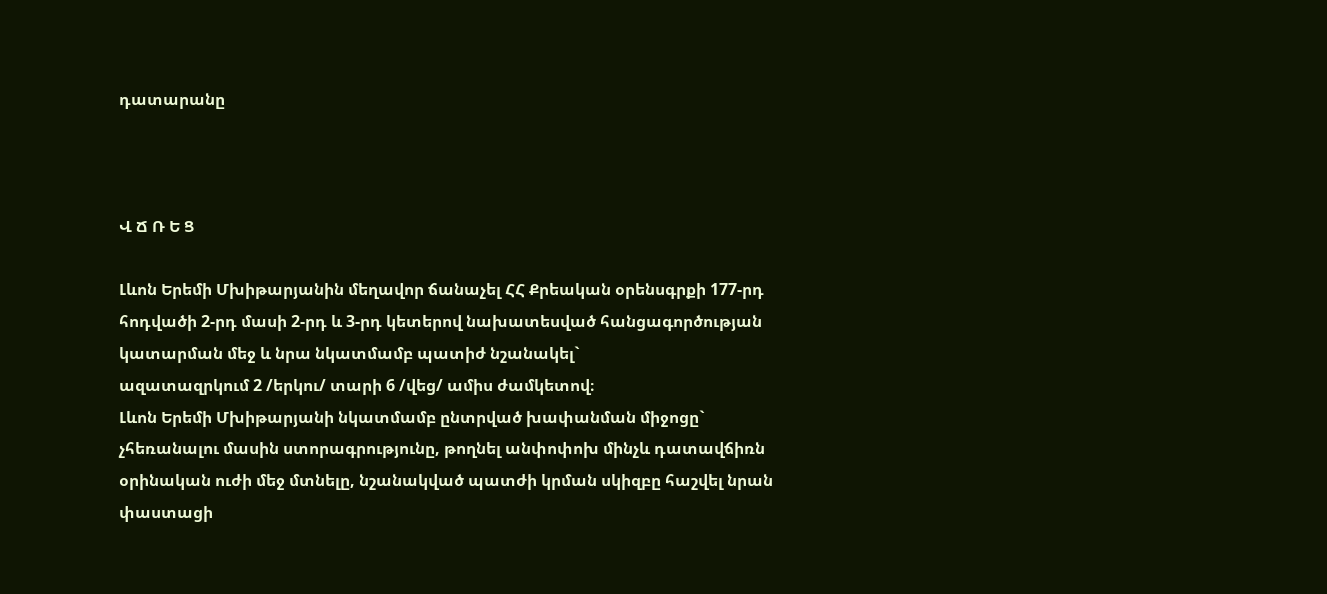դատարանը



Վ Ճ Ռ Ե Ց

Լևոն Երեմի Մխիթարյանին մեղավոր ճանաչել ՀՀ Քրեական օրենսգրքի 177-րդ հոդվածի 2-րդ մասի 2-րդ և 3-րդ կետերով նախատեսված հանցագործության կատարման մեջ և նրա նկատմամբ պատիժ նշանակել`
ազատազրկում 2 /երկու/ տարի 6 /վեց/ ամիս ժամկետով։
Լևոն Երեմի Մխիթարյանի նկատմամբ ընտրված խափանման միջոցը` չհեռանալու մասին ստորագրությունը, թողնել անփոփոխ մինչև դատավճիռն օրինական ուժի մեջ մտնելը, նշանակված պատժի կրման սկիզբը հաշվել նրան փաստացի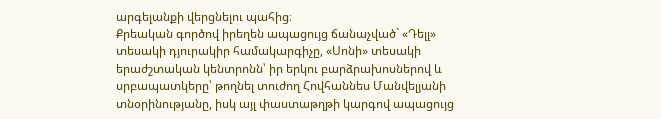արգելանքի վերցնելու պահից։
Քրեական գործով իրեղեն ապացույց ճանաչված` «Դելլ» տեսակի դյուրակիր համակարգիչը, «Սոնի» տեսակի երաժշտական կենտրոնն՝ իր երկու բարձրախոսներով և սրբապատկերը՝ թողնել տուժող Հովհաննես Մանվելյանի տնօրինությանը, իսկ այլ փաստաթղթի կարգով ապացույց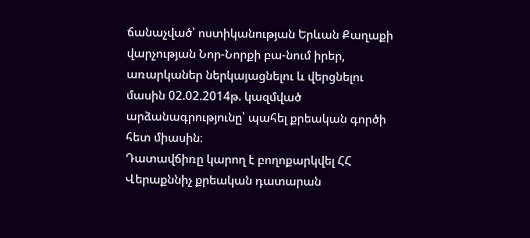ճանաչված՝ ոստիկանության Երևան Քաղաքի վարչության Նոր-Նորքի բա-նում իրեր, առարկաներ ներկայացնելու և վերցնելու մասին 02.02.2014թ. կազմված արձանագրությունը՝ պահել քրեական գործի հետ միասին։
Դատավճիռը կարող է բողոքարկվել ՀՀ Վերաքննիչ քրեական դատարան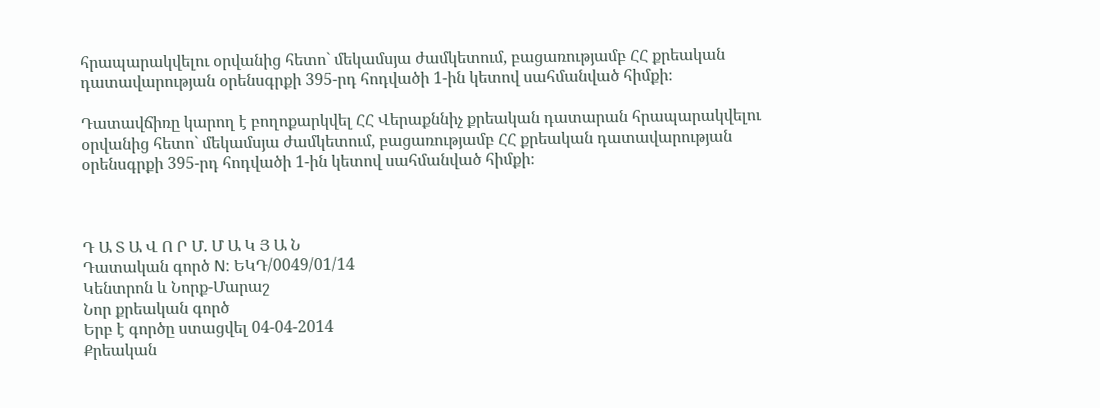հրապարակվելու օրվանից հետո` մեկամսյա ժամկետում, բացառությամբ ՀՀ քրեական դատավարության օրենսգրքի 395-րդ հոդվածի 1-ին կետով սահմանված հիմքի։

Դատավճիռը կարող է բողոքարկվել ՀՀ Վերաքննիչ քրեական դատարան հրապարակվելու օրվանից հետո` մեկամսյա ժամկետում, բացառությամբ ՀՀ քրեական դատավարության օրենսգրքի 395-րդ հոդվածի 1-ին կետով սահմանված հիմքի։



Դ Ա Տ Ա Վ Ո Ր Մ. Մ Ա Կ Յ Ա Ն
Դատական գործ N: ԵԿԴ/0049/01/14
Կենտրոն և Նորք-Մարաշ
Նոր քրեական գործ
Երբ է գործը ստացվել 04-04-2014
Քրեական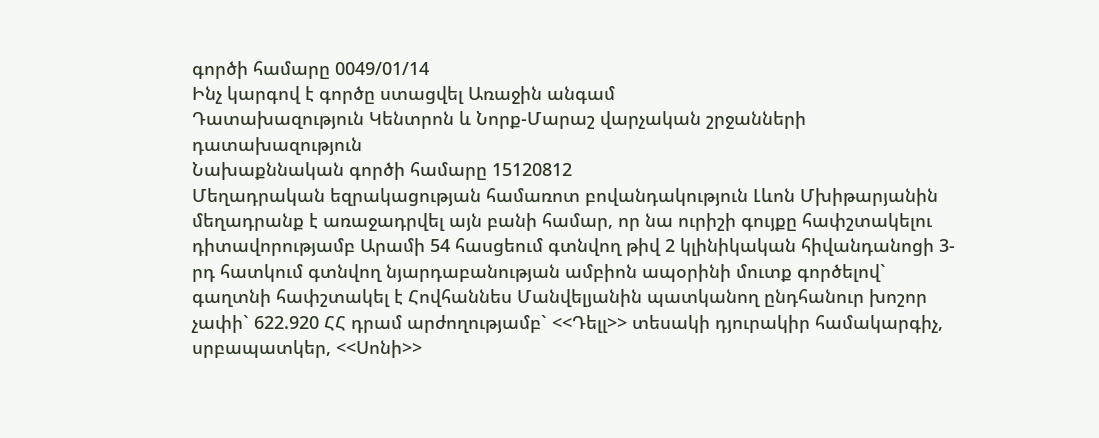գործի համարը 0049/01/14
Ինչ կարգով է գործը ստացվել Առաջին անգամ
Դատախազություն Կենտրոն և Նորք-Մարաշ վարչական շրջանների դատախազություն
Նախաքննական գործի համարը 15120812
Մեղադրական եզրակացության համառոտ բովանդակություն Լևոն Մխիթարյանին մեղադրանք է առաջադրվել այն բանի համար, որ նա ուրիշի գույքը հափշտակելու դիտավորությամբ Արամի 54 հասցեում գտնվող թիվ 2 կլինիկական հիվանդանոցի 3-րդ հատկում գտնվող նյարդաբանության ամբիոն ապօրինի մուտք գործելով` գաղտնի հափշտակել է Հովհաննես Մանվելյանին պատկանող ընդհանուր խոշոր չափի` 622.920 ՀՀ դրամ արժողությամբ` <<Դելլ>> տեսակի դյուրակիր համակարգիչ, սրբապատկեր, <<Սոնի>>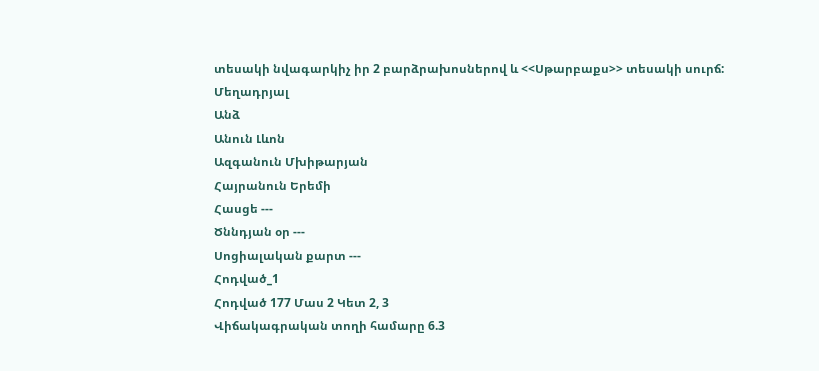տեսակի նվագարկիչ իր 2 բարձրախոսներով և <<Սթարբաքս>> տեսակի սուրճ:
Մեղադրյալ
Անձ
Անուն Լևոն
Ազգանուն Մխիթարյան
Հայրանուն Երեմի
Հասցե ---
Ծննդյան օր ---
Սոցիալական քարտ ---
Հոդված_1
Հոդված 177 Մաս 2 Կետ 2, 3
Վիճակագրական տողի համարը 6.3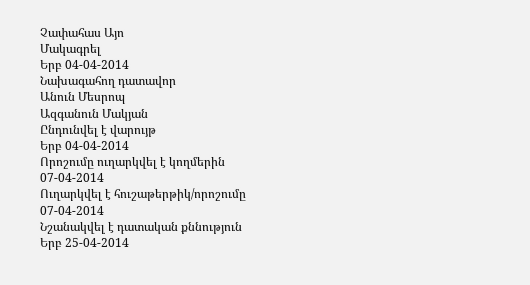Չափահաս Այո
Մակագրել
Երբ 04-04-2014
Նախագահող դատավոր
Անուն Մեսրոպ
Ազգանուն Մակյան
Ընդունվել է վարույթ
Երբ 04-04-2014
Որոշումը ուղարկվել է կողմերին 07-04-2014
Ուղարկվել է հուշաթերթիկ/որոշումը 07-04-2014
Նշանակվել է դատական քննություն
Երբ 25-04-2014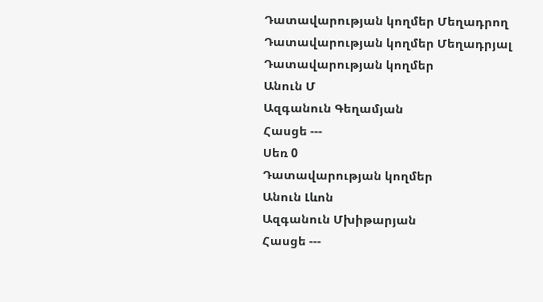Դատավարության կողմեր Մեղադրող
Դատավարության կողմեր Մեղադրյալ
Դատավարության կողմեր
Անուն Մ
Ազգանուն Գեղամյան
Հասցե ---
Սեռ 0
Դատավարության կողմեր
Անուն Լևոն
Ազգանուն Մխիթարյան
Հասցե ---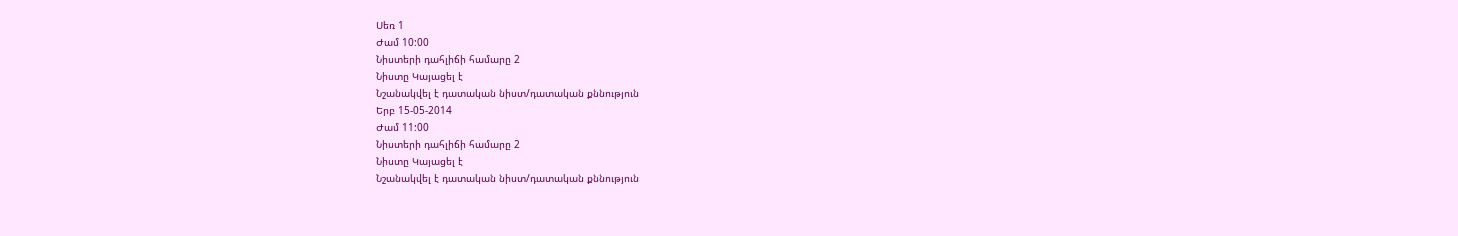Սեռ 1
Ժամ 10:00
Նիստերի դահլիճի համարը 2
Նիստը Կայացել է
Նշանակվել է դատական նիստ/դատական քննություն
Երբ 15-05-2014
Ժամ 11:00
Նիստերի դահլիճի համարը 2
Նիստը Կայացել է
Նշանակվել է դատական նիստ/դատական քննություն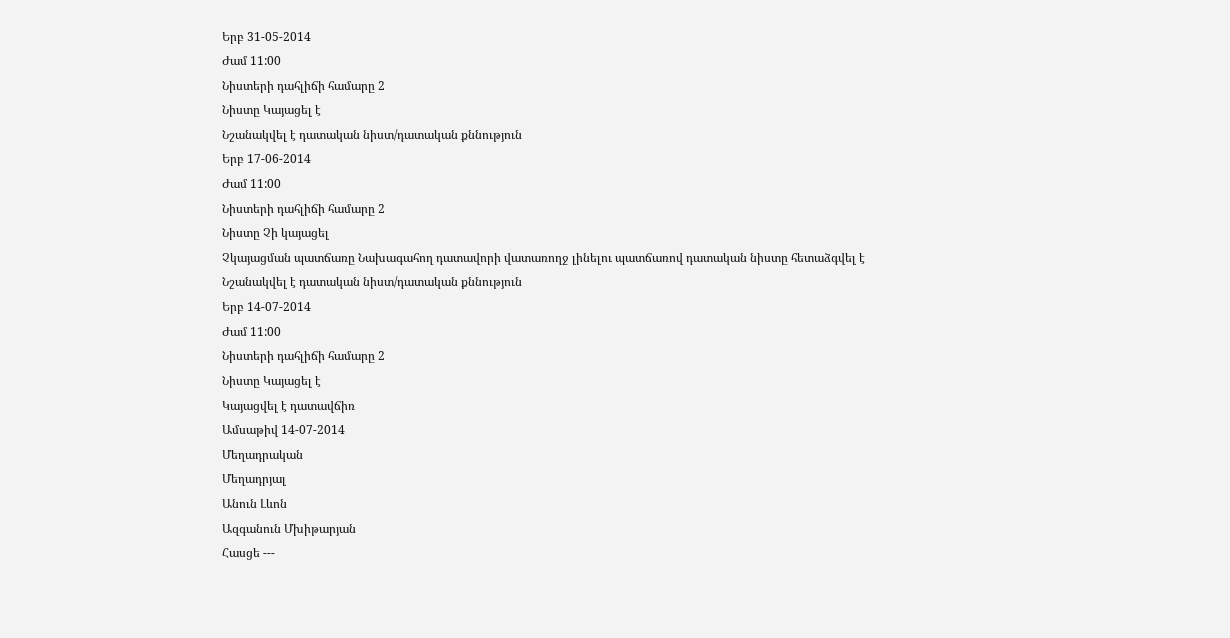Երբ 31-05-2014
Ժամ 11:00
Նիստերի դահլիճի համարը 2
Նիստը Կայացել է
Նշանակվել է դատական նիստ/դատական քննություն
Երբ 17-06-2014
Ժամ 11:00
Նիստերի դահլիճի համարը 2
Նիստը Չի կայացել
Չկայացման պատճառը Նախագահող դատավորի վատառողջ լինելու պատճառով դատական նիստը հետաձգվել է
Նշանակվել է դատական նիստ/դատական քննություն
Երբ 14-07-2014
Ժամ 11:00
Նիստերի դահլիճի համարը 2
Նիստը Կայացել է
Կայացվել է դատավճիռ
Ամսաթիվ 14-07-2014
Մեղադրական
Մեղադրյալ
Անուն Լևոն
Ազգանուն Մխիթարյան
Հասցե ---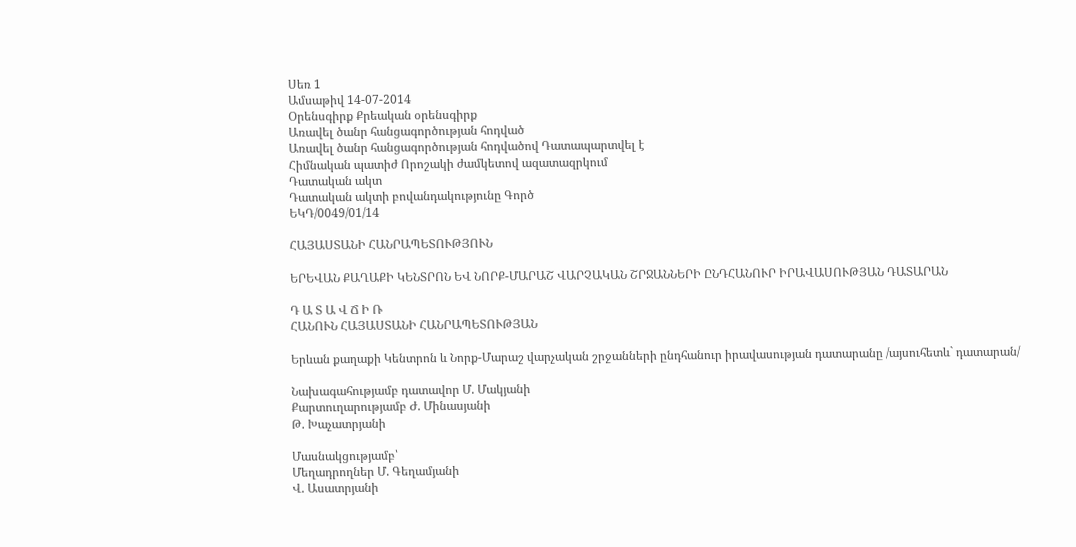Սեռ 1
Ամսաթիվ 14-07-2014
Օրենսգիրք Քրեական օրենսգիրք
Առավել ծանր հանցագործության հոդված
Առավել ծանր հանցագործության հոդվածով Դատապարտվել է
Հիմնական պատիժ Որոշակի ժամկետով ազատազրկում
Դատական ակտ
Դատական ակտի բովանդակությունը Գործ
ԵԿԴ/0049/01/14

ՀԱՅԱՍՏԱՆԻ ՀԱՆՐԱՊԵՏՈՒԹՅՈՒՆ

ԵՐԵՎԱՆ ՔԱՂԱՔԻ ԿԵՆՏՐՈՆ ԵՎ ՆՈՐՔ-ՄԱՐԱՇ ՎԱՐՉԱԿԱՆ ՇՐՋԱՆՆԵՐԻ ԸՆԴՀԱՆՈՒՐ ԻՐԱՎԱՍՈՒԹՅԱՆ ԴԱՏԱՐԱՆ

Դ Ա Տ Ա Վ Ճ Ի Ռ
ՀԱՆՈՒՆ ՀԱՅԱՍՏԱՆԻ ՀԱՆՐԱՊԵՏՈՒԹՅԱՆ

Երևան քաղաքի Կենտրոն և Նորք-Մարաշ վարչական շրջանների ընդհանուր իրավասության դատարանը /այսուհետև` դատարան/

Նախագահությամբ դատավոր Մ. Մակյանի
Քարտուղարությամբ Ժ. Մինասյանի
Թ. Խաչատրյանի

Մասնակցությամբ՝
Մեղադրողներ Մ. Գեղամյանի
Վ. Ասատրյանի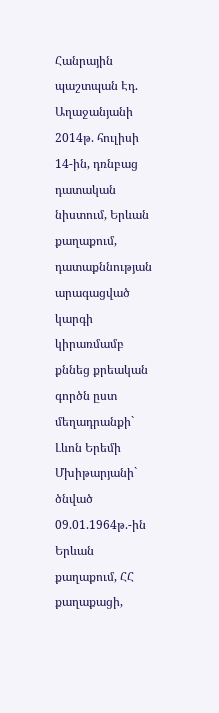Հանրային պաշտպան Էդ. Աղաջանյանի
2014թ. հուլիսի 14-ին, դռնբաց դատական նիստում, Երևան քաղաքում, դատաքննության արագացված կարգի կիրառմամբ քննեց քրեական գործն ըստ մեղադրանքի`
Լևոն Երեմի Մխիթարյանի` ծնված 09.01.1964թ.-ին Երևան քաղաքում, ՀՀ քաղաքացի,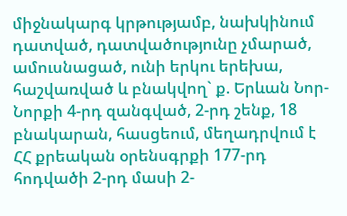միջնակարգ կրթությամբ, նախկինում դատված, դատվածությունը չմարած, ամուսնացած, ունի երկու երեխա, հաշվառված և բնակվող` ք. Երևան Նոր-Նորքի 4-րդ զանգված, 2-րդ շենք, 18 բնակարան, հասցեում, մեղադրվում է ՀՀ քրեական օրենսգրքի 177-րդ հոդվածի 2-րդ մասի 2-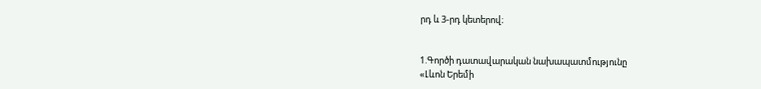րդ և 3-րդ կետերով։


1.Գործի դատավարական նախապատմությունը
«Լևոն Երեմի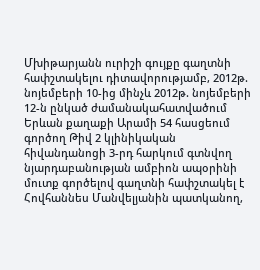Մխիթարյանն ուրիշի գույքը գաղտնի հափշտակելու դիտավորությամբ, 2012թ. նոյեմբերի 10-ից մինչև 2012թ. նոյեմբերի 12-ն ընկած ժամանակահատվածում Երևան քաղաքի Արամի 54 հասցեում գործող Թիվ 2 կլինիկական հիվանդանոցի 3-րդ հարկում գտնվող նյարդաբանության ամբիոն ապօրինի մուտք գործելով գաղտնի հափշտակել է Հովհաննես Մանվելյանին պատկանող,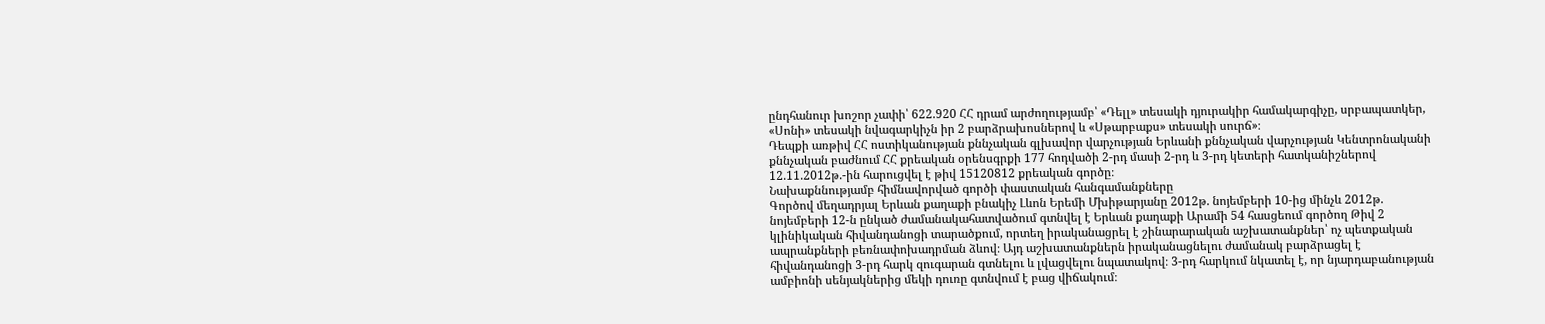ընդհանուր խոշոր չափի՝ 622.920 ՀՀ դրամ արժողությամբ՝ «Դելլ» տեսակի դյուրակիր համակարգիչը, սրբապատկեր, «Սոնի» տեսակի նվագարկիչն իր 2 բարձրախոսներով և «Սթարբաքս» տեսակի սուրճ»։
Դեպքի առթիվ ՀՀ ոստիկանության քննչական գլխավոր վարչության Երևանի քննչական վարչության Կենտրոնականի քննչական բաժնում ՀՀ քրեական օրենսգրքի 177 հոդվածի 2-րդ մասի 2-րդ և 3-րդ կետերի հատկանիշներով 12.11.2012թ.-ին հարուցվել է թիվ 15120812 քրեական գործը։
Նախաքննությամբ հիմնավորված գործի փաստական հանգամանքները
Գործով մեղադրյալ Երևան քաղաքի բնակիչ Լևոն Երեմի Մխիթարյանը 2012թ. նոյեմբերի 10-ից մինչև 2012թ. նոյեմբերի 12-ն ընկած ժամանակահատվածում գտնվել է Երևան քաղաքի Արամի 54 հասցեում գործող Թիվ 2 կլինիկական հիվանդանոցի տարածքում, որտեղ իրականացրել է շինարարական աշխատանքներ՝ ոչ պետքական ապրանքների բեռնափոխադրման ձևով։ Այդ աշխատանքներն իրականացնելու ժամանակ բարձրացել է հիվանդանոցի 3-րդ հարկ զուգարան գտնելու և լվացվելու նպատակով։ 3-րդ հարկում նկատել է, որ նյարդաբանության ամբիոնի սենյակներից մեկի դուռը գտնվում է բաց վիճակում։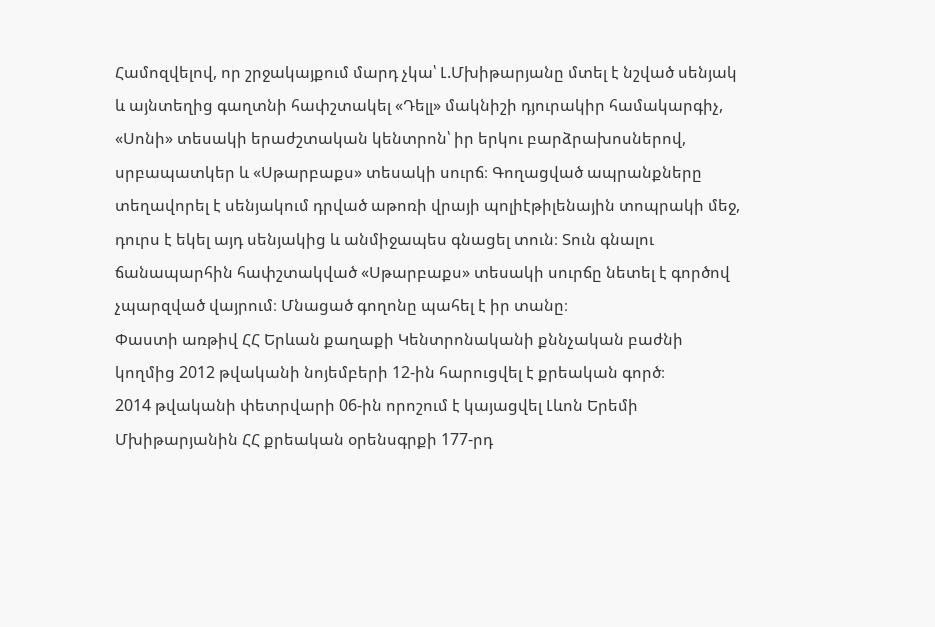Համոզվելով, որ շրջակայքում մարդ չկա՝ Լ.Մխիթարյանը մտել է նշված սենյակ և այնտեղից գաղտնի հափշտակել «Դելլ» մակնիշի դյուրակիր համակարգիչ, «Սոնի» տեսակի երաժշտական կենտրոն՝ իր երկու բարձրախոսներով, սրբապատկեր և «Սթարբաքս» տեսակի սուրճ։ Գողացված ապրանքները տեղավորել է սենյակում դրված աթոռի վրայի պոլիէթիլենային տոպրակի մեջ, դուրս է եկել այդ սենյակից և անմիջապես գնացել տուն։ Տուն գնալու ճանապարհին հափշտակված «Սթարբաքս» տեսակի սուրճը նետել է գործով չպարզված վայրում։ Մնացած գողոնը պահել է իր տանը։
Փաստի առթիվ ՀՀ Երևան քաղաքի Կենտրոնականի քննչական բաժնի կողմից 2012 թվականի նոյեմբերի 12-ին հարուցվել է քրեական գործ։
2014 թվականի փետրվարի 06-ին որոշում է կայացվել Լևոն Երեմի Մխիթարյանին ՀՀ քրեական օրենսգրքի 177-րդ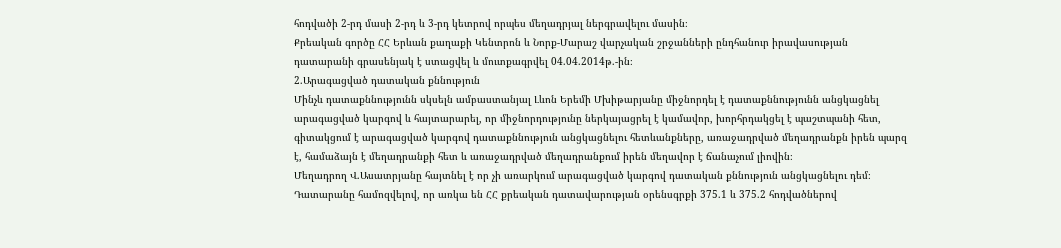հոդվածի 2-րդ մասի 2-րդ և 3-րդ կետրով որպես մեղադրյալ ներգրավելու մասին։
Քրեական գործը ՀՀ Երևան քաղաքի Կենտրոն և Նորք-Մարաշ վարչական շրջանների ընդհանուր իրավասության դատարանի գրասենյակ է ստացվել և մուտքագրվել 04.04.2014թ.-ին։
2.Արագացված դատական քննություն
Մինչև դատաքննությունն սկսելն ամբաստանյալ Լևոն Երեմի Մխիթարյանը միջնորդել է դատաքննությունն անցկացնել արագացված կարգով և հայտարարել, որ միջնորդությունը ներկայացրել է կամավոր, խորհրդակցել է պաշտպանի հետ, գիտակցում է արագացված կարգով դատաքննություն անցկացնելու հետևանքները, առաջադրված մեղադրանքն իրեն պարզ է, համաձայն է մեղադրանքի հետ և առաջադրված մեղադրանքում իրեն մեղավոր է ճանաչում լիովին։
Մեղադրող Վ.Ասատրյանը հայտնել է որ չի առարկում արագացված կարգով դատական քննություն անցկացնելու դեմ։
Դատարանը համոզվելով, որ առկա են ՀՀ քրեական դատավարության օրենսգրքի 375.1 և 375.2 հոդվածներով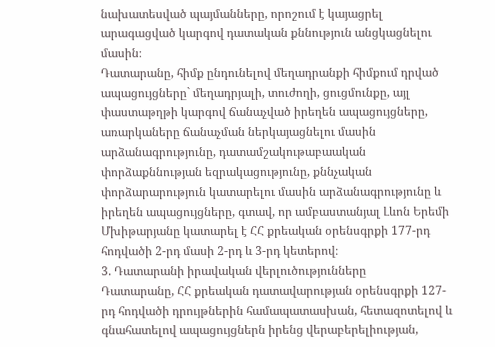նախատեսված պայմանները, որոշում է կայացրել արագացված կարգով դատական քննություն անցկացնելու մասին։
Դատարանը, հիմք ընդունելով մեղադրանքի հիմքում դրված ապացույցները` մեղադրյալի, տուժողի, ցուցմունքը, այլ փաստաթղթի կարգով ճանաչված իրեղեն ապացույցները, առարկաները ճանաչման ներկայացնելու մասին արձանագրությունը, դատամշակութաբաական փորձաքննության եզրակացությունը, քննչական փորձարարություն կատարելու մասին արձանագրությունը և իրեղեն ապացույցները, գտավ, որ ամբաստանյալ Լևոն Երեմի Մխիթարյանը կատարել է ՀՀ քրեական օրենսգրքի 177-րդ հոդվածի 2-րդ մասի 2-րդ և 3-րդ կետերով։
3. Դատարանի իրավական վերլուծությունները
Դատարանը, ՀՀ քրեական դատավարության օրենսգրքի 127-րդ հոդվածի դրույթներին համապատասխան, հետազոտելով և գնահատելով ապացույցներն իրենց վերաբերելիության,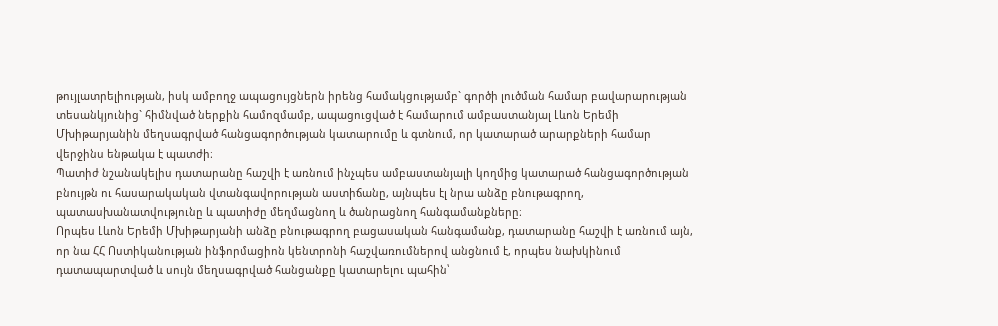թույլատրելիության, իսկ ամբողջ ապացույցներն իրենց համակցությամբ` գործի լուծման համար բավարարության տեսանկյունից` հիմնված ներքին համոզմամբ, ապացուցված է համարում ամբաստանյալ Լևոն Երեմի Մխիթարյանին մեղսագրված հանցագործության կատարումը և գտնում, որ կատարած արարքների համար վերջինս ենթակա է պատժի։
Պատիժ նշանակելիս դատարանը հաշվի է առնում ինչպես ամբաստանյալի կողմից կատարած հանցագործության բնույթն ու հասարակական վտանգավորության աստիճանը, այնպես էլ նրա անձը բնութագրող, պատասխանատվությունը և պատիժը մեղմացնող և ծանրացնող հանգամանքները։
Որպես Լևոն Երեմի Մխիթարյանի անձը բնութագրող բացասական հանգամանք, դատարանը հաշվի է առնում այն, որ նա ՀՀ Ոստիկանության ինֆորմացիոն կենտրոնի հաշվառումներով անցնում է, որպես նախկինում դատապարտված և սույն մեղսագրված հանցանքը կատարելու պահին՝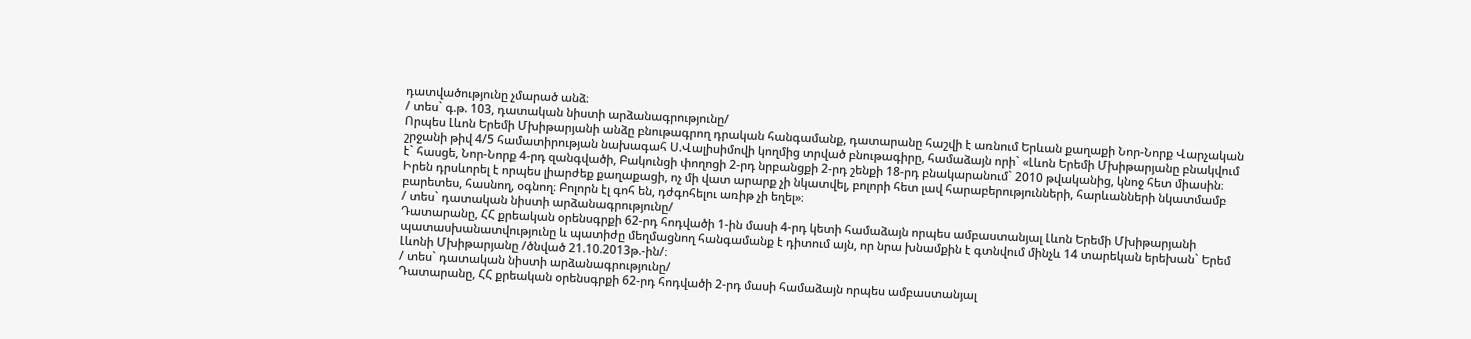դատվածությունը չմարած անձ։
/ տես` գ.թ. 103, դատական նիստի արձանագրությունը/
Որպես Լևոն Երեմի Մխիթարյանի անձը բնութագրող դրական հանգամանք, դատարանը հաշվի է առնում Երևան քաղաքի Նոր-Նորք Վարչական շրջանի թիվ 4/5 համատիրության նախագահ Ս.Վալիսիմովի կողմից տրված բնութագիրը, համաձայն որի` «Լևոն Երեմի Մխիթարյանը բնակվում է` հասցե, Նոր-Նորք 4-րդ զանգվածի, Բակունցի փողոցի 2-րդ նրբանցքի 2-րդ շենքի 18-րդ բնակարանում` 2010 թվականից, կնոջ հետ միասին։ Իրեն դրսևորել է որպես լիարժեք քաղաքացի, ոչ մի վատ արարք չի նկատվել, բոլորի հետ լավ հարաբերությունների, հարևանների նկատմամբ բարետես, հասնող, օգնող։ Բոլորն էլ գոհ են, դժգոհելու առիթ չի եղել»։
/ տես` դատական նիստի արձանագրությունը/
Դատարանը, ՀՀ քրեական օրենսգրքի 62-րդ հոդվածի 1-ին մասի 4-րդ կետի համաձայն որպես ամբաստանյալ Լևոն Երեմի Մխիթարյանի պատասխանատվությունը և պատիժը մեղմացնող հանգամանք է դիտում այն, որ նրա խնամքին է գտնվում մինչև 14 տարեկան երեխան` Երեմ Լևոնի Մխիթարյանը /ծնված 21.10.2013թ.-ին/։
/ տես` դատական նիստի արձանագրությունը/
Դատարանը, ՀՀ քրեական օրենսգրքի 62-րդ հոդվածի 2-րդ մասի համաձայն որպես ամբաստանյալ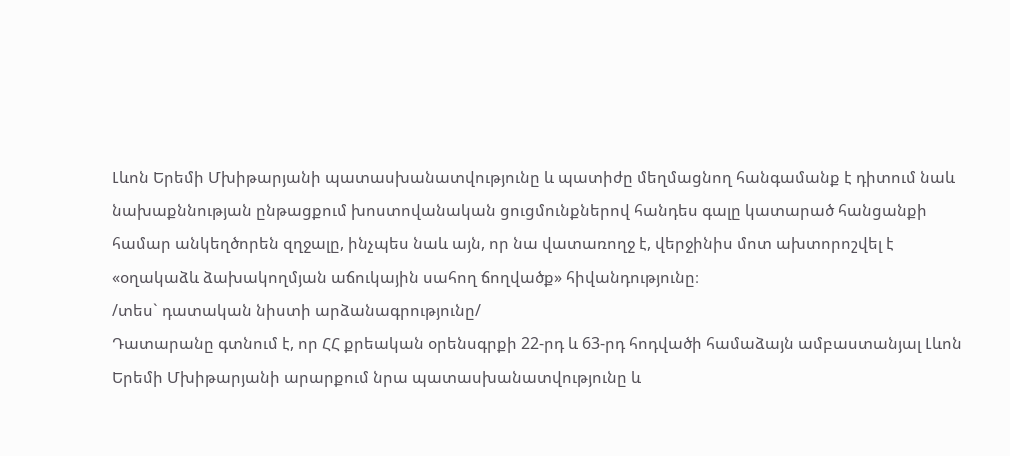Լևոն Երեմի Մխիթարյանի պատասխանատվությունը և պատիժը մեղմացնող հանգամանք է դիտում նաև նախաքննության ընթացքում խոստովանական ցուցմունքներով հանդես գալը կատարած հանցանքի համար անկեղծորեն զղջալը, ինչպես նաև այն, որ նա վատառողջ է, վերջինիս մոտ ախտորոշվել է «օղակաձև ձախակողմյան աճուկային սահող ճողվածք» հիվանդությունը։
/տես` դատական նիստի արձանագրությունը/
Դատարանը գտնում է, որ ՀՀ քրեական օրենսգրքի 22-րդ և 63-րդ հոդվածի համաձայն ամբաստանյալ Լևոն Երեմի Մխիթարյանի արարքում նրա պատասխանատվությունը և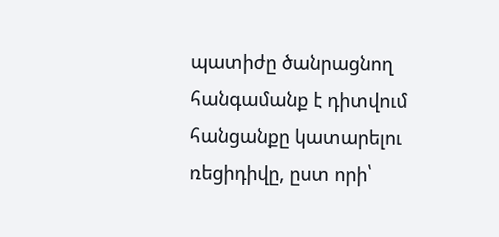պատիժը ծանրացնող հանգամանք է դիտվում հանցանքը կատարելու ռեցիդիվը, ըստ որի՝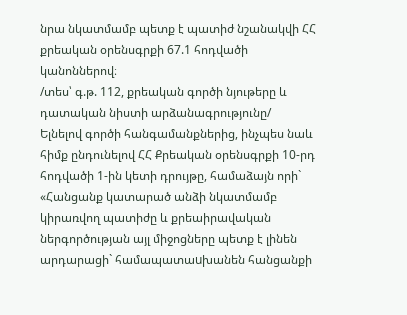նրա նկատմամբ պետք է պատիժ նշանակվի ՀՀ քրեական օրենսգրքի 67.1 հոդվածի կանոններով։
/տես՝ գ.թ. 112, քրեական գործի նյութերը և դատական նիստի արձանագրությունը/
Ելնելով գործի հանգամանքներից, ինչպես նաև հիմք ընդունելով ՀՀ Քրեական օրենսգրքի 10-րդ հոդվածի 1-ին կետի դրույթը, համաձայն որի` «Հանցանք կատարած անձի նկատմամբ կիրառվող պատիժը և քրեաիրավական ներգործության այլ միջոցները պետք է լինեն արդարացի` համապատաuխանեն հանցանքի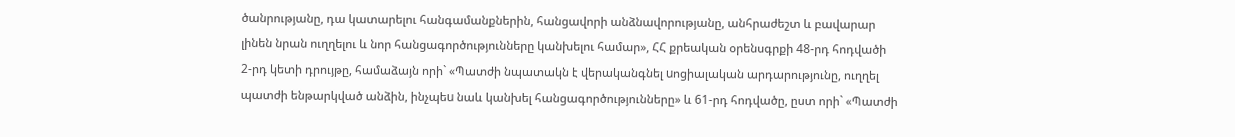ծանրությանը, դա կատարելու հանգամանքներին, հանցավորի անձնավորությանը, անհրաժեշտ և բավարար լինեն նրան ուղղելու և նոր հանցագործությունները կանխելու համար», ՀՀ քրեական օրենսգրքի 48-րդ հոդվածի 2-րդ կետի դրույթը, համաձայն որի` «Պատժի նպատակն է վերականգնել uոցիալական արդարությունը, ուղղել պատժի ենթարկված անձին, ինչպեu նաև կանխել հանցագործությունները» և 61-րդ հոդվածը, ըստ որի` «Պատժի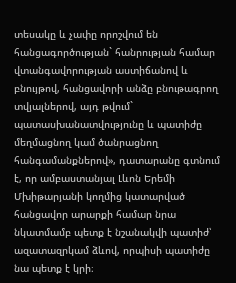տեսակը և չափը որոշվում են հանցագործության` հանրության համար վտանգավորության աստիճանով և բնույթով, հանցավորի անձը բնութագրող տվյալներով, այդ թվում` պատասխանատվությունը և պատիժը մեղմացնող կամ ծանրացնող հանգամանքներով», դատարանը գտնում է, որ ամբաստանյալ Լևոն Երեմի Մխիթարյանի կողմից կատարված հանցավոր արարքի համար նրա նկատմամբ պետք է նշանակվի պատիժ՝ ազատազրկամ ձևով, որպիսի պատիժը նա պետք է կրի։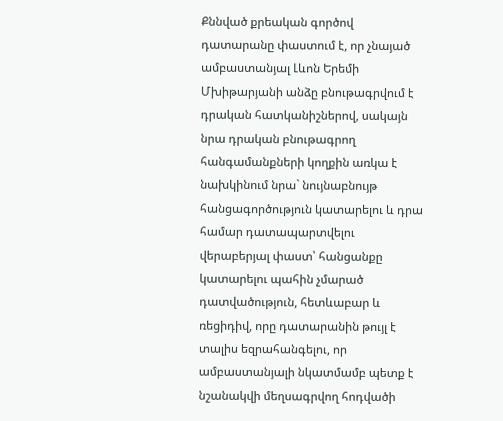Քննված քրեական գործով դատարանը փաստում է, որ չնայած ամբաստանյալ Լևոն Երեմի Մխիթարյանի անձը բնութագրվում է դրական հատկանիշներով, սակայն նրա դրական բնութագրող հանգամանքների կողքին առկա է նախկինում նրա` նույնաբնույթ հանցագործություն կատարելու և դրա համար դատապարտվելու վերաբերյալ փաստ՝ հանցանքը կատարելու պահին չմարած դատվածություն, հետևաբար և ռեցիդիվ, որը դատարանին թույլ է տալիս եզրահանգելու, որ ամբաստանյալի նկատմամբ պետք է նշանակվի մեղսագրվող հոդվածի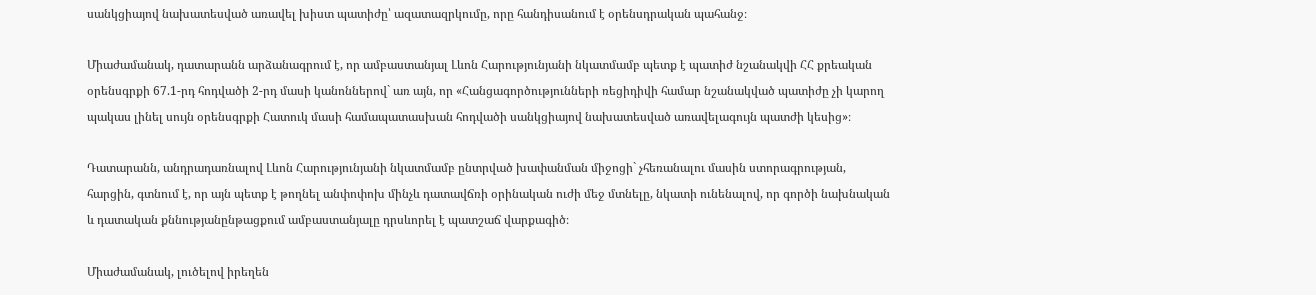սանկցիայով նախատեսված առավել խիստ պատիժը՝ ազատազրկումը, որը հանդիսանում է օրենսդրական պահանջ։

Միաժամանակ, դատարանն արձանագրում է, որ ամբաստանյալ Լևոն Հարությունյանի նկատմամբ պետք է պատիժ նշանակվի ՀՀ քրեական օրենսգրքի 67.1-րդ հոդվածի 2-րդ մասի կանոններով` առ այն, որ «Հանցագործությունների ռեցիդիվի համար նշանակված պատիժը չի կարող պակաս լինել սույն օրենսգրքի Հատուկ մասի համապատասխան հոդվածի սանկցիայով նախատեսված առավելագույն պատժի կեսից»։

Դատարանն, անդրադառնալով Լևոն Հարությունյանի նկատմամբ ընտրված խափանման միջոցի` չհեռանալու մասին ստորագրության, հարցին, գտնում է, որ այն պետք է թողնել անփոփոխ մինչև դատավճռի օրինական ուժի մեջ մտնելը, նկատի ունենալով, որ գործի նախնական և դատական քննությանընթացքում ամբաստանյալը դրսևորել է պատշաճ վարքագիծ։

Միաժամանակ, լուծելով իրեղեն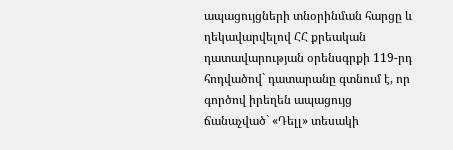ապացույցների տնօրինման հարցը և ղեկավարվելով ՀՀ քրեական դատավարության օրենսգրքի 119-րդ հոդվածով` դատարանը գտնում է, որ գործով իրեղեն ապացույց ճանաչված` «Դելլ» տեսակի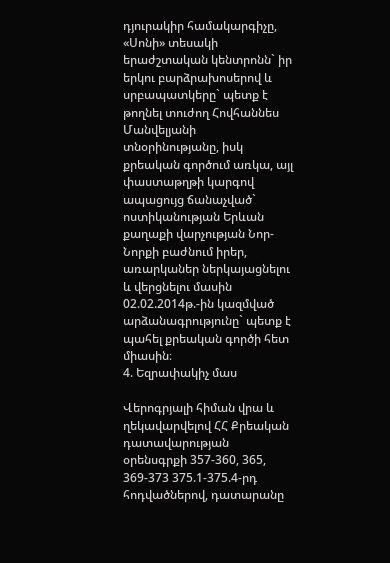դյուրակիր համակարգիչը, «Սոնի» տեսակի երաժշտական կենտրոնն` իր երկու բարձրախոսերով և սրբապատկերը` պետք է թողնել տուժող Հովհաննես Մանվելյանի տնօրինությանը, իսկ քրեական գործում առկա, այլ փաստաթղթի կարգով ապացույց ճանաչված` ոստիկանության Երևան քաղաքի վարչության Նոր-Նորքի բաժնում իրեր, առարկաներ ներկայացնելու և վերցնելու մասին 02.02.2014թ.-ին կազմված արձանագրությունը` պետք է պահել քրեական գործի հետ միասին։
4. Եզրափակիչ մաս

Վերոգրյալի հիման վրա և ղեկավարվելով ՀՀ Քրեական դատավարության օրենսգրքի 357-360, 365, 369-373 375.1-375.4-րդ հոդվածներով, դատարանը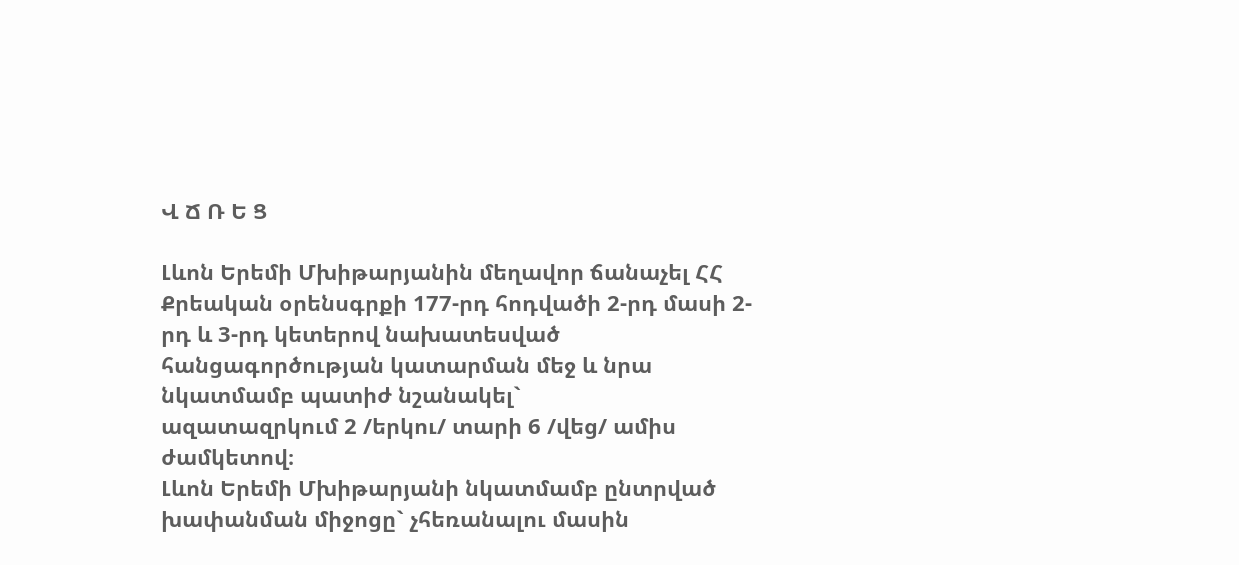Վ Ճ Ռ Ե Ց

Լևոն Երեմի Մխիթարյանին մեղավոր ճանաչել ՀՀ Քրեական օրենսգրքի 177-րդ հոդվածի 2-րդ մասի 2-րդ և 3-րդ կետերով նախատեսված հանցագործության կատարման մեջ և նրա նկատմամբ պատիժ նշանակել`
ազատազրկում 2 /երկու/ տարի 6 /վեց/ ամիս ժամկետով։
Լևոն Երեմի Մխիթարյանի նկատմամբ ընտրված խափանման միջոցը` չհեռանալու մասին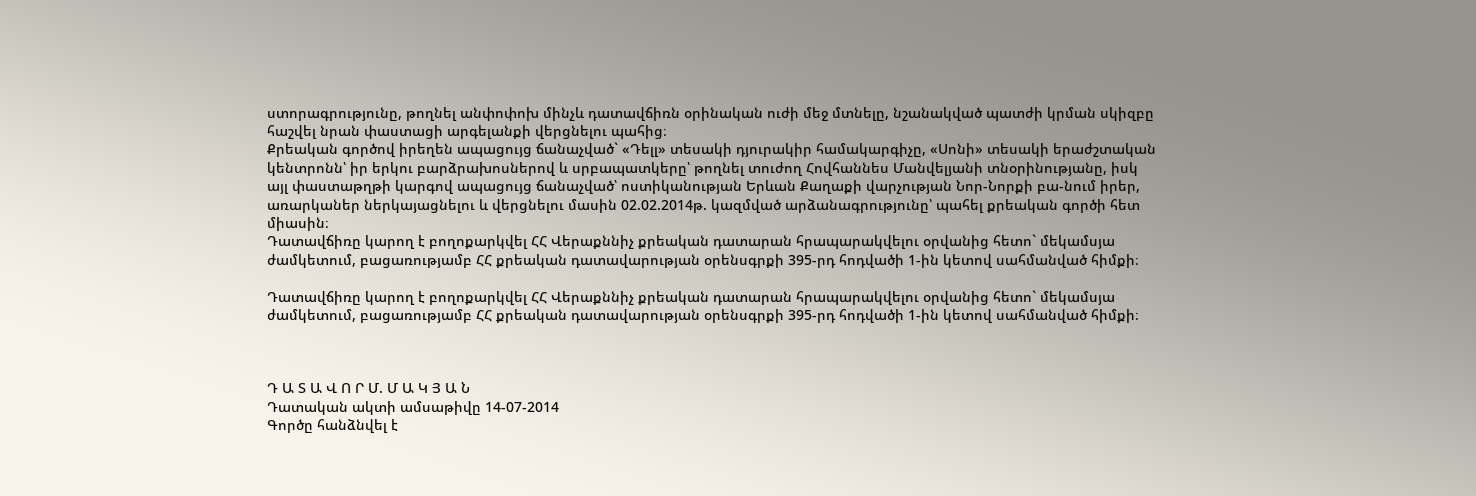ստորագրությունը, թողնել անփոփոխ մինչև դատավճիռն օրինական ուժի մեջ մտնելը, նշանակված պատժի կրման սկիզբը հաշվել նրան փաստացի արգելանքի վերցնելու պահից։
Քրեական գործով իրեղեն ապացույց ճանաչված` «Դելլ» տեսակի դյուրակիր համակարգիչը, «Սոնի» տեսակի երաժշտական կենտրոնն՝ իր երկու բարձրախոսներով և սրբապատկերը՝ թողնել տուժող Հովհաննես Մանվելյանի տնօրինությանը, իսկ այլ փաստաթղթի կարգով ապացույց ճանաչված՝ ոստիկանության Երևան Քաղաքի վարչության Նոր-Նորքի բա-նում իրեր, առարկաներ ներկայացնելու և վերցնելու մասին 02.02.2014թ. կազմված արձանագրությունը՝ պահել քրեական գործի հետ միասին։
Դատավճիռը կարող է բողոքարկվել ՀՀ Վերաքննիչ քրեական դատարան հրապարակվելու օրվանից հետո` մեկամսյա ժամկետում, բացառությամբ ՀՀ քրեական դատավարության օրենսգրքի 395-րդ հոդվածի 1-ին կետով սահմանված հիմքի։

Դատավճիռը կարող է բողոքարկվել ՀՀ Վերաքննիչ քրեական դատարան հրապարակվելու օրվանից հետո` մեկամսյա ժամկետում, բացառությամբ ՀՀ քրեական դատավարության օրենսգրքի 395-րդ հոդվածի 1-ին կետով սահմանված հիմքի։



Դ Ա Տ Ա Վ Ո Ր Մ. Մ Ա Կ Յ Ա Ն
Դատական ակտի ամսաթիվը 14-07-2014
Գործը հանձնվել է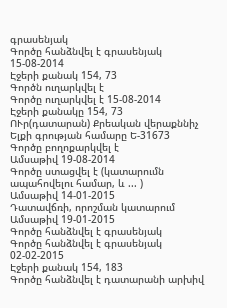գրասենյակ
Գործը հանձնվել է գրասենյակ 15-08-2014
Էջերի քանակ 154, 73
Գործն ուղարկվել է
Գործը ուղարկվել է 15-08-2014
Էջերի քանակը 154, 73
ՈՒր(դատարան) Քրեական վերաքննիչ
Ելքի գրության համարը Ե-31673
Գործը բողոքարկվել է
Ամսաթիվ 19-08-2014
Գործը ստացվել է (կատարումն ապահովելու համար, և ... )
Ամսաթիվ 14-01-2015
Դատավճռի, որոշման կատարում
Ամսաթիվ 19-01-2015
Գործը հանձնվել է գրասենյակ
Գործը հանձնվել է գրասենյակ 02-02-2015
Էջերի քանակ 154, 183
Գործը հանձնվել է դատարանի արխիվ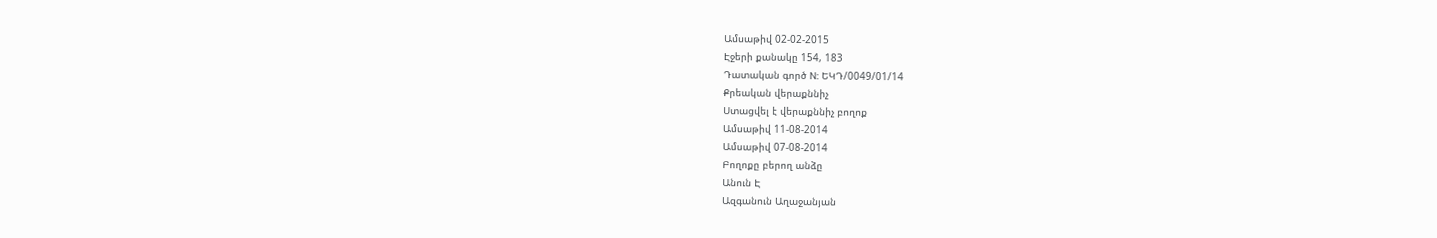Ամսաթիվ 02-02-2015
Էջերի քանակը 154, 183
Դատական գործ N: ԵԿԴ/0049/01/14
Քրեական վերաքննիչ
Ստացվել է վերաքննիչ բողոք
Ամսաթիվ 11-08-2014
Ամսաթիվ 07-08-2014
Բողոքը բերող անձը
Անուն Է
Ազգանուն Աղաջանյան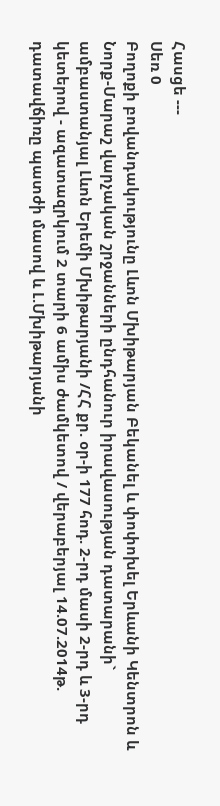Հասցե ---
Սեռ 0
Բողոքի բովանդակությունը Լևոն Մխիթարյան Բեկանել և փոփոխել Երևանի Կենտրոն և Նորք-Մարաշ վարչական շրջանների ընդհանուր իրավասության դատարանի` ամբաստանյալ Լևոն Երեմի Մխիթարյանի /ՀՀ քր. օր-ի 177 հոդ. 2-րդ մասի 2-րդ և 3-րդ կետերով - ազատազրկում 2 տարի 6 ամիս ժամկետով / վերաբերյալ 14.07.2014թ. դատավճիռը պատժի մասով և Լ.Մխիթարյանի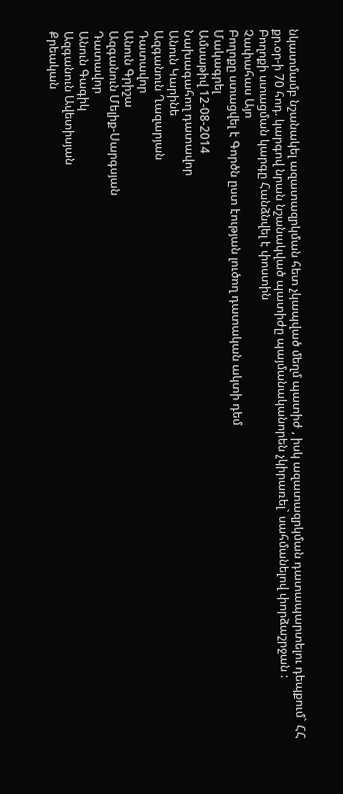նկատմամբ նշանակել ազատազրկման հետ չկապված մեղմ պատիժ , իսկ ազատազրկման դատապարտելու դեպքում` ՀՀ քր.օր-ի 70 հոդ. կարգով նրան նշանակված պատիժը պայմանականորեն չկիրառել` սահմանելով փորձաշրջան :
Բողոքի ստացման կարգը Հանձնվել է փոստին
Չափահաս Այո
Բողոքը ստացվել է Գործն ըստ էության լուծող դատական ակտի դեմ
Մակագրել
Ամսաթիվ 12-08-2014
Նախագահող դատավոր
Անուն Կարինե
Ազգանուն Ղազարյան
Դատավոր
Անուն Գրիշա
Ազգանուն Մելիք-Սարգսյան
Դատավոր
Անուն Գագիկ
Ազգանուն Ավետիսյան
Քրեական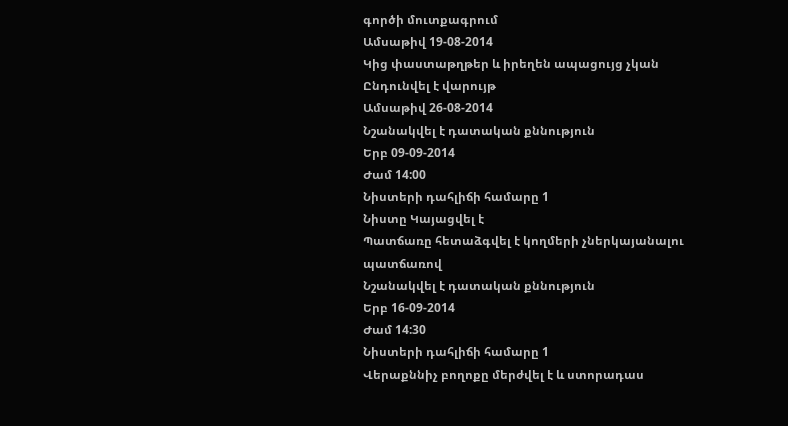գործի մուտքագրում
Ամսաթիվ 19-08-2014
Կից փաստաթղթեր և իրեղեն ապացույց չկան
Ընդունվել է վարույթ
Ամսաթիվ 26-08-2014
Նշանակվել է դատական քննություն
Երբ 09-09-2014
Ժամ 14:00
Նիստերի դահլիճի համարը 1
Նիստը Կայացվել է
Պատճառը հետաձգվել է կողմերի չներկայանալու պատճառով
Նշանակվել է դատական քննություն
Երբ 16-09-2014
Ժամ 14:30
Նիստերի դահլիճի համարը 1
Վերաքննիչ բողոքը մերժվել է և ստորադաս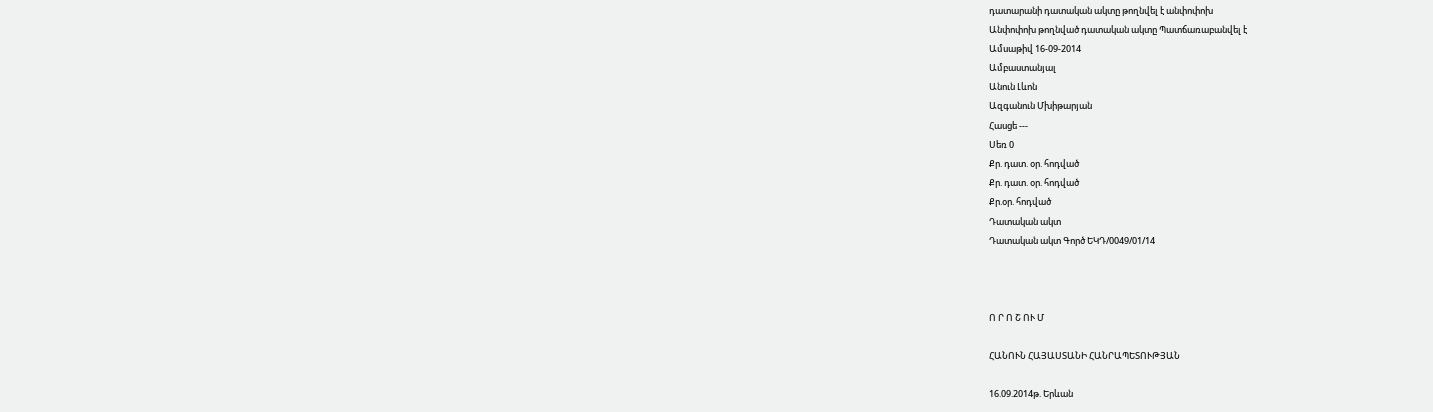դատարանի դատական ակտը թողնվել է անփոփոխ
Անփոփոխ թողնված դատական ակտը Պատճառաբանվել է
Ամսաթիվ 16-09-2014
Ամբաստանյալ
Անուն Լևոն
Ազգանուն Մխիթարյան
Հասցե ---
Սեռ 0
Քր. դատ. օր. հոդված
Քր. դատ. օր. հոդված
Քր.օր. հոդված
Դատական ակտ
Դատական ակտ Գործ ԵԿԴ/0049/01/14



Ո Ր Ո Շ ՈՒ Մ

ՀԱՆՈՒՆ ՀԱՅԱՍՏԱՆԻ ՀԱՆՐԱՊԵՏՈՒԹՅԱՆ

16.09.2014թ. Երևան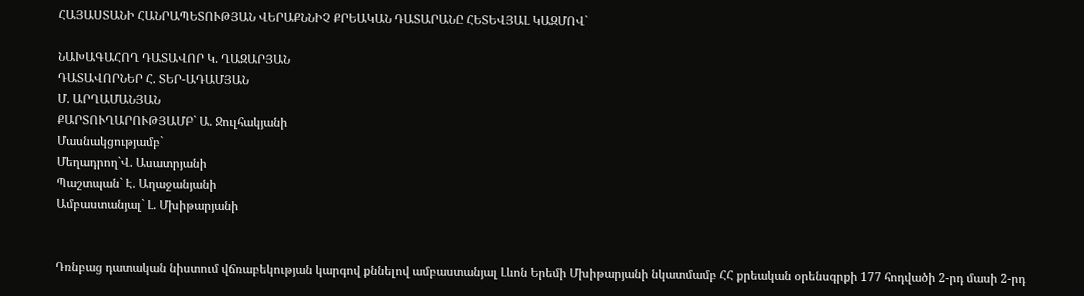ՀԱՅԱՍՏԱՆԻ ՀԱՆՐԱՊԵՏՈՒԹՅԱՆ ՎԵՐԱՔՆՆԻՉ ՔՐԵԱԿԱՆ ԴԱՏԱՐԱՆԸ ՀԵՏԵՎՅԱԼ ԿԱԶՄՈՎ`

ՆԱԽԱԳԱՀՈՂ ԴԱՏԱՎՈՐ Կ. ՂԱԶԱՐՅԱՆ
ԴԱՏԱՎՈՐՆԵՐ Հ. ՏԵՐ-ԱԴԱՄՅԱՆ
Մ. ԱՐՂԱՄԱՆՅԱՆ
ՔԱՐՏՈՒՂԱՐՈՒԹՅԱՄԲ` Ա. Ջուլհակյանի
Մասնակցությամբ`
Մեղադրող`Վ. Ասատրյանի
Պաշտպան` Է. Աղաջանյանի
Ամբաստանյալ` Լ. Մխիթարյանի


Դռնբաց դատական նիստում վճռաբեկության կարգով քննելով ամբաստանյալ Լևոն Երեմի Մխիթարյանի նկատմամբ ՀՀ քրեական օրենսգրքի 177 հոդվածի 2-րդ մասի 2-րդ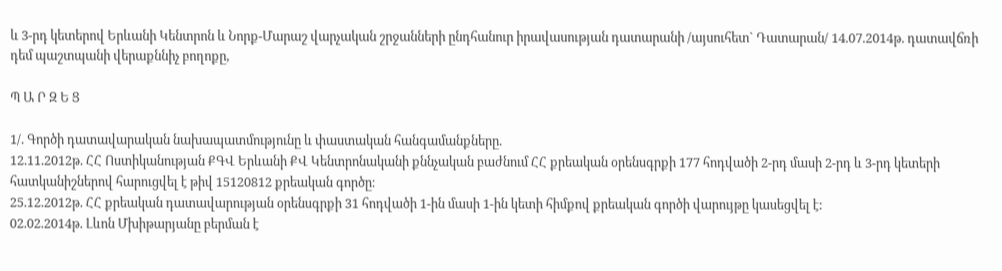և 3-րդ կետերով Երևանի Կենտրոն և Նորք-Մարաշ վարչական շրջանների ընդհանուր իրավասության դատարանի /այսուհետ` Դատարան/ 14.07.2014թ. դատավճռի դեմ պաշտպանի վերաքննիչ բողոքը,

Պ Ա Ր Զ Ե Ց

1/. Գործի դատավարական նախապատմությունը և փաստական հանգամանքները.
12.11.2012թ. ՀՀ Ոստիկանության ՔԳՎ Երևանի ՔՎ Կենտրոնականի քննչական բաժնում ՀՀ քրեական օրենսգրքի 177 հոդվածի 2-րդ մասի 2-րդ և 3-րդ կետերի հատկանիշներով հարուցվել է թիվ 15120812 քրեական գործը։
25.12.2012թ. ՀՀ քրեական դատավարության օրենսգրքի 31 հոդվածի 1-ին մասի 1-ին կետի հիմքով քրեական գործի վարույթը կասեցվել է:
02.02.2014թ. Լևոն Մխիթարյանը բերման է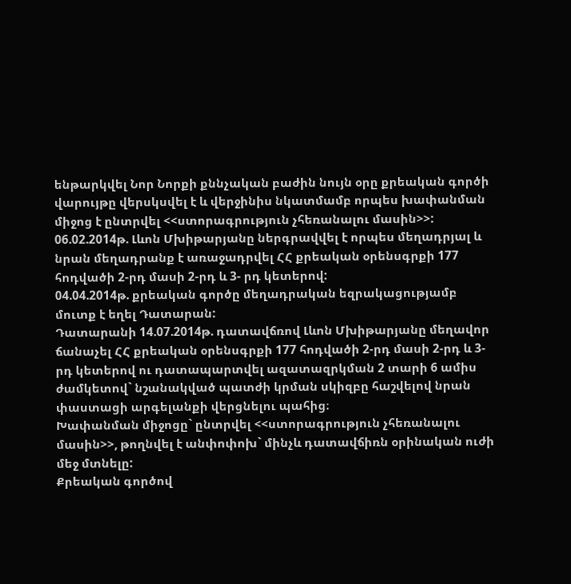ենթարկվել Նոր Նորքի քննչական բաժին նույն օրը քրեական գործի վարույթը վերսկսվել է և վերջինիս նկատմամբ որպես խափանման միջոց է ընտրվել <<ստորագրություն չհեռանալու մասին>>:
06.02.2014թ. Լևոն Մխիթարյանը ներգրավվել է որպես մեղադրյալ և նրան մեղադրանք է առաջադրվել ՀՀ քրեական օրենսգրքի 177 հոդվածի 2-րդ մասի 2-րդ և 3- րդ կետերով:
04.04.2014թ. քրեական գործը մեղադրական եզրակացությամբ մուտք է եղել Դատարան:
Դատարանի 14.07.2014թ. դատավճռով Լևոն Մխիթարյանը մեղավոր ճանաչել ՀՀ քրեական օրենսգրքի 177 հոդվածի 2-րդ մասի 2-րդ և 3-րդ կետերով ու դատապարտվել ազատազրկման 2 տարի 6 ամիս ժամկետով` նշանակված պատժի կրման սկիզբը հաշվելով նրան փաստացի արգելանքի վերցնելու պահից։
Խափանման միջոցը` ընտրվել <<ստորագրություն չհեռանալու մասին>>, թողնվել է անփոփոխ` մինչև դատավճիռն օրինական ուժի մեջ մտնելը:
Քրեական գործով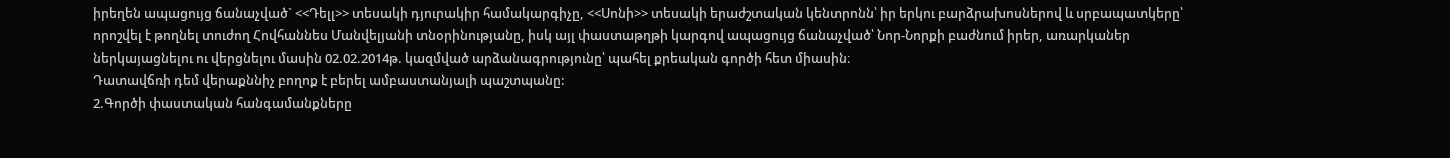իրեղեն ապացույց ճանաչված` <<Դելլ>> տեսակի դյուրակիր համակարգիչը, <<Սոնի>> տեսակի երաժշտական կենտրոնն՝ իր երկու բարձրախոսներով և սրբապատկերը՝ որոշվել է թողնել տուժող Հովհաննես Մանվելյանի տնօրինությանը, իսկ այլ փաստաթղթի կարգով ապացույց ճանաչված՝ Նոր-Նորքի բաժնում իրեր, առարկաներ ներկայացնելու ու վերցնելու մասին 02.02.2014թ. կազմված արձանագրությունը՝ պահել քրեական գործի հետ միասին։
Դատավճռի դեմ վերաքննիչ բողոք է բերել ամբաստանյալի պաշտպանը:
2.Գործի փաստական հանգամանքները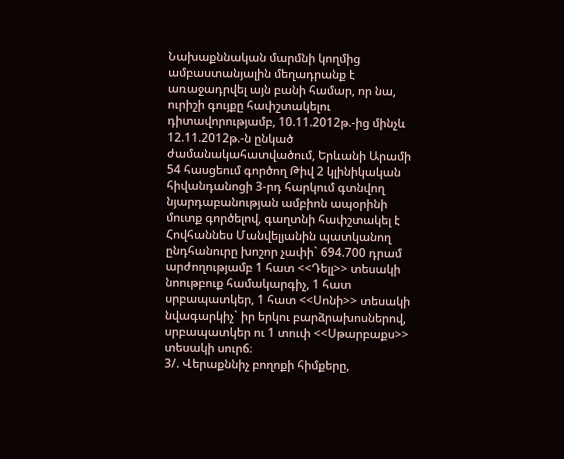Նախաքննական մարմնի կողմից ամբաստանյալին մեղադրանք է առաջադրվել այն բանի համար, որ նա, ուրիշի գույքը հափշտակելու դիտավորությամբ, 10.11.2012թ.-ից մինչև 12.11.2012թ.-ն ընկած ժամանակահատվածում, Երևանի Արամի 54 հասցեում գործող Թիվ 2 կլինիկական հիվանդանոցի 3-րդ հարկում գտնվող նյարդաբանության ամբիոն ապօրինի մուտք գործելով, գաղտնի հափշտակել է Հովհաննես Մանվելյանին պատկանող ընդհանուրը խոշոր չափի` 694.700 դրամ արժողությամբ 1 հատ <<Դելլ>> տեսակի նոութբուք համակարգիչ, 1 հատ սրբապատկեր, 1 հատ <<Սոնի>> տեսակի նվագարկիչ` իր երկու բարձրախոսներով, սրբապատկեր ու 1 տուփ <<Սթարբաքս>> տեսակի սուրճ։
3/. Վերաքննիչ բողոքի հիմքերը,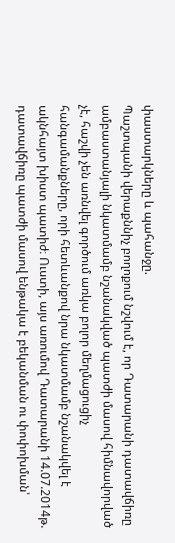փաստարկները և պահանջը.
Պաշտպանի վերաքննիչ բողոքում նշվում է, որ Դատարանի դատավճիռը ամբաստանյալի նկատմամբ նշանակված պատժի մասով հիմնավորված չէ, հաշվի չեն առնվել գործում առկա բոլոր մեղմացուցիչ հանգամանքները, որի հետևանքով նրա նկատմամբ նշանակվել է ակնհայտ խիստ պատիժ։ Ուստի, այս առումով Դատարանի 14.07.2014թ. դատավճիռը պատժի մասով ենթակա է բեկանման ու փոփոխման՝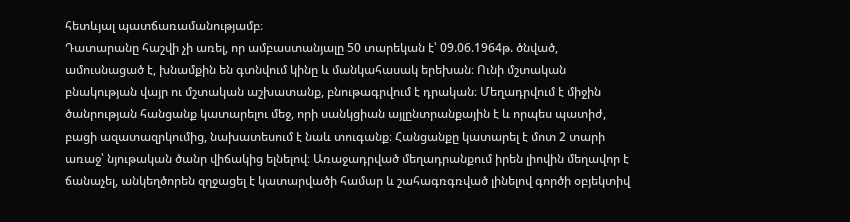հետևյալ պատճառամանությամբ։
Դատարանը հաշվի չի առել, որ ամբաստանյալը 50 տարեկան է՝ 09.06.1964թ. ծնված, ամուսնացած է, խնամքին են գտնվում կինը և մանկահասակ երեխան։ Ունի մշտական բնակության վայր ու մշտական աշխատանք, բնութագրվում է դրական։ Մեղադրվում է միջին ծանրության հանցանք կատարելու մեջ, որի սանկցիան այլընտրանքային է և որպես պատիժ, բացի ազատազրկումից, նախատեսում է նաև տուգանք։ Հանցանքը կատարել է մոտ 2 տարի առաջ՝ նյութական ծանր վիճակից ելնելով։ Առաջադրված մեղադրանքում իրեն լիովին մեղավոր է ճանաչել, անկեղծորեն զղջացել է կատարվածի համար և շահագռգռված լինելով գործի օբյեկտիվ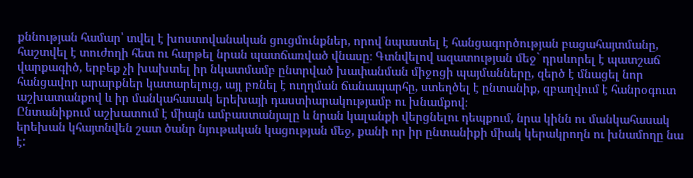քննության համար՝ տվել է խոստովանական ցուցմունքներ, որով նպաստել է հանցագործության բացահայտմանը, հաշտվել է տուժողի հետ ու հարթել նրան պատճառված վնասը։ Գտնվելով ազատության մեջ` դրսևորել է պատշաճ վարքագիծ, երբեք չի խախտել իր նկատմամբ ընտրված խափանման միջոցի պայմանները, զերծ է մնացել նոր հանցավոր արարքներ կատարելուց, այլ բռնել է ուղղման ճանապարհը, ստեղծել է ընտանիք, զբաղվում է հանրօգուտ աշխատանքով և իր մանկահասակ երեխայի դաստիարակությամբ ու խնամքով։
Ընտանիքում աշխատում է միայն ամբաստանյալը և նրան կալանքի վերցնելու դեպքում, նրա կինն ու մանկահասակ երեխան կհայտնվեն շատ ծանր նյութական կացության մեջ, քանի որ իր ընտանիքի միակ կերակրողն ու խնամողը նա է: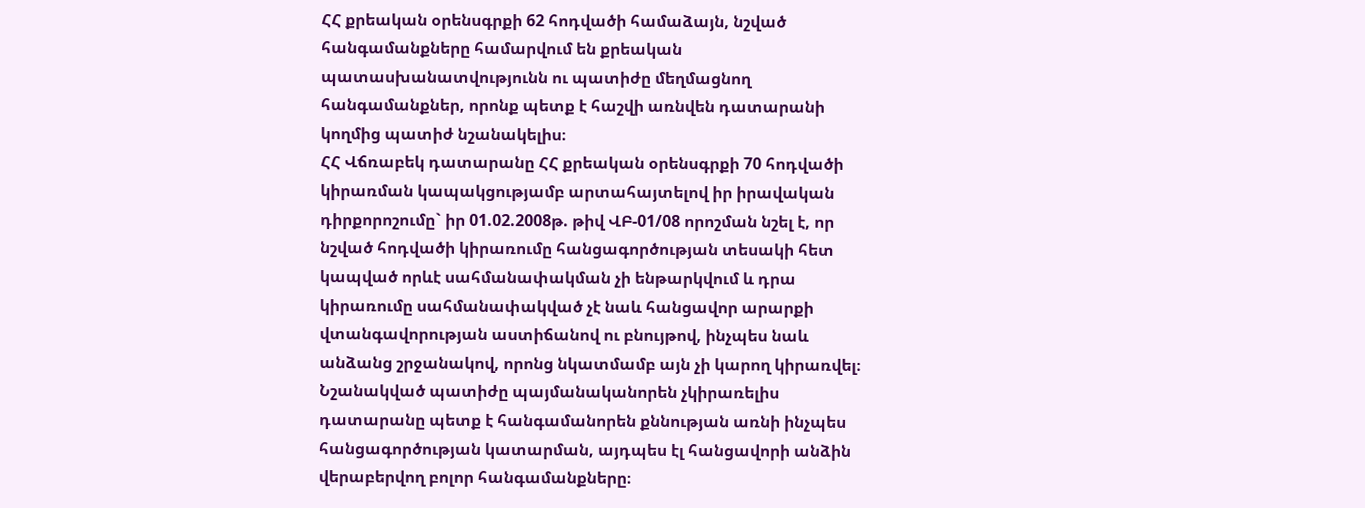ՀՀ քրեական օրենսգրքի 62 հոդվածի համաձայն, նշված հանգամանքները համարվում են քրեական պատասխանատվությունն ու պատիժը մեղմացնող հանգամանքներ, որոնք պետք է հաշվի առնվեն դատարանի կողմից պատիժ նշանակելիս։
ՀՀ Վճռաբեկ դատարանը ՀՀ քրեական օրենսգրքի 70 հոդվածի կիրառման կապակցությամբ արտահայտելով իր իրավական դիրքորոշումը` իր 01.02.2008թ. թիվ ՎԲ-01/08 որոշման նշել է, որ նշված հոդվածի կիրառումը հանցագործության տեսակի հետ կապված որևէ սահմանափակման չի ենթարկվում և դրա կիրառումը սահմանափակված չէ նաև հանցավոր արարքի վտանգավորության աստիճանով ու բնույթով, ինչպես նաև անձանց շրջանակով, որոնց նկատմամբ այն չի կարող կիրառվել։ Նշանակված պատիժը պայմանականորեն չկիրառելիս դատարանը պետք է հանգամանորեն քննության առնի ինչպես հանցագործության կատարման, այդպես էլ հանցավորի անձին վերաբերվող բոլոր հանգամանքները։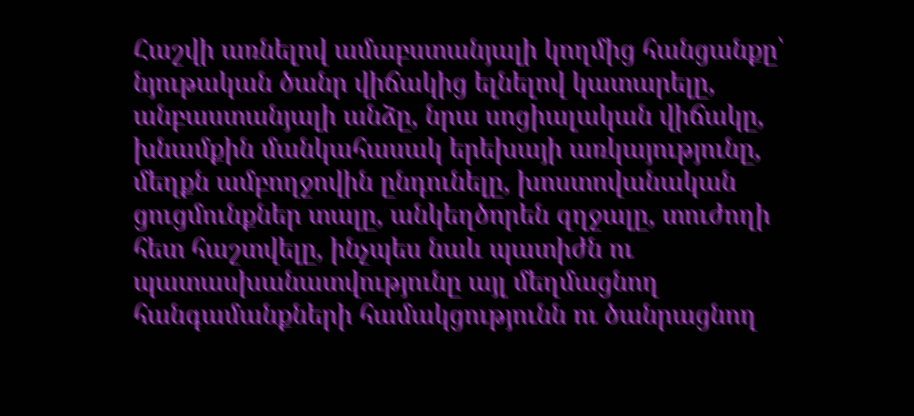Հաշվի առնելով ամաբստանյալի կողմից հանցանքը՝ նյութական ծանր վիճակից ելնելով կատարելը, անբաստանյալի անձը, նրա սոցիալական վիճակը, խնամքին մանկահասակ երեխայի առկայությունը, մեղքն ամբողջովին ընդունելը, խոստովանական ցուցմունքներ տալը, անկեղծորեն զղջալը, տուժողի հետ հաշտվելը, ինչպես նաև պատիժն ու պատասխանատվությունը այլ մեղմացնող հանգամանքների համակցությունն ու ծանրացնող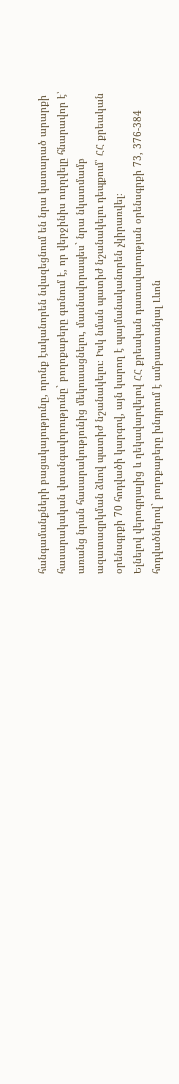հանգամանքների բացակայությունը, որոնք էականորեն նվազեցնում են նրա կատարած արարքի հասարակական վտանգավորությունը` բողոքաբերը գտնում է, որ վերջինիս ուղղվելը հնարավոր է՝ առանց նրան հասարակությունից մեկուսացնելու, մասնավորապես` նրա նկատմամբ ազատազրկման ձևով պատիժ նշանակելու։ Իսկ նման պատիժ նշանակելու դեպքում՝ ՀՀ քրեական օրենսգրքի 70 հոդվածի կարգով, այն կարող է պայմանականորեն չկիրառվել։
Ելնելով վերոգրյալից և ղեկավարվելով ՀՀ քրեական դատավարության օրենսգրքի 73, 376-384 հոդվածներով` բողոքաբերը խնդրում է ամբաստանյալ Լևոն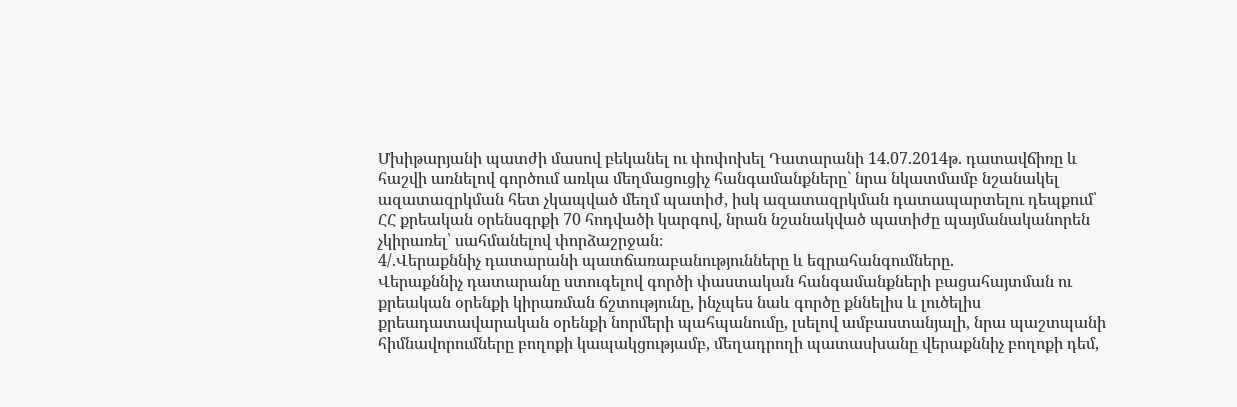Մխիթարյանի պատժի մասով բեկանել ու փոփոխել Դատարանի 14.07.2014թ. դատավճիռը և հաշվի առնելով գործում առկա մեղմացուցիչ հանգամանքները` նրա նկատմամբ նշանակել ազատազրկման հետ չկապված մեղմ պատիժ, իսկ ազատազրկման դատապարտելու դեպքում՝ ՀՀ քրեական օրենսգրքի 70 հոդվածի կարգով, նրան նշանակված պատիժը պայմանականորեն չկիրառել՝ սահմանելով փորձաշրջան։
4/.Վերաքննիչ դատարանի պատճառաբանությունները և եզրահանգումները.
Վերաքննիչ դատարանը ստուգելով գործի փաստական հանգամանքների բացահայտման ու քրեական օրենքի կիրառման ճշտությունը, ինչպես նաև գործը քննելիս և լուծելիս քրեադատավարական օրենքի նորմերի պահպանումը, լսելով ամբաստանյալի, նրա պաշտպանի հիմնավորումները բողոքի կապակցությամբ, մեղադրողի պատասխանը վերաքննիչ բողոքի դեմ,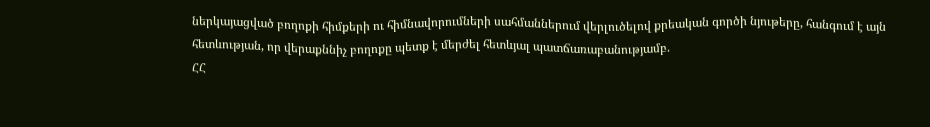ներկայացված բողոքի հիմքերի ու հիմնավորումների սահմաններում վերլուծելով քրեական գործի նյութերը, հանգում է այն հետևության, որ վերաքննիչ բողոքը պետք է մերժել հետևյալ պատճառաբանությամբ.
ՀՀ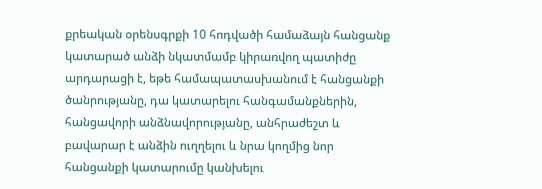քրեական օրենսգրքի 10 հոդվածի համաձայն հանցանք կատարած անձի նկատմամբ կիրառվող պատիժը արդարացի է, եթե համապատասխանում է հանցանքի ծանրությանը, դա կատարելու հանգամանքներին, հանցավորի անձնավորությանը, անհրաժեշտ և բավարար է անձին ուղղելու և նրա կողմից նոր հանցանքի կատարումը կանխելու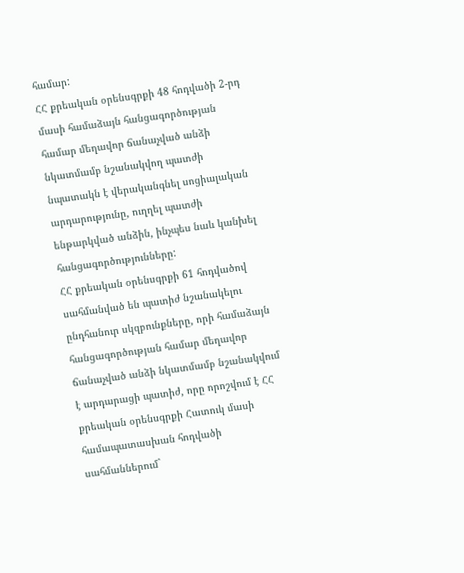համար:
ՀՀ քրեական օրենսգրքի 48 հոդվածի 2-րդ մասի համաձայն հանցագործության համար մեղավոր ճանաչված անձի նկատմամբ նշանակվող պատժի նպատակն է վերականգնել սոցիալական արդարությունը, ուղղել պատժի ենթարկված անձին, ինչպես նաև կանխել հանցագործությունները:
ՀՀ քրեական օրենսգրքի 61 հոդվածով սահմանված են պատիժ նշանակելու ընդհանուր սկզբունքները, որի համաձայն հանցագործության համար մեղավոր ճանաչված անձի նկատմամբ նշանակվում է արդարացի պատիժ, որը որոշվում է ՀՀ քրեական օրենսգրքի Հատուկ մասի համապատասխան հոդվածի սահմաններում`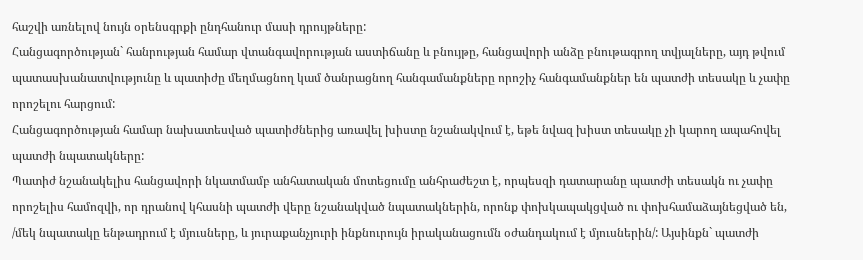հաշվի առնելով նույն օրենսգրքի ընդհանուր մասի դրույթները:
Հանցագործության` հանրության համար վտանգավորության աստիճանը և բնույթը, հանցավորի անձը բնութագրող տվյալները, այդ թվում պատասխանատվությունը և պատիժը մեղմացնող կամ ծանրացնող հանգամանքները որոշիչ հանգամանքներ են պատժի տեսակը և չափը որոշելու հարցում:
Հանցագործության համար նախատեսված պատիժներից առավել խիստը նշանակվում է, եթե նվազ խիստ տեսակը չի կարող ապահովել պատժի նպատակները:
Պատիժ նշանակելիս հանցավորի նկատմամբ անհատական մոտեցումը անհրաժեշտ է, որպեսզի դատարանը պատժի տեսակն ու չափը որոշելիս համոզվի, որ դրանով կհասնի պատժի վերը նշանակված նպատակներին, որոնք փոխկապակցված ու փոխհամաձայնեցված են, /մեկ նպատակը ենթադրում է մյուսները, և յուրաքանչյուրի ինքնուրույն իրականացումն օժանդակում է մյուսներին/: Այսինքն` պատժի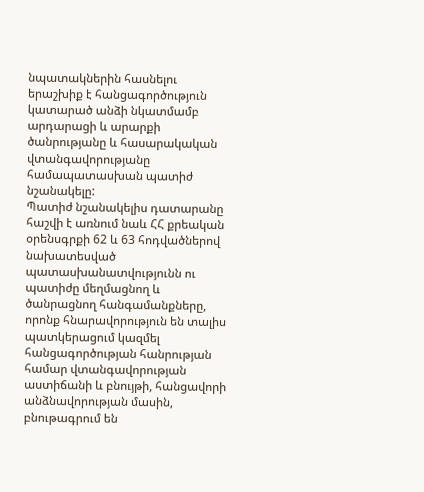նպատակներին հասնելու երաշխիք է հանցագործություն կատարած անձի նկատմամբ արդարացի և արարքի ծանրությանը և հասարակական վտանգավորությանը համապատասխան պատիժ նշանակելը:
Պատիժ նշանակելիս դատարանը հաշվի է առնում նաև ՀՀ քրեական օրենսգրքի 62 և 63 հոդվածներով նախատեսված պատասխանատվությունն ու պատիժը մեղմացնող և ծանրացնող հանգամանքները, որոնք հնարավորություն են տալիս պատկերացում կազմել հանցագործության հանրության համար վտանգավորության աստիճանի և բնույթի, հանցավորի անձնավորության մասին, բնութագրում են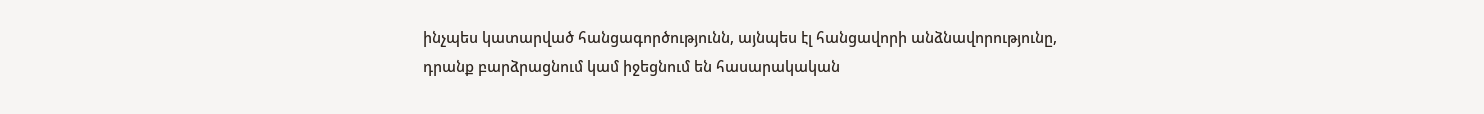ինչպես կատարված հանցագործությունն, այնպես էլ հանցավորի անձնավորությունը, դրանք բարձրացնում կամ իջեցնում են հասարակական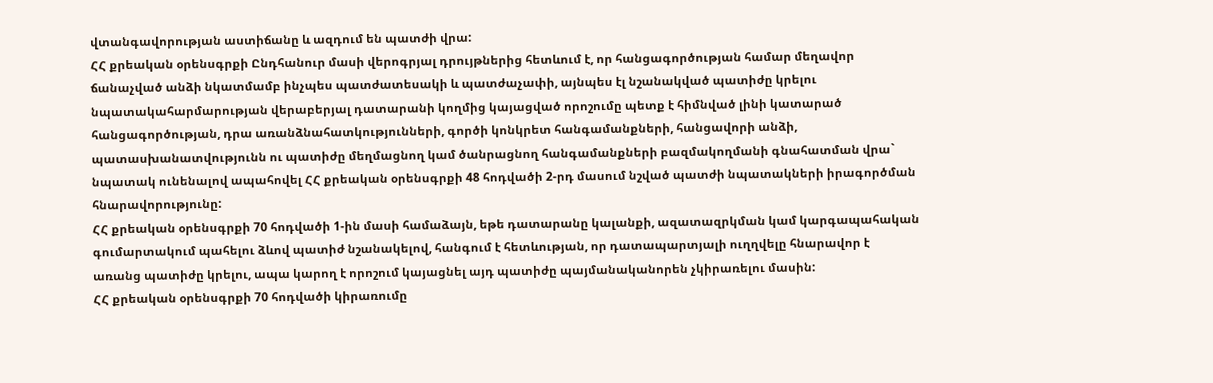վտանգավորության աստիճանը և ազդում են պատժի վրա:
ՀՀ քրեական օրենսգրքի Ընդհանուր մասի վերոգրյալ դրույթներից հետևում է, որ հանցագործության համար մեղավոր ճանաչված անձի նկատմամբ ինչպես պատժատեսակի և պատժաչափի, այնպես էլ նշանակված պատիժը կրելու նպատակահարմարության վերաբերյալ դատարանի կողմից կայացված որոշումը պետք է հիմնված լինի կատարած հանցագործության, դրա առանձնահատկությունների, գործի կոնկրետ հանգամանքների, հանցավորի անձի, պատասխանատվությունն ու պատիժը մեղմացնող կամ ծանրացնող հանգամանքների բազմակողմանի գնահատման վրա` նպատակ ունենալով ապահովել ՀՀ քրեական օրենսգրքի 48 հոդվածի 2-րդ մասում նշված պատժի նպատակների իրագործման հնարավորությունը:
ՀՀ քրեական օրենսգրքի 70 հոդվածի 1-ին մասի համաձայն, եթե դատարանը կալանքի, ազատազրկման կամ կարգապահական գումարտակում պահելու ձևով պատիժ նշանակելով, հանգում է հետևության, որ դատապարտյալի ուղղվելը հնարավոր է առանց պատիժը կրելու, ապա կարող է որոշում կայացնել այդ պատիժը պայմանականորեն չկիրառելու մասին:
ՀՀ քրեական օրենսգրքի 70 հոդվածի կիրառումը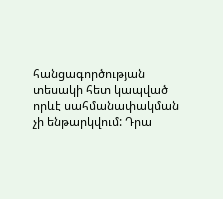հանցագործության տեսակի հետ կապված որևէ սահմանափակման չի ենթարկվում: Դրա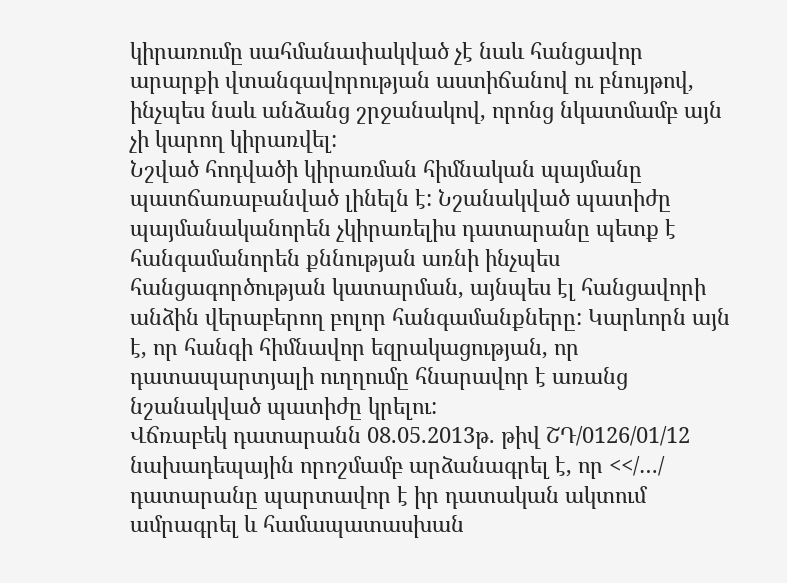կիրառումը սահմանափակված չէ նաև հանցավոր արարքի վտանգավորության աստիճանով ու բնույթով, ինչպես նաև անձանց շրջանակով, որոնց նկատմամբ այն չի կարող կիրառվել:
Նշված հոդվածի կիրառման հիմնական պայմանը պատճառաբանված լինելն է: Նշանակված պատիժը պայմանականորեն չկիրառելիս դատարանը պետք է հանգամանորեն քննության առնի ինչպես հանցագործության կատարման, այնպես էլ հանցավորի անձին վերաբերող բոլոր հանգամանքները: Կարևորն այն է, որ հանգի հիմնավոր եզրակացության, որ դատապարտյալի ուղղումը հնարավոր է առանց նշանակված պատիժը կրելու:
Վճռաբեկ դատարանն 08.05.2013թ. թիվ ՇԴ/0126/01/12 նախադեպային որոշմամբ արձանագրել է, որ <</…/ դատարանը պարտավոր է իր դատական ակտում ամրագրել և համապատասխան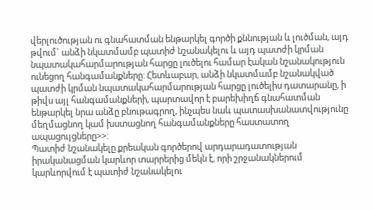վերլուծության ու գնահատման ենթարկել գործի քննության և լուծման, այդ թվում` անձի նկատմամբ պատիժ նշանակելու և այդ պատժի կրման նպատակահարմարության հարցը լուծելու համար էական նշանակություն ունեցող հանգամանքները: Հետևաբար, անձի նկատմամբ նշանակված պատժի կրման նպատակահարմարության հարցը լուծելիս դատարանը, ի թիվս այլ հանգամանքների, պարտավոր է բարեխիղճ գնահատման ենթարկել նրա անձը բնութագրող, ինչպես նաև պատասխանատվությունը մեղմացնող կամ խստացնող հանգամանքները հաստատող ապացույցները>>:
Պատիժ նշանակելը քրեական գործերով արդարադատության իրականացման կարևոր տարրերից մեկն է, որի շրջանակներում կարևորվում է պատիժ նշանակելու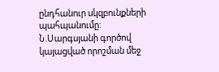ընդհանուր սկզբունքների պահպանումը: Ն.Սարգսյանի գործով կայացված որոշման մեջ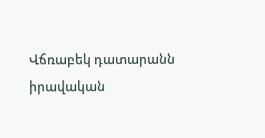Վճռաբեկ դատարանն իրավական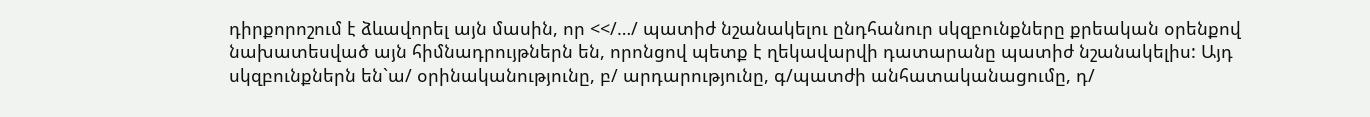դիրքորոշում է ձևավորել այն մասին, որ <</…/ պատիժ նշանակելու ընդհանուր սկզբունքները քրեական օրենքով նախատեսված այն հիմնադրույթներն են, որոնցով պետք է ղեկավարվի դատարանը պատիժ նշանակելիս: Այդ սկզբունքներն են`ա/ օրինականությունը, բ/ արդարությունը, գ/պատժի անհատականացումը, դ/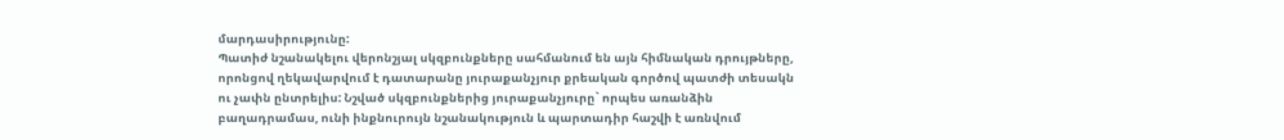մարդասիրությունը:
Պատիժ նշանակելու վերոնշյալ սկզբունքները սահմանում են այն հիմնական դրույթները, որոնցով ղեկավարվում է դատարանը յուրաքանչյուր քրեական գործով պատժի տեսակն ու չափն ընտրելիս: Նշված սկզբունքներից յուրաքանչյուրը` որպես առանձին բաղադրամաս, ունի ինքնուրույն նշանակություն և պարտադիր հաշվի է առնվում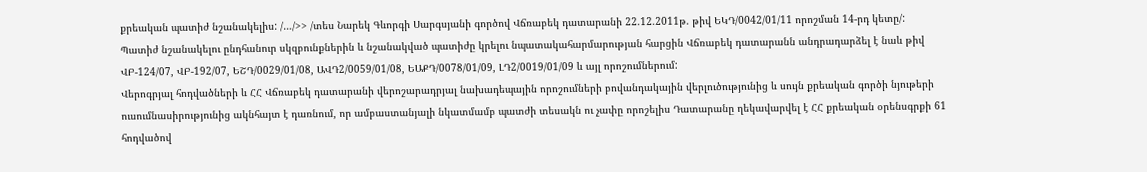քրեական պատիժ նշանակելիս: /…/>> /տես Նարեկ Գևորգի Սարգսյանի գործով Վճռաբեկ դատարանի 22.12.2011թ. թիվ ԵԿԴ/0042/01/11 որոշման 14-րդ կետը/:
Պատիժ նշանակելու ընդհանուր սկզբունքներին և նշանակված պատիժը կրելու նպատակահարմարության հարցին Վճռաբեկ դատարանն անդրադարձել է նաև թիվ ՎԲ-124/07, ՎԲ-192/07, ԵՇԴ/0029/01/08, ԱՎԴ2/0059/01/08, ԵԱՔԴ/0078/01/09, ԼԴ2/0019/01/09 և այլ որոշումներում:
Վերոգրյալ հոդվածների և ՀՀ Վճռաբեկ դատարանի վերոշարադրյալ նախադեպային որոշումների բովանդակային վերլուծությունից և սույն քրեական գործի նյութերի ուսումնասիրությունից ակնհայտ է դառնում, որ ամբաստանյալի նկատմամբ պատժի տեսակն ու չափը որոշելիս Դատարանը ղեկավարվել է ՀՀ քրեական օրենսգրքի 61 հոդվածով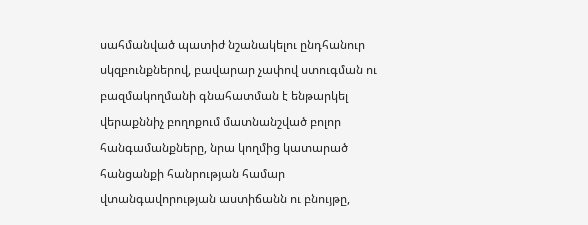սահմանված պատիժ նշանակելու ընդհանուր սկզբունքներով, բավարար չափով ստուգման ու բազմակողմանի գնահատման է ենթարկել վերաքննիչ բողոքում մատնանշված բոլոր հանգամանքները, նրա կողմից կատարած հանցանքի հանրության համար վտանգավորության աստիճանն ու բնույթը,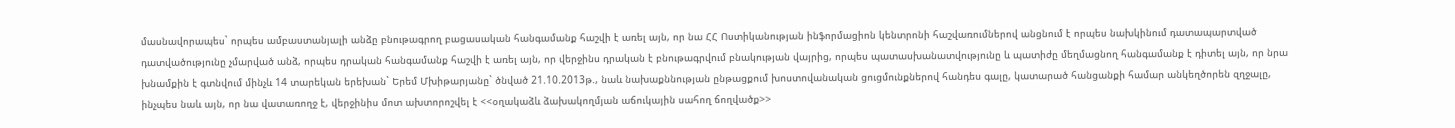մասնավորապես` որպես ամբաստանյալի անձը բնութագրող բացասական հանգամանք հաշվի է առել այն, որ նա ՀՀ Ոստիկանության ինֆորմացիոն կենտրոնի հաշվառումներով անցնում է որպես նախկինում դատապարտված դատվածությունը չմարված անձ, որպես դրական հանգամանք հաշվի է առել այն, որ վերջինս դրական է բնութագրվում բնակության վայրից, որպես պատասխանատվությունը և պատիժը մեղմացնող հանգամանք է դիտել այն, որ նրա խնամքին է գտնվում մինչև 14 տարեկան երեխան` Երեմ Մխիթարյանը` ծնված 21.10.2013թ., նաև նախաքննության ընթացքում խոստովանական ցուցմունքներով հանդես գալը, կատարած հանցանքի համար անկեղծորեն զղջալը, ինչպես նաև այն, որ նա վատառողջ է, վերջինիս մոտ ախտորոշվել է <<օղակաձև ձախակողմյան աճուկային սահող ճողվածք>>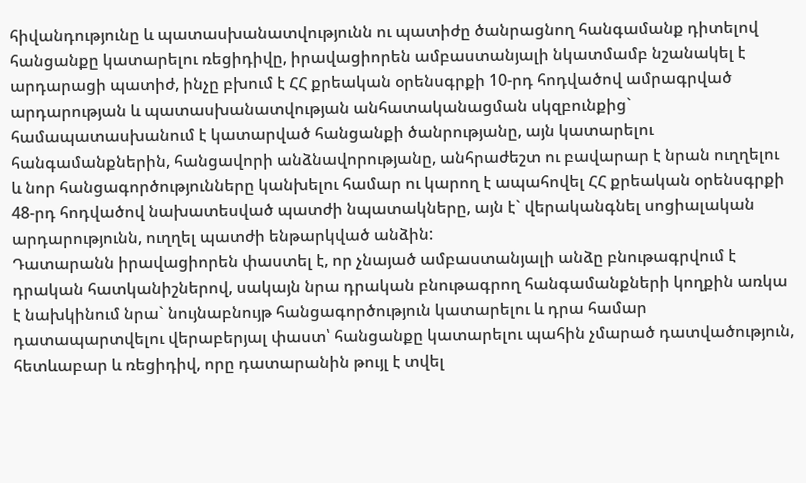հիվանդությունը և պատասխանատվությունն ու պատիժը ծանրացնող հանգամանք դիտելով հանցանքը կատարելու ռեցիդիվը, իրավացիորեն ամբաստանյալի նկատմամբ նշանակել է արդարացի պատիժ, ինչը բխում է ՀՀ քրեական օրենսգրքի 10-րդ հոդվածով ամրագրված արդարության և պատասխանատվության անհատականացման սկզբունքից` համապատասխանում է կատարված հանցանքի ծանրությանը, այն կատարելու հանգամանքներին, հանցավորի անձնավորությանը, անհրաժեշտ ու բավարար է նրան ուղղելու և նոր հանցագործությունները կանխելու համար ու կարող է ապահովել ՀՀ քրեական օրենսգրքի 48-րդ հոդվածով նախատեսված պատժի նպատակները, այն է` վերականգնել սոցիալական արդարությունն, ուղղել պատժի ենթարկված անձին:
Դատարանն իրավացիորեն փաստել է, որ չնայած ամբաստանյալի անձը բնութագրվում է դրական հատկանիշներով, սակայն նրա դրական բնութագրող հանգամանքների կողքին առկա է նախկինում նրա` նույնաբնույթ հանցագործություն կատարելու և դրա համար դատապարտվելու վերաբերյալ փաստ՝ հանցանքը կատարելու պահին չմարած դատվածություն, հետևաբար և ռեցիդիվ, որը դատարանին թույլ է տվել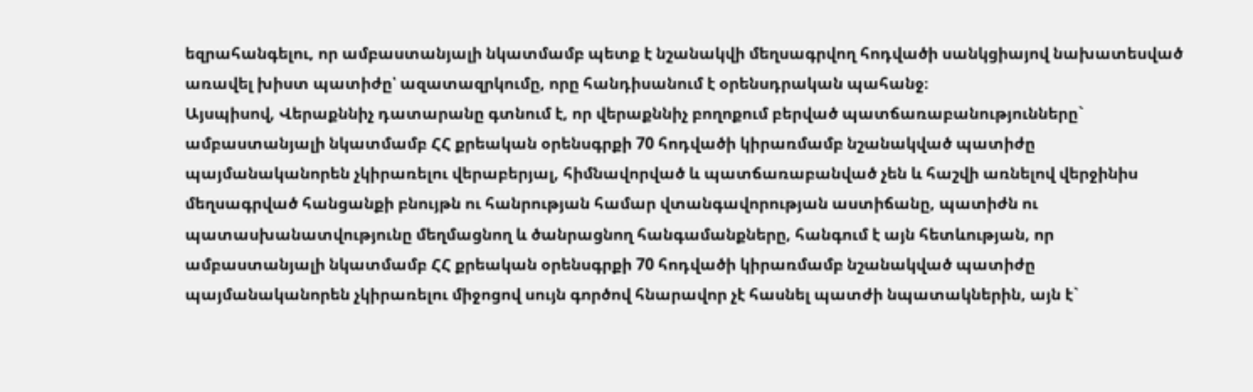եզրահանգելու, որ ամբաստանյալի նկատմամբ պետք է նշանակվի մեղսագրվող հոդվածի սանկցիայով նախատեսված առավել խիստ պատիժը՝ ազատազրկումը, որը հանդիսանում է օրենսդրական պահանջ։
Այսպիսով, Վերաքննիչ դատարանը գտնում է, որ վերաքննիչ բողոքում բերված պատճառաբանությունները` ամբաստանյալի նկատմամբ ՀՀ քրեական օրենսգրքի 70 հոդվածի կիրառմամբ նշանակված պատիժը պայմանականորեն չկիրառելու վերաբերյալ, հիմնավորված և պատճառաբանված չեն և հաշվի առնելով վերջինիս մեղսագրված հանցանքի բնույթն ու հանրության համար վտանգավորության աստիճանը, պատիժն ու պատասխանատվությունը մեղմացնող և ծանրացնող հանգամանքները, հանգում է այն հետևության, որ ամբաստանյալի նկատմամբ ՀՀ քրեական օրենսգրքի 70 հոդվածի կիրառմամբ նշանակված պատիժը պայմանականորեն չկիրառելու միջոցով սույն գործով հնարավոր չէ հասնել պատժի նպատակներին, այն է`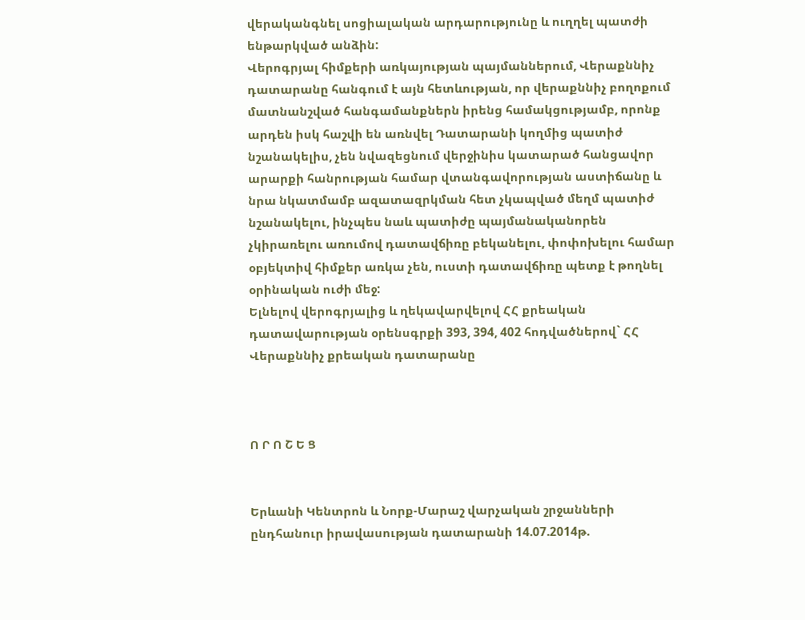վերականգնել սոցիալական արդարությունը և ուղղել պատժի ենթարկված անձին:
Վերոգրյալ հիմքերի առկայության պայմաններում, Վերաքննիչ դատարանը հանգում է այն հետևության, որ վերաքննիչ բողոքում մատնանշված հանգամանքներն իրենց համակցությամբ, որոնք արդեն իսկ հաշվի են առնվել Դատարանի կողմից պատիժ նշանակելիս, չեն նվազեցնում վերջինիս կատարած հանցավոր արարքի հանրության համար վտանգավորության աստիճանը և նրա նկատմամբ ազատազրկման հետ չկապված մեղմ պատիժ նշանակելու, ինչպես նաև պատիժը պայմանականորեն չկիրառելու առումով դատավճիռը բեկանելու, փոփոխելու համար օբյեկտիվ հիմքեր առկա չեն, ուստի դատավճիռը պետք է թողնել օրինական ուժի մեջ:
Ելնելով վերոգրյալից և ղեկավարվելով ՀՀ քրեական դատավարության օրենսգրքի 393, 394, 402 հոդվածներով` ՀՀ Վերաքննիչ քրեական դատարանը



Ո Ր Ո Շ Ե Ց


Երևանի Կենտրոն և Նորք-Մարաշ վարչական շրջանների ընդհանուր իրավասության դատարանի 14.07.2014թ.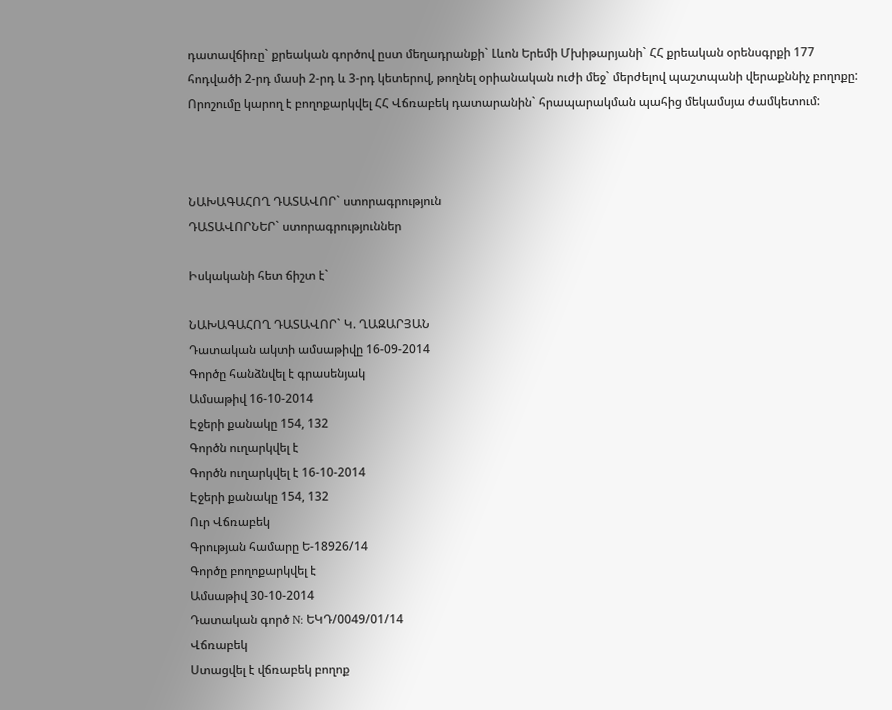դատավճիռը` քրեական գործով ըստ մեղադրանքի` Լևոն Երեմի Մխիթարյանի` ՀՀ քրեական օրենսգրքի 177 հոդվածի 2-րդ մասի 2-րդ և 3-րդ կետերով, թողնել օրիանական ուժի մեջ` մերժելով պաշտպանի վերաքննիչ բողոքը:
Որոշումը կարող է բողոքարկվել ՀՀ Վճռաբեկ դատարանին` հրապարակման պահից մեկամսյա ժամկետում:



ՆԱԽԱԳԱՀՈՂ ԴԱՏԱՎՈՐ` ստորագրություն
ԴԱՏԱՎՈՐՆԵՐ` ստորագրություններ

Իսկականի հետ ճիշտ է`

ՆԱԽԱԳԱՀՈՂ ԴԱՏԱՎՈՐ` Կ. ՂԱԶԱՐՅԱՆ
Դատական ակտի ամսաթիվը 16-09-2014
Գործը հանձնվել է գրասենյակ
Ամսաթիվ 16-10-2014
Էջերի քանակը 154, 132
Գործն ուղարկվել է
Գործն ուղարկվել է 16-10-2014
Էջերի քանակը 154, 132
Ուր Վճռաբեկ
Գրության համարը Ե-18926/14
Գործը բողոքարկվել է
Ամսաթիվ 30-10-2014
Դատական գործ N: ԵԿԴ/0049/01/14
Վճռաբեկ
Ստացվել է վճռաբեկ բողոք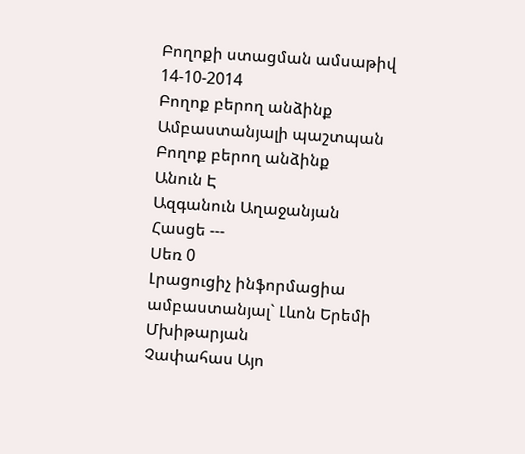Բողոքի ստացման ամսաթիվ 14-10-2014
Բողոք բերող անձինք Ամբաստանյալի պաշտպան
Բողոք բերող անձինք
Անուն Է
Ազգանուն Աղաջանյան
Հասցե ---
Սեռ 0
Լրացուցիչ ինֆորմացիա ամբաստանյալ` Լևոն Երեմի Մխիթարյան
Չափահաս Այո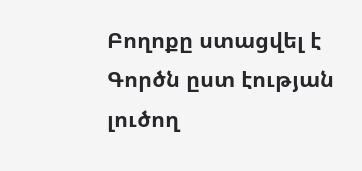Բողոքը ստացվել է Գործն ըստ էության լուծող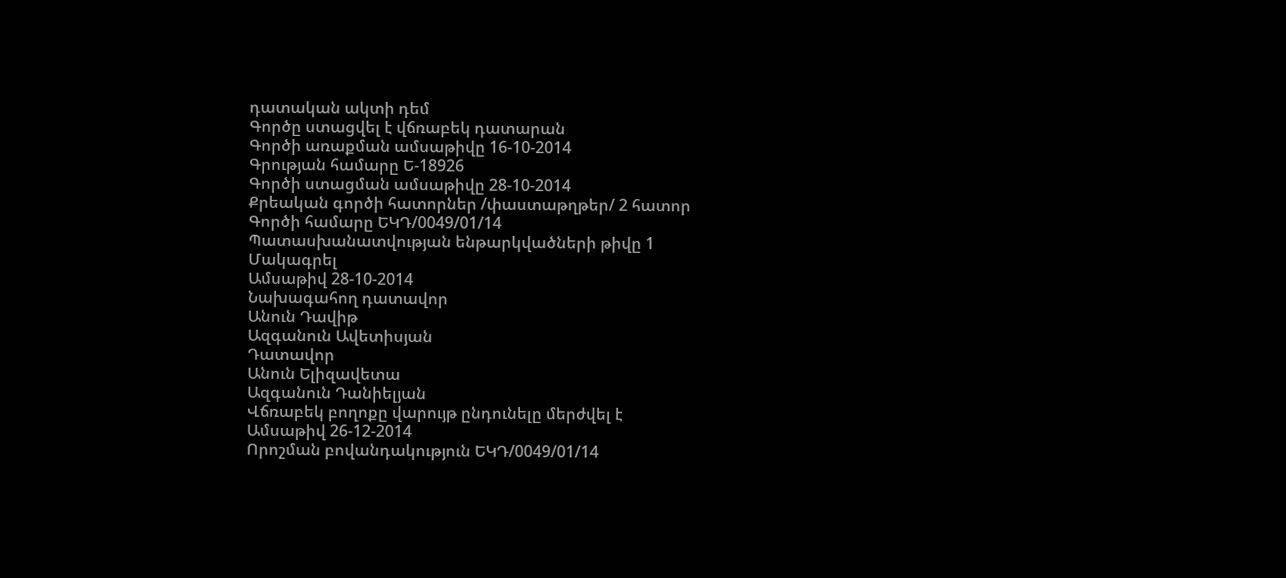դատական ակտի դեմ
Գործը ստացվել է վճռաբեկ դատարան
Գործի առաքման ամսաթիվը 16-10-2014
Գրության համարը Ե-18926
Գործի ստացման ամսաթիվը 28-10-2014
Քրեական գործի հատորներ /փաստաթղթեր/ 2 հատոր
Գործի համարը ԵԿԴ/0049/01/14
Պատասխանատվության ենթարկվածների թիվը 1
Մակագրել
Ամսաթիվ 28-10-2014
Նախագահող դատավոր
Անուն Դավիթ
Ազգանուն Ավետիսյան
Դատավոր
Անուն Ելիզավետա
Ազգանուն Դանիելյան
Վճռաբեկ բողոքը վարույթ ընդունելը մերժվել է
Ամսաթիվ 26-12-2014
Որոշման բովանդակություն ԵԿԴ/0049/01/14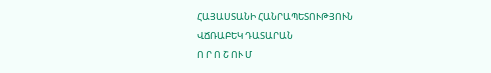ՀԱՅԱՍՏԱՆԻ ՀԱՆՐԱՊԵՏՈՒԹՅՈՒՆ
ՎՃՌԱԲԵԿ ԴԱՏԱՐԱՆ
Ո Ր Ո Շ ՈՒ Մ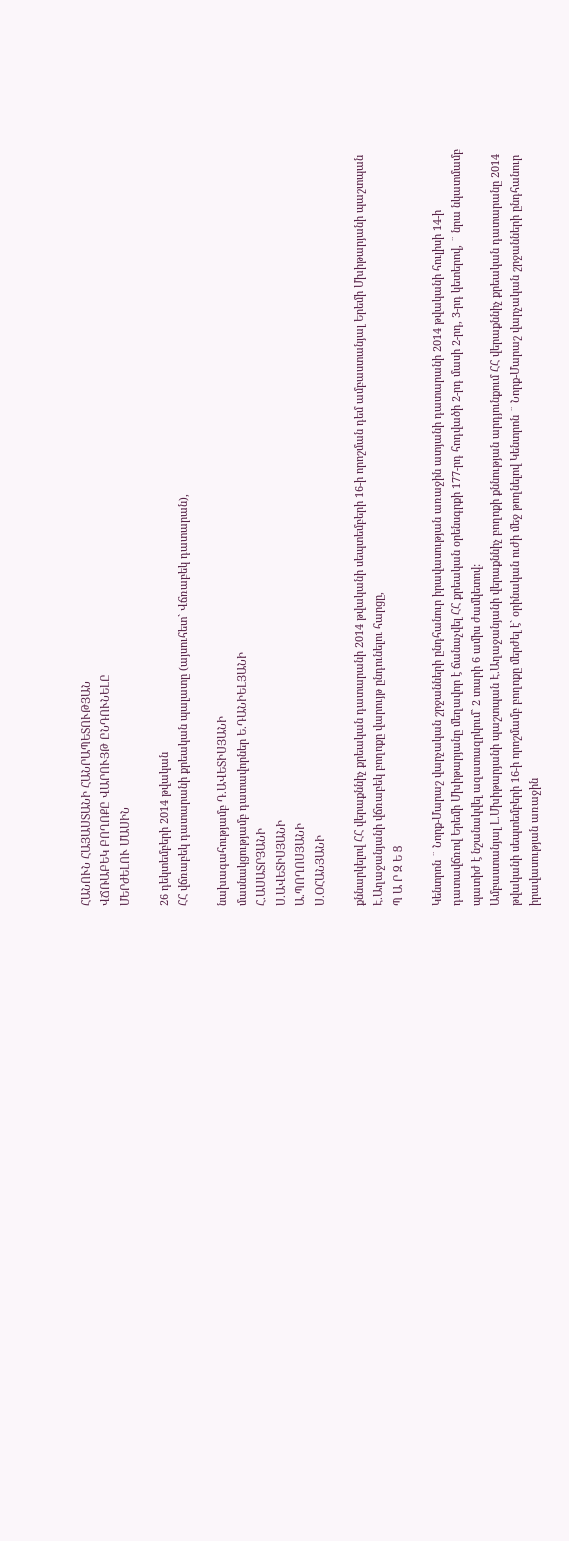ՀԱՆՈՒՆ ՀԱՅԱՍՏԱՆԻ ՀԱՆՐԱՊԵՏՈՒԹՅԱՆ
ՎՃՌԱԲԵԿ ԲՈՂՈՔԸ ՎԱՐՈՒՅԹ ԸՆԴՈՒՆԵԼԸ
ՄԵՐԺԵԼՈՒ ՄԱՍԻՆ

26 դեկտեմբերի 2014 թվական
ՀՀ վճռաբեկ դատարանի քրեական պալատը (այսուհետ` Վճռաբեկ դատարան),

նախագահությամբ Դ.ԱՎԵՏԻՍՅԱՆԻ
մասնակցությամբ դատավորներ Ե.ԴԱՆԻԵԼՅԱՆԻ
Հ.ԱՍԱՏՐՅԱՆԻ
Ս.ԱՎԵՏԻՍՅԱՆԻ
Ա.ՊՈՂՈՍՅԱՆԻ
Ս.ՕՀԱՆՅԱՆԻ

քննարկելով ՀՀ վերաքննիչ քրեական դատարանի 2014 թվականի սեպտեմբերի 16-ի որոշման դեմ ամբաստանյալ Երեմի Մխիթարյանի պաշտպան Է.Աղաջանյանի վճռաբեկ բողոքը վարույթ ընդունելու հարցը,
Պ Ա Ր Զ Ե Ց

Կենտրոն ¨ Նորք-Մարաշ վարչական շրջանների ընդհանուր իրավասության առաջին ատյանի դատարանի 2014 թվականի հուլիսի 14-ի դատավճռով Երեմի Մխիթարյանը մեղավոր է ճանաչվել ՀՀ քրեական օրենսգրքի 177-րդ հոդվածի 2-րդ մասի 2-րդ, 3-րդ կետերով, ¨ նրա նկատմամբ պատիժ է նշանակվել ազատազրկում` 2 տարի 6 ամիս ժամկետով:
Ամբաստանյալ Լ.Մխիթարյանի պաշտպան Է.Աղաջանյանի վերաքննիչ բողոքի քննության արդյունքում ՀՀ վերաքննիչ քրեական դատարանը 2014 թվականի սեպտեմբերի 16-ի որոշմամբ բողոքը մերժել է` օրինական ուժի մեջ թողնելով Կենտրոն ¨ Նորք-Մարաշ վարչական շրջանների ընդհանուր իրավասության առաջին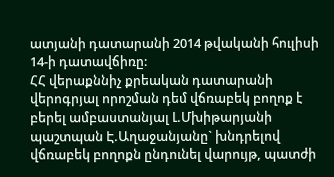ատյանի դատարանի 2014 թվականի հուլիսի 14-ի դատավճիռը:
ՀՀ վերաքննիչ քրեական դատարանի վերոգրյալ որոշման դեմ վճռաբեկ բողոք է բերել ամբաստանյալ Լ.Մխիթարյանի պաշտպան Է.Աղաջանյանը` խնդրելով վճռաբեկ բողոքն ընդունել վարույթ, պատժի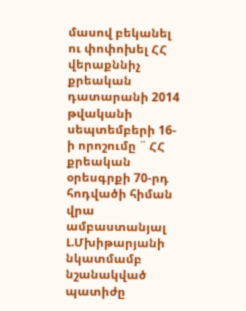մասով բեկանել ու փոփոխել ՀՀ վերաքննիչ քրեական դատարանի 2014 թվականի սեպտեմբերի 16-ի որոշումը ¨ ՀՀ քրեական օրեսգրքի 70-րդ հոդվածի հիման վրա ամբաստանյալ Լ.Մխիթարյանի նկատմամբ նշանակված պատիժը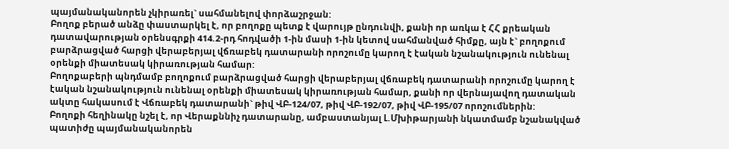պայմանականորեն չկիրառել` սահմանելով փորձաշրջան:
Բողոք բերած անձը փաստարկել է, որ բողոքը պետք է վարույթ ընդունվի, քանի որ առկա է ՀՀ քրեական դատավարության օրենսգրքի 414.2-րդ հոդվածի 1-ին մասի 1-ին կետով սահմանված հիմքը, այն է` բողոքում բարձրացված հարցի վերաբերյալ վճռաբեկ դատարանի որոշումը կարող է էական նշանակություն ունենալ օրենքի միատեսակ կիրառության համար:
Բողոքաբերի պնդմամբ բողոքում բարձրացված հարցի վերաբերյալ վճռաբեկ դատարանի որոշումը կարող է էական նշանակություն ունենալ օրենքի միատեսակ կիրառության համար, քանի որ վերնայավող դատական ակտը հակասում է Վճռաբեկ դատարանի` թիվ ՎԲ-124/07, թիվ ՎԲ-192/07, թիվ ՎԲ-195/07 որոշումներին:
Բողոքի հեղինակը նշել է, որ Վերաքննիչ դատարանը, ամբաստանյալ Լ.Մխիթարյանի նկատմամբ նշանակված պատիժը պայմանականորեն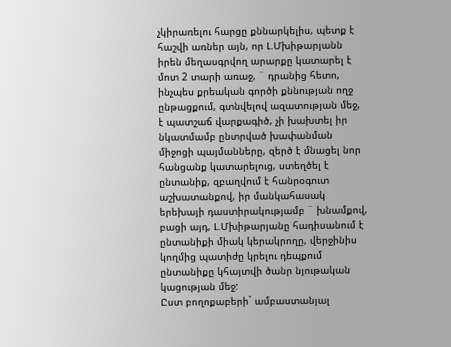չկիրառելու հարցը քննարկելիս, պետք է հաշվի առներ այն, որ Լ.Մխիթարյանն իրեն մեղասգրվող արարքը կատարել է մոտ 2 տարի առաջ, ¨ դրանից հետո, ինչպես քրեական գործի քննության ողջ ընթացքում, գտնվելով ազատության մեջ, է պատշաճ վարքագիծ, չի խախտել իր նկատմամբ ընտրված խափանման միջոցի պայմանները, զերծ է մնացել նոր հանցանք կատարելուց, ստեղծել է ընտանիք, զբաղվում է հանրօգուտ աշխատանքով, իր մանկահասակ երեխայի դաստիրակությամբ ¨ խնամքով, բացի այդ, Լ.Մխիթարյանը հադիսանում է ընտանիքի միակ կերակրողը, վերջինիս կողմից պատիժը կրելու դեպքում ընտանիքը կհայտվի ծանր նյութական կացության մեջ:
Ըստ բողոքաբերի` ամբաստանյալ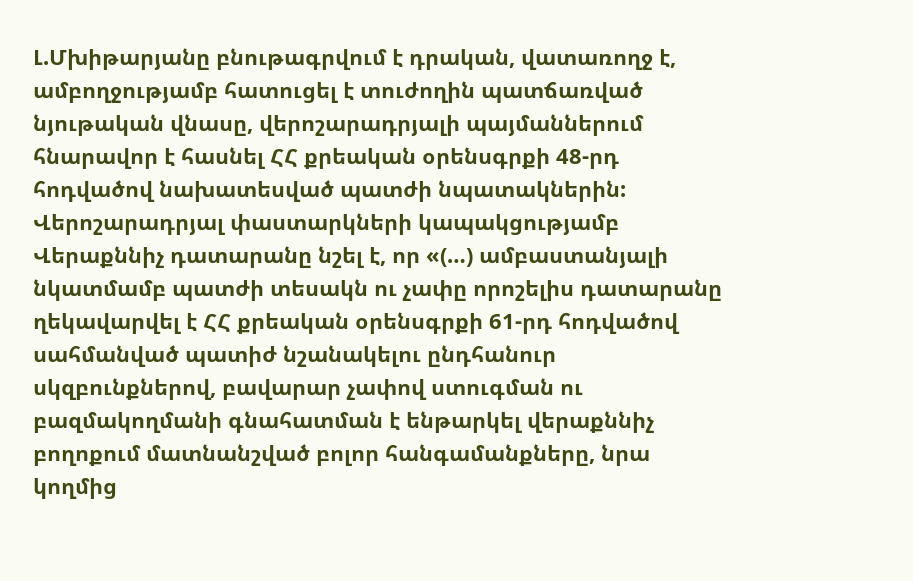Լ.Մխիթարյանը բնութագրվում է դրական, վատառողջ է, ամբողջությամբ հատուցել է տուժողին պատճառված նյութական վնասը, վերոշարադրյալի պայմաններում հնարավոր է հասնել ՀՀ քրեական օրենսգրքի 48-րդ հոդվածով նախատեսված պատժի նպատակներին:
Վերոշարադրյալ փաստարկների կապակցությամբ Վերաքննիչ դատարանը նշել է, որ «(…) ամբաստանյալի նկատմամբ պատժի տեսակն ու չափը որոշելիս դատարանը ղեկավարվել է ՀՀ քրեական օրենսգրքի 61-րդ հոդվածով սահմանված պատիժ նշանակելու ընդհանուր սկզբունքներով, բավարար չափով ստուգման ու բազմակողմանի գնահատման է ենթարկել վերաքննիչ բողոքում մատնանշված բոլոր հանգամանքները, նրա կողմից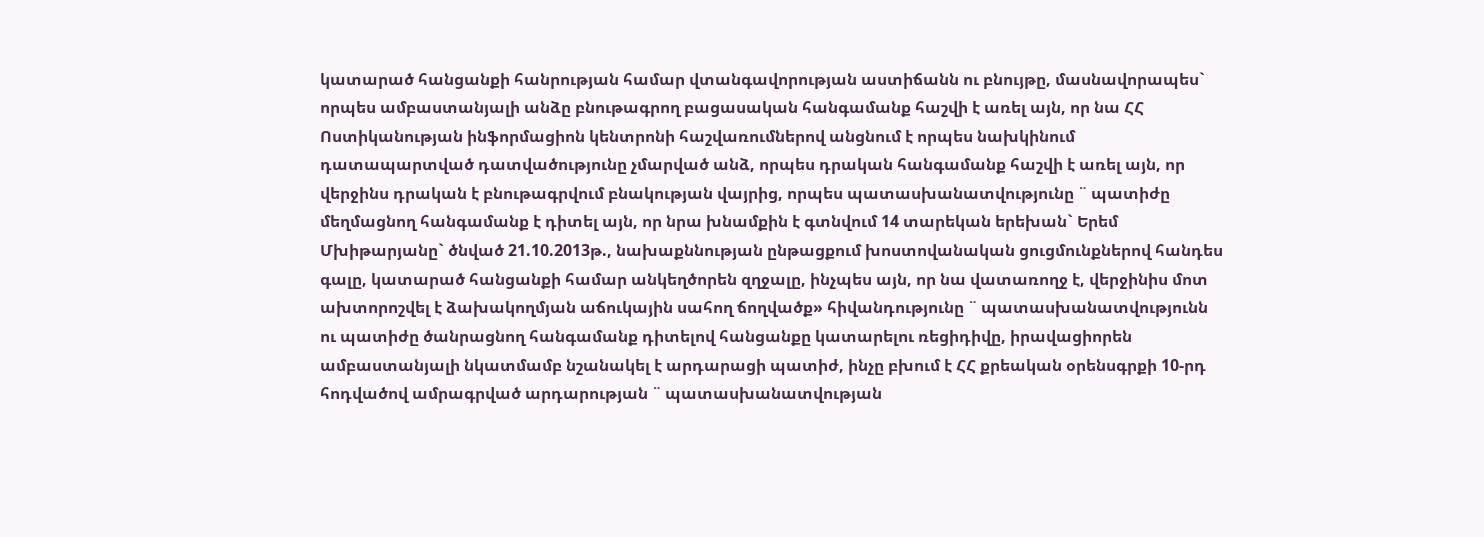կատարած հանցանքի հանրության համար վտանգավորության աստիճանն ու բնույթը, մասնավորապես` որպես ամբաստանյալի անձը բնութագրող բացասական հանգամանք հաշվի է առել այն, որ նա ՀՀ Ոստիկանության ինֆորմացիոն կենտրոնի հաշվառումներով անցնում է որպես նախկինում դատապարտված դատվածությունը չմարված անձ, որպես դրական հանգամանք հաշվի է առել այն, որ վերջինս դրական է բնութագրվում բնակության վայրից, որպես պատասխանատվությունը ¨ պատիժը մեղմացնող հանգամանք է դիտել այն, որ նրա խնամքին է գտնվում 14 տարեկան երեխան` Երեմ Մխիթարյանը` ծնված 21.10.2013թ., նախաքննության ընթացքում խոստովանական ցուցմունքներով հանդես գալը, կատարած հանցանքի համար անկեղծորեն զղջալը, ինչպես այն, որ նա վատառողջ է, վերջինիս մոտ ախտորոշվել է ձախակողմյան աճուկային սահող ճողվածք» հիվանդությունը ¨ պատասխանատվությունն ու պատիժը ծանրացնող հանգամանք դիտելով հանցանքը կատարելու ռեցիդիվը, իրավացիորեն ամբաստանյալի նկատմամբ նշանակել է արդարացի պատիժ, ինչը բխում է ՀՀ քրեական օրենսգրքի 10-րդ հոդվածով ամրագրված արդարության ¨ պատասխանատվության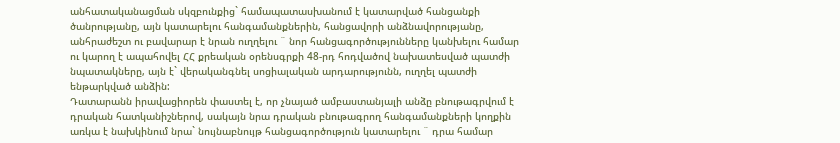անհատականացման սկզբունքից` համապատասխանում է կատարված հանցանքի ծանրությանը, այն կատարելու հանգամանքներին, հանցավորի անձնավորությանը, անհրաժեշտ ու բավարար է նրան ուղղելու ¨ նոր հանցագործությունները կանխելու համար ու կարող է ապահովել ՀՀ քրեական օրենսգրքի 48-րդ հոդվածով նախատեսված պատժի նպատակները, այն է` վերականգնել սոցիալական արդարությունն, ուղղել պատժի ենթարկված անձին:
Դատարանն իրավացիորեն փաստել է, որ չնայած ամբաստանյալի անձը բնութագրվում է դրական հատկանիշներով, սակայն նրա դրական բնութագրող հանգամանքների կողքին առկա է նախկինում նրա` նույնաբնույթ հանցագործություն կատարելու ¨ դրա համար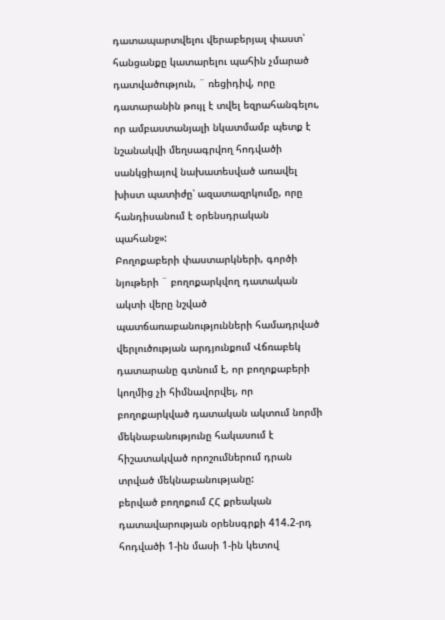դատապարտվելու վերաբերյալ փաստ՝ հանցանքը կատարելու պահին չմարած դատվածություն, ¨ ռեցիդիվ, որը դատարանին թույլ է տվել եզրահանգելու, որ ամբաստանյալի նկատմամբ պետք է նշանակվի մեղսագրվող հոդվածի սանկցիայով նախատեսված առավել խիստ պատիժը՝ ազատազրկումը, որը հանդիսանում է օրենսդրական պահանջ»:
Բողոքաբերի փաստարկների, գործի նյութերի ¨ բողոքարկվող դատական ակտի վերը նշված պատճառաբանությունների համադրված վերլուծության արդյունքում Վճռաբեկ դատարանը գտնում է, որ բողոքաբերի կողմից չի հիմնավորվել, որ բողոքարկված դատական ակտում նորմի մեկնաբանությունը հակասում է հիշատակված որոշումներում դրան տրված մեկնաբանությանը:
բերված բողոքում ՀՀ քրեական դատավարության օրենսգրքի 414.2-րդ հոդվածի 1-ին մասի 1-ին կետով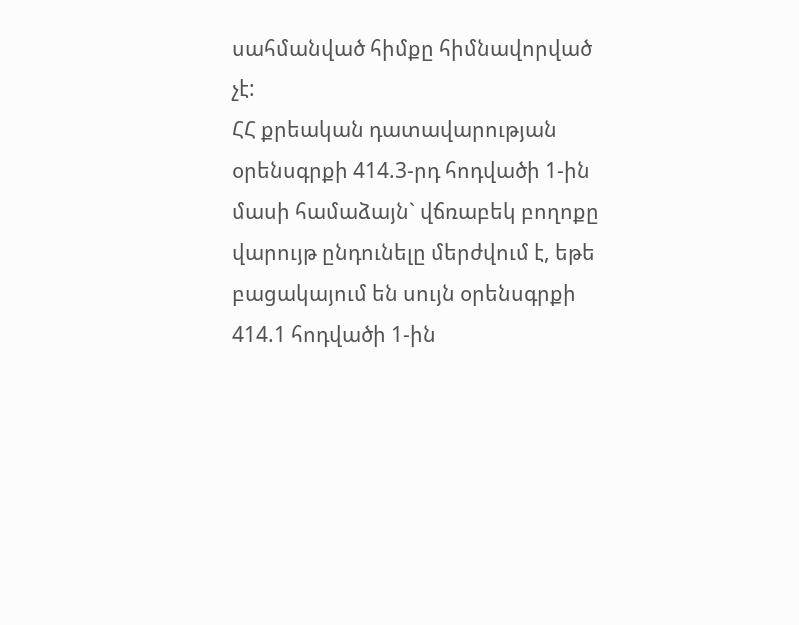սահմանված հիմքը հիմնավորված չէ:
ՀՀ քրեական դատավարության օրենսգրքի 414.3-րդ հոդվածի 1-ին մասի համաձայն` վճռաբեկ բողոքը վարույթ ընդունելը մերժվում է, եթե բացակայում են սույն օրենսգրքի 414.1 հոդվածի 1-ին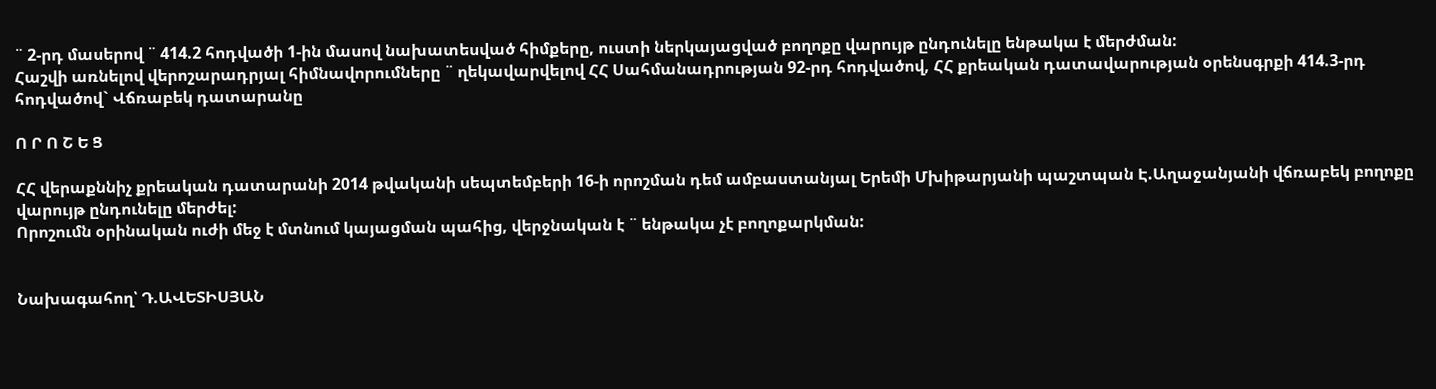¨ 2-րդ մասերով ¨ 414.2 հոդվածի 1-ին մասով նախատեսված հիմքերը, ուստի ներկայացված բողոքը վարույթ ընդունելը ենթակա է մերժման:
Հաշվի առնելով վերոշարադրյալ հիմնավորումները ¨ ղեկավարվելով ՀՀ Սահմանադրության 92-րդ հոդվածով, ՀՀ քրեական դատավարության օրենսգրքի 414.3-րդ հոդվածով` Վճռաբեկ դատարանը

Ո Ր Ո Շ Ե Ց

ՀՀ վերաքննիչ քրեական դատարանի 2014 թվականի սեպտեմբերի 16-ի որոշման դեմ ամբաստանյալ Երեմի Մխիթարյանի պաշտպան Է.Աղաջանյանի վճռաբեկ բողոքը վարույթ ընդունելը մերժել:
Որոշումն օրինական ուժի մեջ է մտնում կայացման պահից, վերջնական է ¨ ենթակա չէ բողոքարկման:


Նախագահող՝ Դ.ԱՎԵՏԻՍՅԱՆ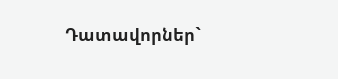Դատավորներ`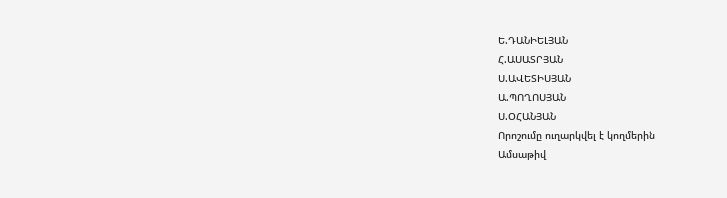Ե.ԴԱՆԻԵԼՅԱՆ
Հ.ԱՍԱՏՐՅԱՆ
Ս.ԱՎԵՏԻՍՅԱՆ
Ա.ՊՈՂՈՍՅԱՆ
Ս.ՕՀԱՆՅԱՆ
Որոշումը ուղարկվել է կողմերին
Ամսաթիվ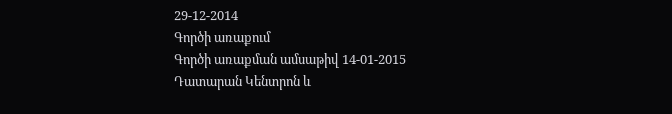29-12-2014
Գործի առաքում
Գործի առաքման ամսաթիվ 14-01-2015
Դատարան Կենտրոն և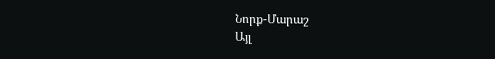Նորք-Մարաշ
Այլ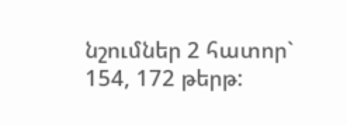նշումներ 2 հատոր` 154, 172 թերթ: